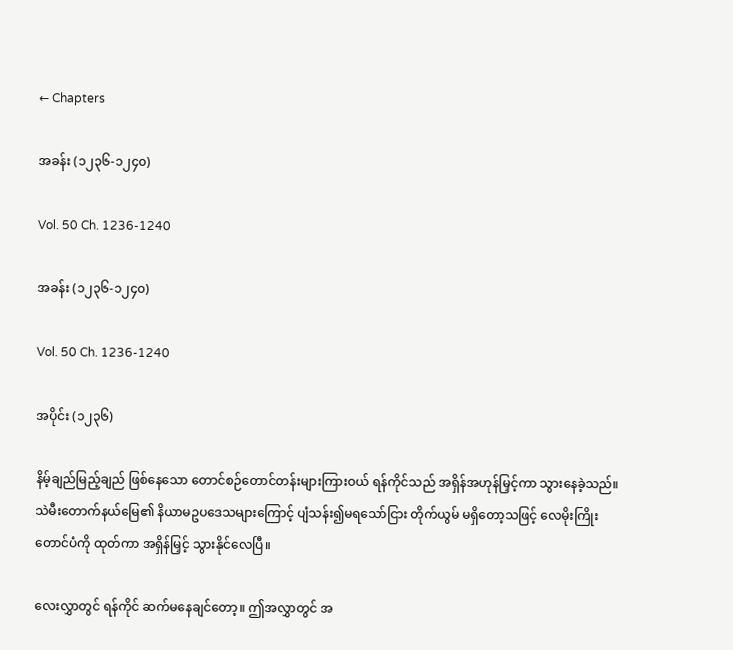← Chapters

အခန်း (၁၂၃၆-၁၂၄၀)

Vol. 50 Ch. 1236-1240

အခန်း (၁၂၃၆-၁၂၄၀)

Vol. 50 Ch. 1236-1240

အပိုင်း (၁၂၃၆)

နိမ့်ချည်မြည့်ချည် ဖြစ်နေသော တောင်စဉ်တောင်တန်းများကြားဝယ် ရန်ကိုင်သည် အရှိန်အဟုန်မြှင့်ကာ သွားနေခဲ့သည်။ သဲမီးတောက်နယ်မြေ၏ နိယာမဥပဒေသများကြောင့် ပျံသန်း၍မရသော်ငြား တိုက်ယွမ် မရှိတော့သဖြင့် လေမိုးကြိုးတောင်ပံကို ထုတ်ကာ အရှိန်မြှင့် သွားနိုင်လေပြီ။

လေးလွှာတွင် ရန်ကိုင် ဆက်မနေချင်တော့။ ဤအလွှာတွင် အ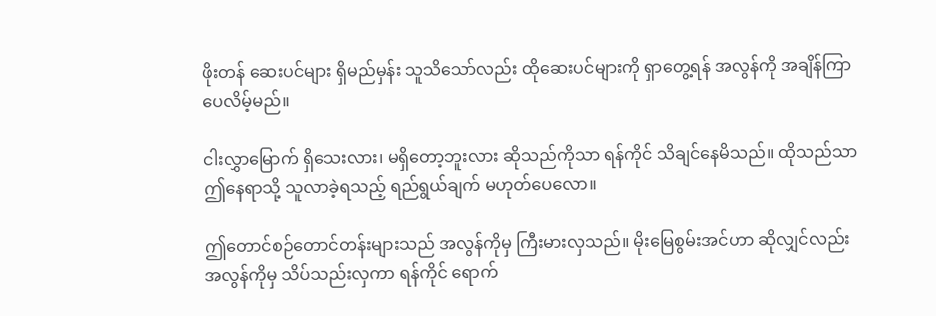ဖိုးတန် ဆေးပင်များ ရှိမည်မှန်း သူသိသော်လည်း ထိုဆေးပင်များကို ရှာတွေ့ရန် အလွန်ကို အချိန်ကြာပေလိမ့်မည်။

ငါးလွှာမြောက် ရှိသေးလား၊ မရှိတော့ဘူးလား ဆိုသည်ကိုသာ ရန်ကိုင် သိချင်နေမိသည်။ ထိုသည်သာ ဤနေရာသို့ သူလာခဲ့ရသည့် ရည်ရွယ်ချက် မဟုတ်ပေလော။

ဤတောင်စဉ်တောင်တန်းများသည် အလွန်ကိုမှ ကြီးမားလှသည်။ မိုးမြေစွမ်းအင်ဟာ ဆိုလျှင်လည်း အလွန်ကိုမှ သိပ်သည်းလှကာ ရန်ကိုင် ရောက်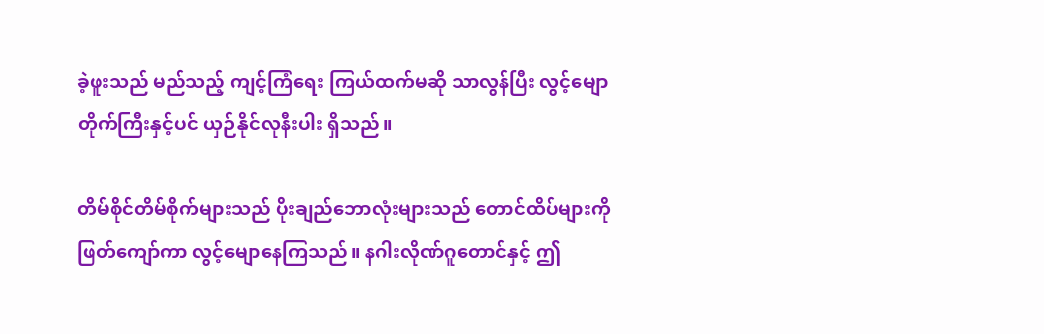ခဲ့ဖူးသည် မည်သည့် ကျင့်ကြံရေး ကြယ်ထက်မဆို သာလွန်ပြီး လွင့်မျောတိုက်ကြီးနှင့်ပင် ယှဉ်နိုင်လုနီးပါး ရှိသည်။

တိမ်စိုင်တိမ်စိုက်များသည် ပိုးချည်ဘောလုံးများသည် တောင်ထိပ်များကို ဖြတ်ကျော်ကာ လွင့်မျောနေကြသည်။ နဂါးလိုဏ်ဂူတောင်နှင့် ဤ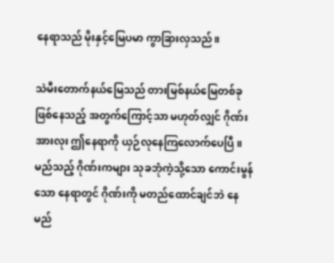နေရာသည် မိုးနှင့်မြေပမာ ကွာခြားလှသည်။

သဲမီးတောက်နယ်မြေသည် တားမြစ်နယ်မြေတစ်ခု ဖြစ်နေသည့် အတွက်ကြောင့်သာ မဟုတ်လျှင် ဂိုဏ်းအားလုး ဤနေရာကို ယှဉ်လုနေကြလောက်ပေပြီ။ မည်သည့် ဂိုဏ်းကများ သုခဘုံကဲ့သို့သော ကောင်းမွန်သော နေရာတွင် ဂိုဏ်းကို မတည်ထောင်ချင်ဘဲ နေမည်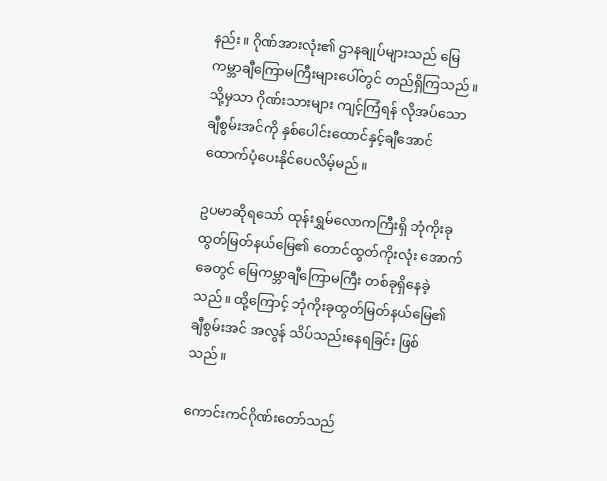နည်း။ ဂိုဏ်အားလုံး၏ ဌာနချုပ်များသည် မြေကမ္ဘာချီကြောမကြီးများပေါ်တွင် တည်ရှိကြသည်။ သို့မှသာ ဂိုဏ်းသားများ ကျင့်ကြံရန် လိုအပ်သော ချီစွမ်းအင်ကို နှစ်ပေါင်းထောင်နှင့်ချီအောင် ထောက်ပံ့ပေးနိုင်ပေလိမ့်မည်။

ဥပမာဆိုရသော် ထုန်းရွှမ်လောကကြီးရှိ ဘုံကိုးခုထွတ်မြတ်နယ်မြေ၏ တောင်ထွတ်ကိုးလုံး အောက်ခေတွင် မြေကမ္ဘာချီကြောမကြီး တစ်ခုရှိနေခဲ့သည်။ ထို့ကြောင့် ဘုံကိုးခုထွတ်မြတ်နယ်မြေ၏ ချီစွမ်းအင် အလွန် သိပ်သည်းနေရခြင်း ဖြစ်သည်။

ကောင်းကင်ဂိုဏ်းတော်သည်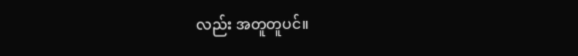လည်း အတူတူပင်။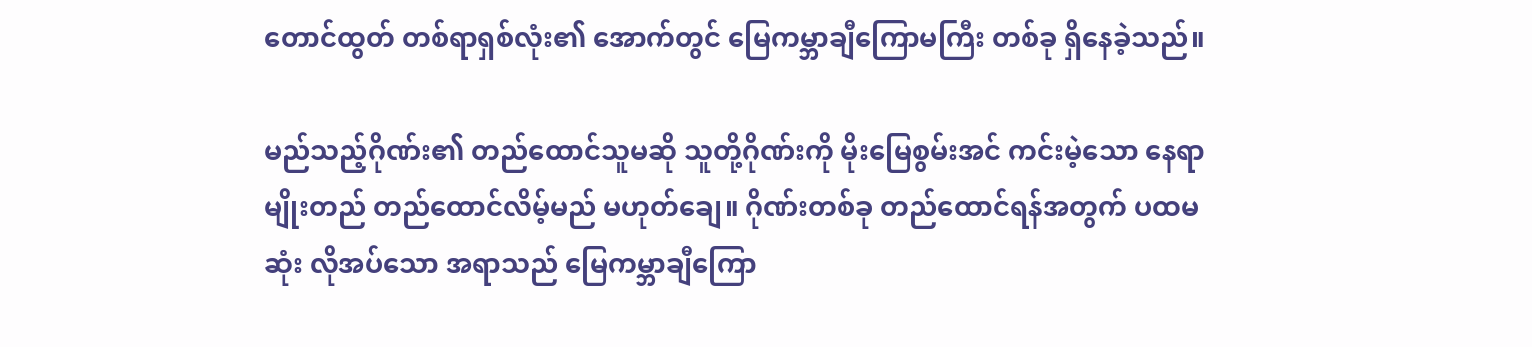တောင်ထွတ် တစ်ရာရှစ်လုံး၏ အောက်တွင် မြေကမ္ဘာချီကြောမကြီး တစ်ခု ရှိနေခဲ့သည်။

မည်သည့်ဂိုဏ်း၏ တည်ထောင်သူမဆို သူတို့ဂိုဏ်းကို မိုးမြေစွမ်းအင် ကင်းမဲ့သော နေရာမျိုးတည် တည်ထောင်လိမ့်မည် မဟုတ်ချေ။ ဂိုဏ်းတစ်ခု တည်ထောင်ရန်အတွက် ပထမဆုံး လိုအပ်သော အရာသည် မြေကမ္ဘာချီကြော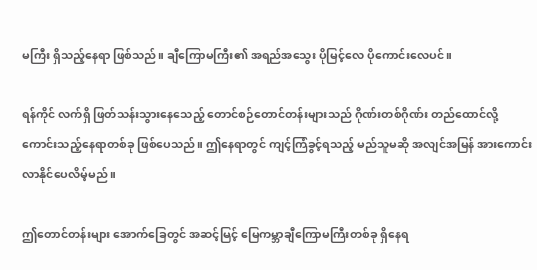မကြီး ရှိသည့်နေရာ ဖြစ်သည်။ ချီကြောမကြီး၏ အရည်အသွေး ပိုမြင့်လေ ပိုကောင်းလေပင်။

ရန်ကိုင် လက်ရှိ ဖြတ်သန်းသွားနေသေည့် တောင်စဉ်တောင်တန်းများသည် ဂိုဏ်းတစ်ဂိုဏ်း တည်ထောင်လို့ ကောင်းသည့်နေရာတစ်ခု ဖြစ်ပေသည်။ ဤနေရာတွင် ကျင့်ကြံခွင့်ရသည့် မည်သူမဆို အလျင်အမြန် အားကောင်းလာနိုင်ပေလိမ့်မည်။

ဤတောင်တန်းများ အောက်ခြေတွင် အဆင့်မြင့် မြေကမ္ဘာချီကြောမကြီးတစ်ခု ရှိနေရ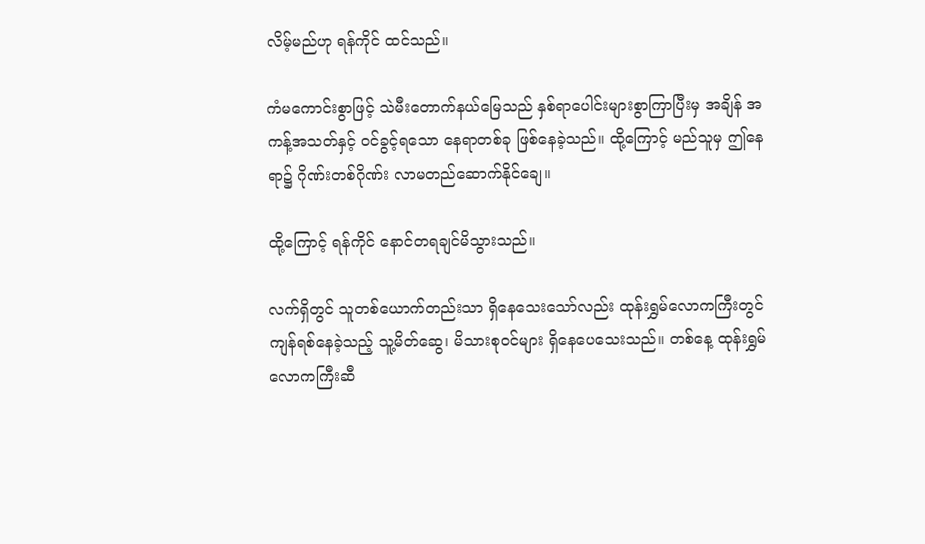လိမ့်မည်ဟု ရန်ကိုင် ထင်သည်။

ကံမကောင်းစွာဖြင့် သဲမီးတောက်နယ်မြေသည် နှစ်ရာပေါင်းများစွာကြာပြီးမှ အချိန် အကန့်အသတ်နှင့် ဝင်ခွင့်ရသော နေရာတစ်ခု ဖြစ်နေခဲ့သည်။ ထို့ကြောင့် မည်သူမှ ဤနေရာ၌ ဂိုဏ်းတစ်ဂိုဏ်း လာမတည်ဆောက်နိုင်ချေ။

ထို့ကြောင့် ရန်ကိုင် နောင်တရချင်မိသွားသည်။

လက်ရှိတွင် သူတစ်ယောက်တည်းသာ ရှိနေသေးသော်လည်း ထုန်းရွှမ်လောကကြီးတွင် ကျန်ရစ်နေခဲ့သည့် သူ့မိတ်ဆွေ၊ မိသားစုဝင်များ ရှိနေပေသေးသည်။ တစ်နေ့ ထုန်းရွှမ် လောကကြီးဆီ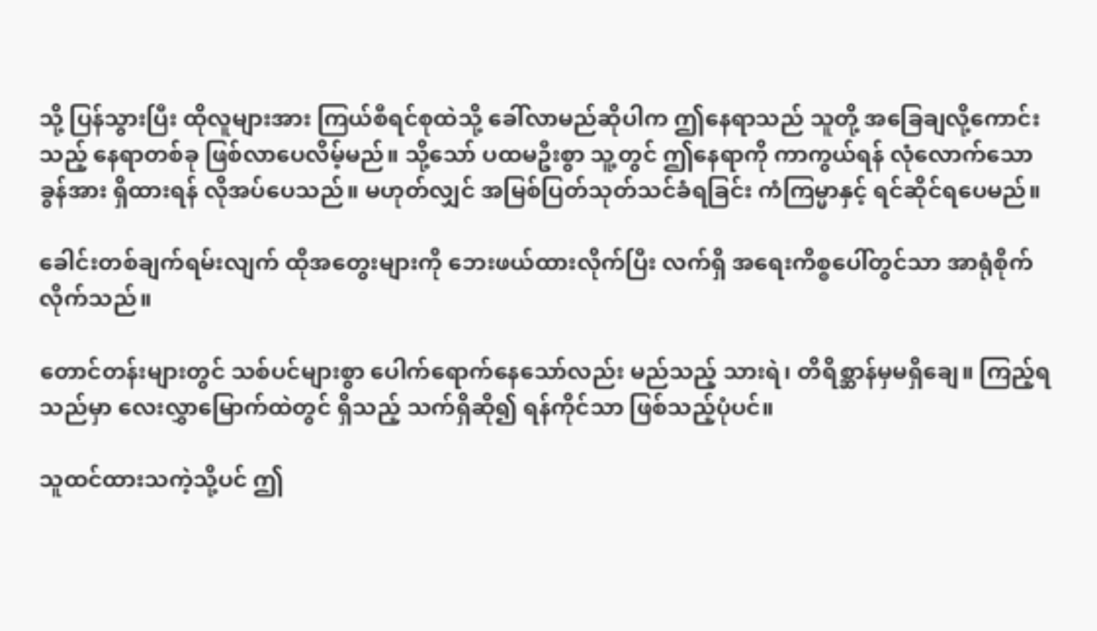သို့ ပြန်သွားပြီး ထိုလူများအား ကြယ်စီရင်စုထဲသို့ ခေါ်လာမည်ဆိုပါက ဤနေရာသည် သူတို့ အခြေချလို့ကောင်းသည့် နေရာတစ်ခု ဖြစ်လာပေလိမ့်မည်။ သို့သော် ပထမဦးစွာ သူ့တွင် ဤနေရာကို ကာကွယ်ရန် လုံလောက်သော ခွန်အား ရှိထားရန် လိုအပ်ပေသည်။ မဟုတ်လျှင် အမြစ်ပြတ်သုတ်သင်ခံရခြင်း ကံကြမ္မာနှင့် ရင်ဆိုင်ရပေမည်။

ခေါင်းတစ်ချက်ရမ်းလျက် ထိုအတွေးများကို ဘေးဖယ်ထားလိုက်ပြီး လက်ရှိ အရေးကိစ္စပေါ်တွင်သာ အာရုံစိုက်လိုက်သည်။

တောင်တန်းများတွင် သစ်ပင်များစွာ ပေါက်ရောက်နေသော်လည်း မည်သည့် သားရဲ၊ တိရိစ္ဆာန်မှမရှိချေ။ ကြည့်ရသည်မှာ လေးလွှာမြောက်ထဲတွင် ရှိသည့် သက်ရှိဆို၍ ရန်ကိုင်သာ ဖြစ်သည့်ပုံပင်။

သူထင်ထားသကဲ့သို့ပင် ဤ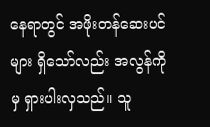နေရာတွင် အဖိုးတန်ဆေးပင်များ ရှိသော်လည်း အလွန်ကိုမှ ရှားပါးလှသည်။ သူ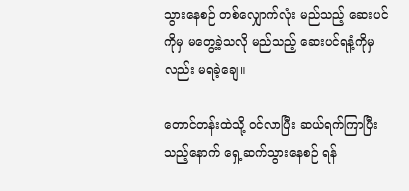သွားနေစဉ် တစ်လျှောက်လုံး မည်သည့် ဆေးပင်ကိုမှ မတွေ့ခဲ့သလို မည်သည့် ဆေးပင်ရနံ့ကိုမှလည်း မရခဲ့ချေ။

တောင်တန်းထဲသို့ ဝင်လာပြီး ဆယ်ရက်ကြာပြီးသည့်နောက် ရှေ့ဆက်သွားနေစဉ် ရန်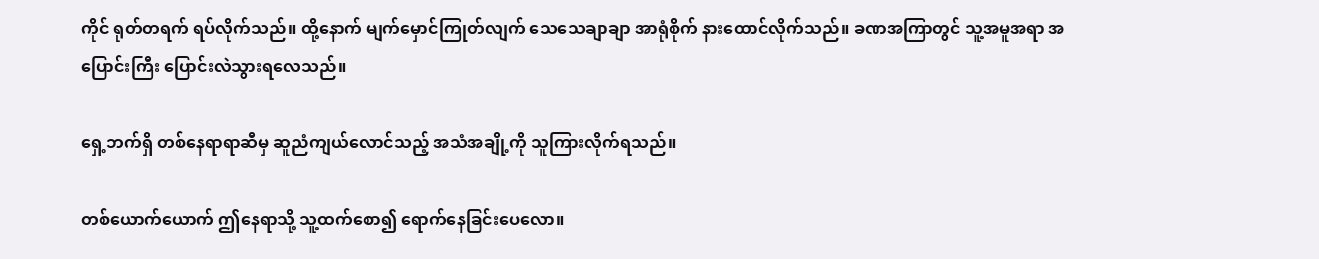ကိုင် ရုတ်တရက် ရပ်လိုက်သည်။ ထို့နောက် မျက်မှောင်ကြုတ်လျက် သေသေချာချာ အာရုံစိုက် နားထောင်လိုက်သည်။ ခဏအကြာတွင် သူ့အမူအရာ အပြောင်းကြီး ပြောင်းလဲသွားရလေသည်။

ရှေ့ဘက်ရှိ တစ်နေရာရာဆီမှ ဆူညံကျယ်လောင်သည့် အသံအချို့ကို သူကြားလိုက်ရသည်။

တစ်ယောက်ယောက် ဤနေရာသို့ သူ့ထက်စော၍ ရောက်နေခြင်းပေလော။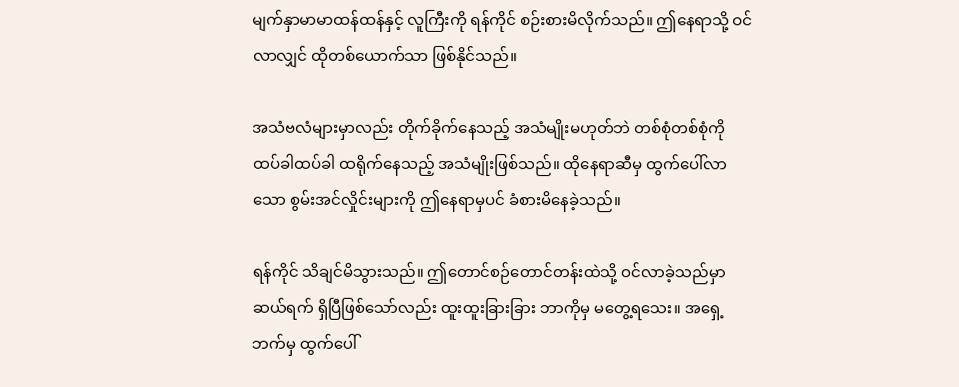မျက်နှာမာမာထန်ထန်နှင့် လူကြီးကို ရန်ကိုင် စဉ်းစားမိလိုက်သည်။ ဤနေရာသို့ ဝင်လာလျှင် ထိုတစ်ယောက်သာ ဖြစ်နိုင်သည်။

အသံဗလံများမှာလည်း တိုက်ခိုက်နေသည့် အသံမျိုးမဟုတ်ဘဲ တစ်စုံတစ်စုံကို ထပ်ခါထပ်ခါ ထရိုက်နေသည့် အသံမျိုးဖြစ်သည်။ ထိုနေရာဆီမှ ထွက်ပေါ်လာသော စွမ်းအင်လှိုင်းများကို ဤနေရာမှပင် ခံစားမိနေခဲ့သည်။

ရန်ကိုင် သိချင်မိသွားသည်။ ဤတောင်စဉ်တောင်တန်းထဲသို့ ဝင်လာခဲ့သည်မှာ ဆယ်ရက် ရှိပြီဖြစ်သော်လည်း ထူးထူးခြားခြား ဘာကိုမှ မတွေ့ရသေး။ အရှေ့ဘက်မှ ထွက်ပေါ်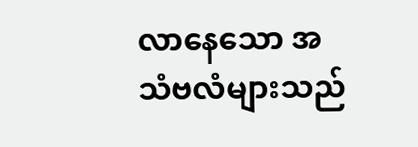လာနေသော အသံဗလံများသည်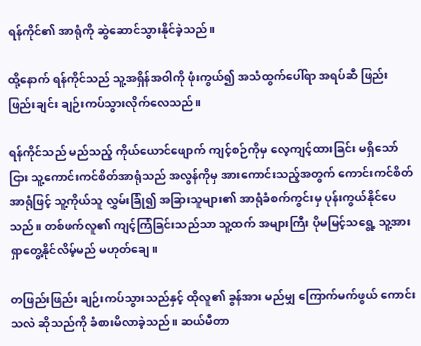ရန်ကိုင်၏ အာရုံကို ဆွဲဆောင်သွားနိုင်ခဲ့သည်။

ထို့နောက် ရန်ကိုင်သည် သူ့အရှိန်အဝါကို ဖုံးကွယ်၍ အသံထွက်ပေါ်ရာ အရပ်ဆီ ဖြည်းဖြည်းချင်း ချဉ်းကပ်သွားလိုက်လေသည်။

ရန်ကိုင်သည် မည်သည့် ကိုယ်ယောင်ဖျောက် ကျင့်စဉ်ကိုမှ လေ့ကျင့်ထားခြင်း မရှိသော်ငြား သူ့ကောင်းကင်စိတ်အာရုံသည် အလွန်ကိုမှ အားကောင်းသည့်အတွက် ကောင်းကင်စိတ်အာရုံဖြင့် သူ့ကိုယ်သူ လွှမ်းခြုံ၍ အခြားသူများ၏ အာရုံခံစက်ကွင်းမှ ပုန်းကွယ်နိုင်ပေသည်။ တစ်ဖက်လူ၏ ကျင့်ကြံခြင်းသည်သာ သူ့ထက် အများကြီး ပိုမမြင့်သရွေ့ သူ့အား ရှာတွေ့နိုင်လိမ့်မည် မဟုတ်ချေ။

တဖြည်းဖြည်း ချဉ်းကပ်သွားသည်နှင့် ထိုလူ၏ ခွန်အား မည်မျှ ကြောက်မက်ဖွယ် ကောင်းသလဲ ဆိုသည်ကို ခံစားမိလာခဲ့သည်။ ဆယ်မီတာ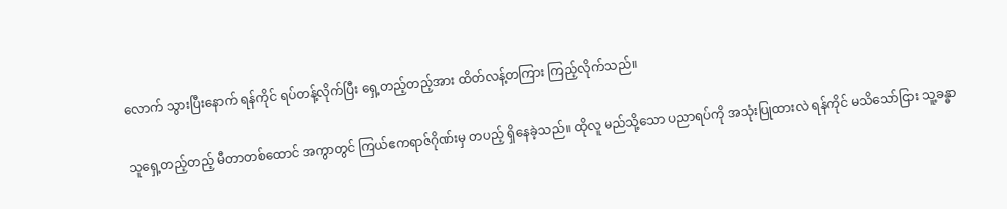လောက် သွားပြီးနောက် ရန်ကိုင် ရပ်တန့်လိုက်ပြီး ရှေ့တည့်တည့်အား ထိတ်လန့်တကြား ကြည့်လိုက်သည်။

သူရှေ့တည့်တည့် မီတာတစ်ထောင် အကွာတွင် ကြယ်ဧကရာဇ်ဂိုဏ်းမှ တပည့် ရှိနေခဲ့သည်။ ထိုလူ မည်သို့သော ပညာရပ်ကို အသုံးပြုထားလဲ ရန်ကိုင် မသိသော်ငြား သူ့ခန္ဓာ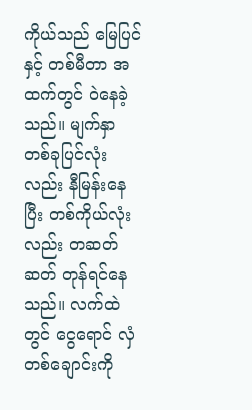ကိုယ်သည် မြေပြင်နှင့် တစ်မီတာ အထက်တွင် ဝဲနေခဲ့သည်။ မျက်နှာတစ်ခုပြင်လုံးလည်း နီမြန်းနေပြီး တစ်ကိုယ်လုံးလည်း တဆတ်ဆတ် တုန်ရင်နေသည်။ လက်ထဲတွင် ငွေရောင် လှံတစ်ချောင်းကို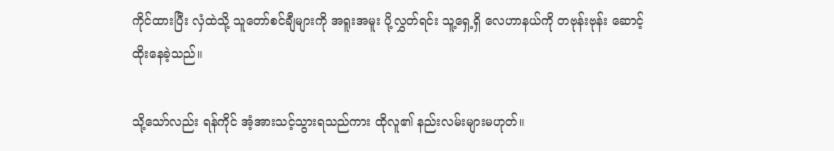ကိုင်ထားပြီး လှံထဲသို့ သူတော်စင်ချီများကို အရူးအမူး ပို့လွှတ်ရင်း သူ့ရှေ့ရှိ လေဟာနယ်ကို တဗုန်းဗုန်း ဆောင့်ထိုးနေခဲ့သည်။

သို့သော်လည်း ရန်ကိုင် အံ့အားသင့်သွားရသည်ကား ထိုလူ၏ နည်းလမ်းများမဟုတ်။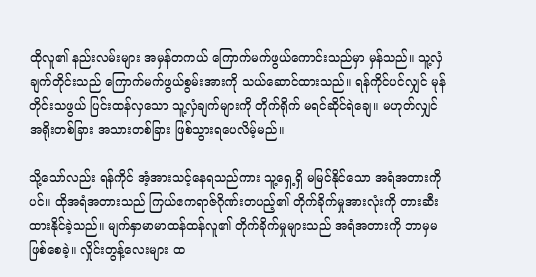ထိုလူ၏ နည်းလမ်းများ အမှန်တကယ် ကြောက်မက်ဖွယ်ကောင်းသည်မှာ မှန်သည်။ သူ့လှံချက်တိုင်းသည် ကြောက်မက်ဖွယ်စွမ်းအားကို သယ်ဆောင်ထားသည်။ ရန်ကိုင်ပင်လျှင် မုန်တိုင်းသဖွယ် ပြင်းထန်လှသော သူ့လှံချက်များကို တိုက်ရိုက် မရင်ဆိုင်ရဲချေ။ မဟုတ်လျှင် အရိုးတစ်ခြား အသားတစ်ခြား ဖြစ်သွားရပေလိမ့်မည်။

သို့သော်လည်း ရန်ကိုင် အံ့အားသင့်နေရသည်ကား သူ့ရှေ့ရှိ မမြင်နိုင်သော အရံအတားကိုပင်။ ထိုအရံအတားသည် ကြယ်ဧကရာဇ်ဂိုဏ်းတပည့်၏ တိုက်ခိုက်မှုအားလုံးကို တားဆီးထားနိုင်ခဲ့သည်။ မျက်နှာမာမာထန်ထန်လူ၏ တိုက်ခိုက်မှုများသည် အရံအတားကို ဘာမှမဖြစ်စေခဲ့။ လှိုင်းတွန့်လေးများ ထ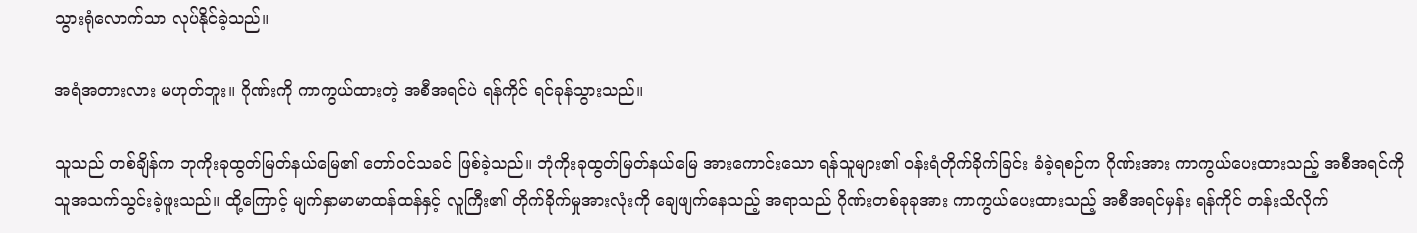သွားရုံလောက်သာ လုပ်နိုင်ခဲ့သည်။

အရံအတားလား မဟုတ်ဘူး။ ဂိုဏ်းကို ကာကွယ်ထားတဲ့ အစီအရင်ပဲ ရန်ကိုင် ရင်ခုန်သွားသည်။

သူသည် တစ်ချိန်က ဘုကိုးခုထွတ်မြတ်နယ်မြေ၏ တော်ဝင်သခင် ဖြစ်ခဲ့သည်။ ဘုံကိုးခုထွတ်မြတ်နယ်မြေ အားကောင်းသော ရန်သူများ၏ ဝန်းရံတိုက်ခိုက်ခြင်း ခံခဲ့ရစဉ်က ဂိုဏ်းအား ကာကွယ်ပေးထားသည့် အစီအရင်ကို သူအသက်သွင်းခဲ့ဖူးသည်။ ထို့ကြောင့် မျက်နှာမာမာထန်ထန်နှင့် လူကြီး၏ တိုက်ခိုက်မှုအားလုံးကို ချေဖျက်နေသည့် အရာသည် ဂိုဏ်းတစ်ခုခုအား ကာကွယ်ပေးထားသည့် အစီအရင်မှန်း ရန်ကိုင် တန်းသိလိုက်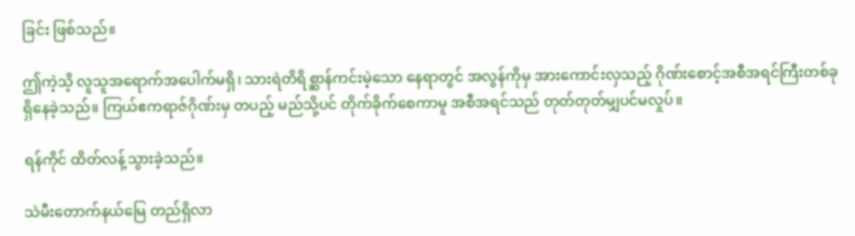ခြင်း ဖြစ်သည်။

ဤကဲ့သိ့ လူသူအရောက်အပေါက်မရှိ၊ သားရဲတိရိစ္ဆာန်ကင်းမဲ့သော နေရာတွင် အလွန်ကိုမှ အားကောင်းလှသည့် ဂိုဏ်းစောင့်အစီအရင်ကြီးတစ်ခု ရှိနေခဲ့သည်။ ကြယ်ဧကရာဇ်ဂိုဏ်းမှ တပည့် မည်သို့ပင် တိုက်ခိုက်စေကာမူ အစီအရင်သည် တုတ်တုတ်မျှပင်မလှုပ်။

ရန်ကိုင် ထိတ်လန့်သွားခဲ့သည်။

သဲမီးတောက်နယ်မြေ တည်ရှိလာ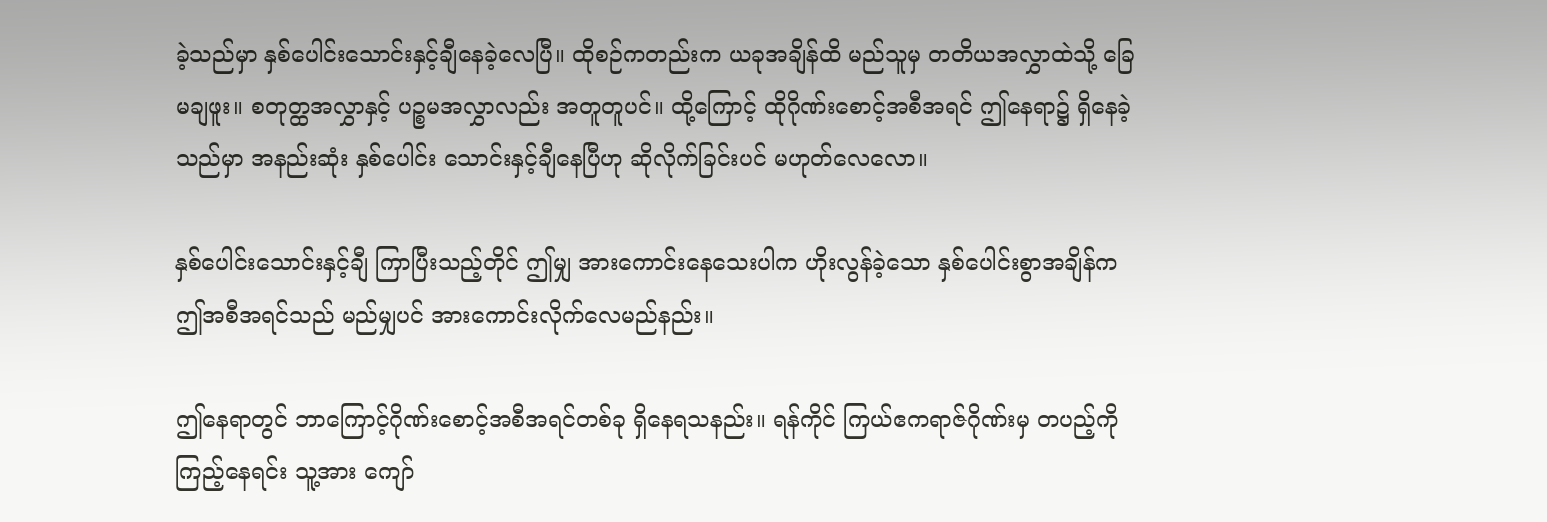ခဲ့သည်မှာ နှစ်ပေါင်းသောင်းနှင့်ချီနေခဲ့လေပြီ။ ထိုစဉ်ကတည်းက ယခုအချိန်ထိ မည်သူမှ တတိယအလွှာထဲသို့ ခြေမချဖူး။ စတုတ္ထအလွှာနှင့် ပဉ္စမအလွှာလည်း အတူတူပင်။ ထို့ကြောင့် ထိုဂိုဏ်းစောင့်အစီအရင် ဤနေရာ၌ ရှိနေခဲ့သည်မှာ အနည်းဆုံး နှစ်ပေါင်း သောင်းနှင့်ချီနေပြီဟု ဆိုလိုက်ခြင်းပင် မဟုတ်လေလော။

နှစ်ပေါင်းသောင်းနှင့်ချီ ကြာပြီးသည့်တိုင် ဤမျှ အားကောင်းနေသေးပါက ဟိုးလွန်ခဲ့သော နှစ်ပေါင်းစွာအချိန်က ဤအစီအရင်သည် မည်မျှပင် အားကောင်းလိုက်လေမည်နည်း။

ဤနေရာတွင် ဘာကြောင့်ဂိုဏ်းစောင့်အစီအရင်တစ်ခု ရှိနေရသနည်း။ ရန်ကိုင် ကြယ်ဧကရာဇ်ဂိုဏ်းမှ တပည့်ကို ကြည့်နေရင်း သူ့အား ကျော်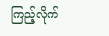ကြည့်လိုက်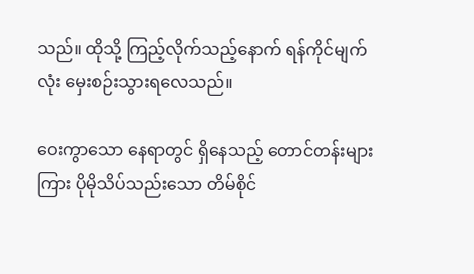သည်။ ထိုသို့ ကြည့်လိုက်သည့်နောက် ရန်ကိုင်မျက်လုံး မှေးစဉ်းသွားရလေသည်။

ဝေးကွာသော နေရာတွင် ရှိနေသည့် တောင်တန်းများကြား ပိုမိုသိပ်သည်းသော တိမ်စိုင်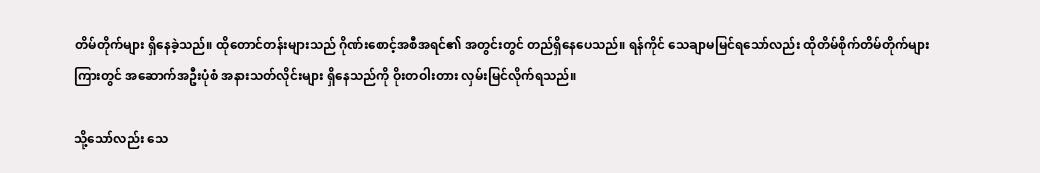တိမ်တိုက်များ ရှိနေခဲ့သည်။ ထိုတောင်တန်းများသည် ဂိုဏ်းစောင့်အစီအရင်၏ အတွင်းတွင် တည်ရှိနေပေသည်။ ရန်ကိုင် သေချာမမြင်ရသော်လည်း ထိုတိမ်စိုက်တိမ်တိုက်များ ကြားတွင် အဆောက်အဦးပုံစံ အနားသတ်လိုင်းများ ရှိနေသည်ကို ဝိုးတဝါးတား လှမ်းမြင်လိုက်ရသည်။

သို့သော်လည်း သေ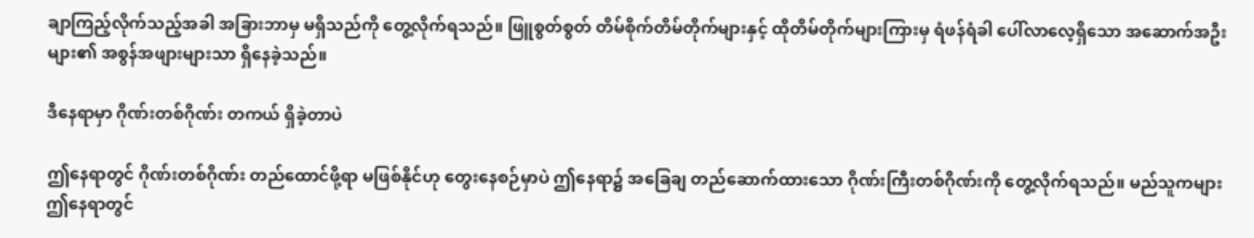ချာကြည့်လိုက်သည့်အခါ အခြားဘာမှ မရှိသည်ကို တွေ့လိုက်ရသည်။ ဖြူစွတ်စွတ် တိမ်စိုက်တိမ်တိုက်များနှင့် ထိုတိမ်တိုက်များကြားမှ ရံဖန်ရံခါ ပေါ်လာလေ့ရှိသော အဆောက်အဦးများ၏ အစွန်အဖျားများသာ ရှိနေခဲ့သည်။

ဒီနေရာမှာ ဂိုဏ်းတစ်ဂိုဏ်း တကယ် ရှိခဲ့တာပဲ

ဤနေရာတွင် ဂိုဏ်းတစ်ဂိုဏ်း တည်ထောင်ဖို့ရာ မဖြစ်နိုင်ဟု တွေးနေစဉ်မှာပဲ ဤနေရာ၌ အခြေချ တည်ဆောက်ထားသော ဂိုဏ်းကြီးတစ်ဂိုဏ်းကို တွေ့လိုက်ရသည်။ မည်သူကများ ဤနေရာတွင်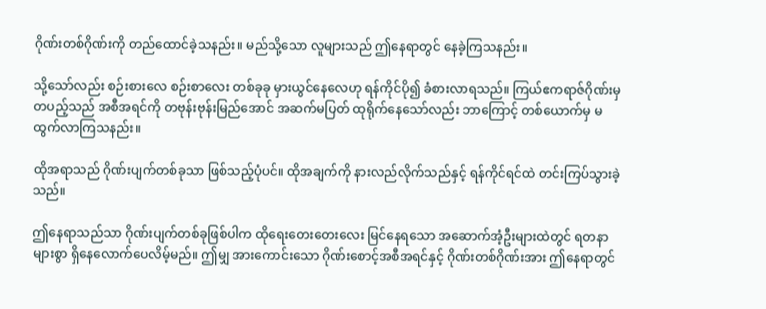ဂိုဏ်းတစ်ဂိုဏ်းကို တည်ထောင်ခဲ့သနည်း။ မည်သို့သော လူများသည် ဤနေရာတွင် နေခဲ့ကြသနည်း။

သို့သော်လည်း စဉ်းစားလေ စဉ်းစာ‌လေး တစ်ခုခု မှားယွင်နေလေဟု ရန်ကိုင်ပို၍ ခံစားလာရသည်။ ကြယ်ဧကရာဇ်ဂိုဏ်းမှ တပည့်သည် အစီအရင်ကို တဗုန်းဗုန်းမြည်အောင် အဆက်မပြတ် ထုရိုက်နေသော်လည်း ဘာကြောင့် တစ်ယောက်မှ မထွက်လာကြသနည်း။

ထိုအရာသည် ဂိုဏ်းပျက်တစ်ခုသာ ဖြစ်သည့်ပုံပင်။ ထိုအချက်ကို နားလည်လိုက်သည်နှင့် ရန်ကိုင်ရင်ထဲ တင်းကြပ်သွားခဲ့သည်။

ဤနေရာသည်သာ ဂိုဏ်းပျက်တစ်ခုဖြစ်ပါက ထိုရေးတေးတေးလေး မြင်နေရသော အဆောက်အံ့ဦးများထဲတွင် ရတနာများစွာ ရှိနေလောက်ပေလိမ့်မည်။ ဤမျှ အားကောင်းသော ဂိုဏ်းစောင့်အစီအရင်နှင့် ဂိုဏ်းတစ်ဂိုဏ်းအား ဤနေရာတွင်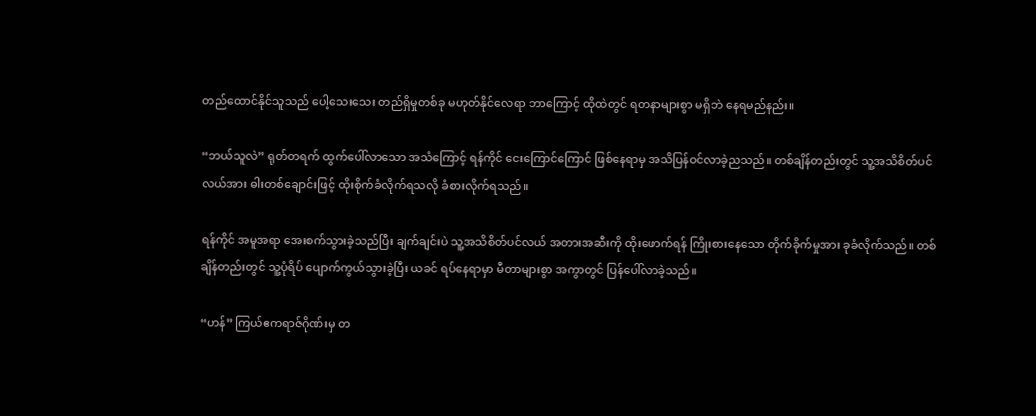တည်ထောင်နိုင်သူသည် ပေါ့သေးသေး တည်ရှိမှုတစ်ခု မဟုတ်နိုင်လေရာ ဘာကြောင့် ထိုထဲတွင် ရတနာများစွာ မရှိဘဲ နေရမည်နည်း။

“ဘယ်သူလဲ” ရုတ်တရက် ထွက်ပေါ်လာသော အသံကြောင့် ရန်ကိုင် ငေးကြောင်ကြောင် ဖြစ်နေရာမှ အသိပြန်ဝင်လာခဲ့ညသည်။ တစ်ချိန်တည်းတွင် သူ့အသိစိတ်ပင်လယ်အား ဓါးတစ်ချောင်းဖြင့် ထိုးစိုက်ခံလိုက်ရသလို ခံစားလိုက်ရသည်။

ရန်ကိုင် အမူအရာ အေးစက်သွားခဲ့သည်ပြီး ချက်ချင်းပဲ သူ့အသိစိတ်ပင်လယ် အတားအဆီးကို ထိုးဖောက်ရန် ကြိုးစားနေသော တိုက်ခိုက်မှုအား ခုခံလိုက်သည်။ တစ်ချိန်တည်းတွင် သူ့ပုံရိပ် ပျောက်ကွယ်သွားခဲ့ပြီး ယခင် ရပ်နေရာမှာ မီတာများစွာ အကွာတွင် ပြန်ပေါ်လာခဲ့သည်။

“ဟန်” ကြယ်ဧကရာဇ်ဂိုဏ်းမှ တ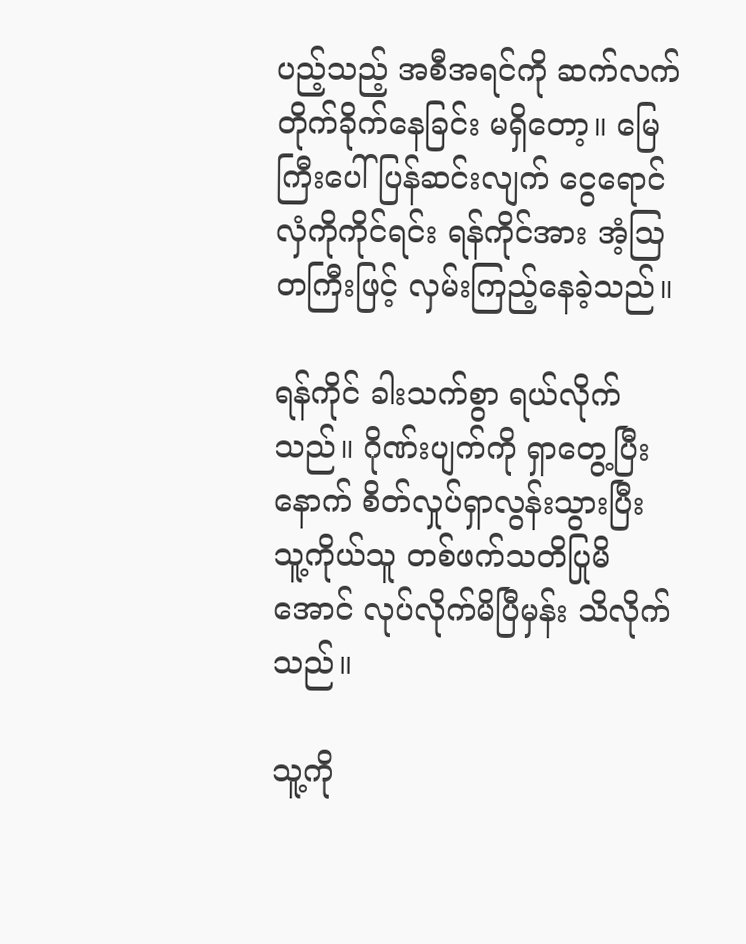ပည့်သည့် အစီအရင်ကို ဆက်လက် တိုက်ခိုက်နေခြင်း မရှိတော့။ မြေကြီးပေါ် ပြန်ဆင်းလျက် ငွေရောင်လှံကိုကိုင်ရင်း ရန်ကိုင်အား အံ့ဩတကြီးဖြင့် လှမ်းကြည့်နေခဲ့သည်။

ရန်ကိုင် ခါးသက်စွာ ရယ်လိုက်သည်။ ဂိုဏ်းပျက်ကို ရှာတွေ့ပြီးနောက် စိတ်လှုပ်ရှာလွန်းသွားပြီး သူ့ကိုယ်သူ တစ်ဖက်သတိပြုမိအောင် လုပ်လိုက်မိပြီမှန်း သိလိုက်သည်။

သူ့ကို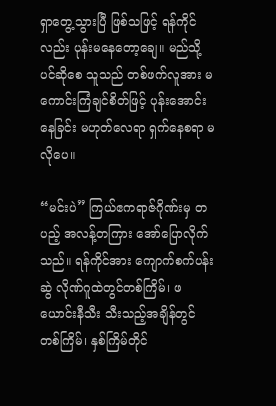ရှာတွေ့သွားပြီ ဖြစ်သဖြင့် ရန်ကိုင်လည်း ပုန်းမနေတော့‌ချေ။ မည်သို့ပင်ဆိုစေ သူသည် တစ်ဖက်လူအား မကောင်းကြံချင်စိတ်ဖြင့် ပုန်းအောင်းနေခြင်း မဟုတ်လေရာ ရှက်နေစရာ မလိုပေ။

“မင်းပဲ” ကြယ်ဧကရာဇ်ဂိုဏ်းမှ တပည့် အလန့်တကြား အော်ပြောလိုက်သည်။ ရန်ကိုင်အား ကျောက်စက်ပန်းဆွဲ လိုဏ်ဂူထဲတွင်တစ်ကြိမ်၊ ဖယောင်းနီသီး သီးသည့်အချိန်တွင် တစ်ကြိမ်၊ နှစ်ကြိမ်တိုင်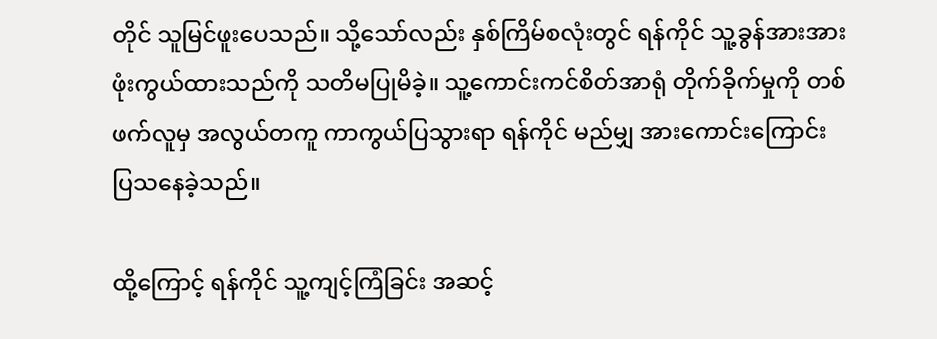တိုင် သူမြင်ဖူးပေသည်။ သို့သော်လည်း နှစ်ကြိမ်စလုံးတွင် ရန်ကိုင် သူ့ခွန်အားအား ဖုံးကွယ်ထားသည်ကို သတိမပြုမိခဲ့။ သူ့ကောင်းကင်စိတ်အာရုံ တိုက်ခိုက်မှုကို တစ်ဖက်လူမှ အလွယ်တကူ ကာကွယ်ပြသွားရာ ရန်ကိုင် မည်မျှ အားကောင်းကြောင်း ပြသနေခဲ့သည်။

ထို့ကြောင့် ရန်ကိုင် သူ့ကျင့်ကြံခြင်း အဆင့်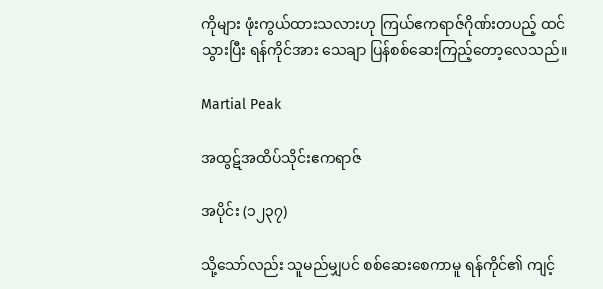ကိုများ ဖုံးကွယ်ထားသလားဟု ကြယ်ဧကရာဇ်ဂိုဏ်းတပည့် ထင်သွားပြီး ရန်ကိုင်အား သေချာ ပြန်စစ်ဆေးကြည့်တော့လေသည်။

Martial Peak

အထွဋ်အထိပ်သိုင်းဧကရာဇ်

အပိုင်း (၁၂၃၇)

သို့သော်လည်း သူမည်မျှပင် စစ်ဆေးစေကာမူ ရန်ကိုင်၏ ကျင့်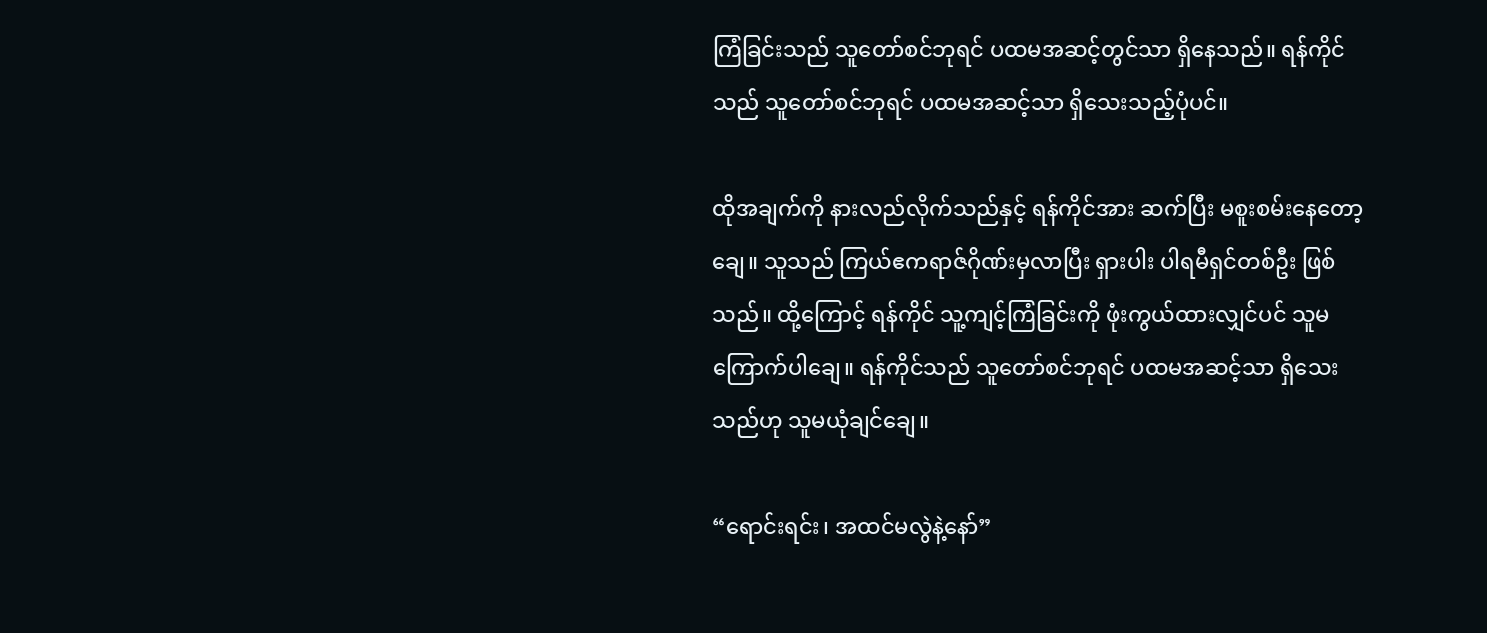ကြံခြင်းသည် သူတော်စင်ဘုရင် ပထမအဆင့်တွင်သာ ရှိနေသည်။ ရန်ကိုင်သည် သူတော်စင်ဘုရင် ပထမအဆင့်သာ ရှိသေးသည့်ပုံပင်။

ထိုအချက်ကို နားလည်လိုက်သည်နှင့် ရန်ကိုင်အား ဆက်ပြီး မစူးစမ်းနေတော့ချေ။ သူသည် ကြယ်ဧကရာဇ်ဂိုဏ်းမှလာပြီး ရှားပါး ပါရမီရှင်တစ်ဦး ဖြစ်သည်။ ထို့ကြောင့် ရန်ကိုင် သူ့ကျင့်ကြံခြင်းကို ဖုံးကွယ်ထားလျှင်ပင် သူမကြောက်ပါချေ။ ရန်ကိုင်သည် သူတော်စင်ဘုရင် ပထမအဆင့်သာ ရှိသေးသည်ဟု သူမယုံချင်ချေ။

“ရောင်းရင်း၊ အထင်မလွဲနဲ့နော်”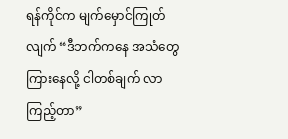ရန်ကိုင်က မျက်မှောင်ကြုတ်လျက် “ဒီဘက်ကနေ အသံတွေ ကြားနေလို့ ငါတစ်ချက် လာကြည့်တာ”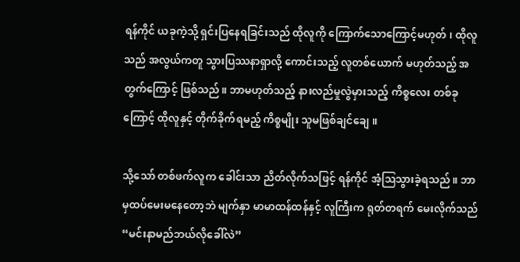ရန်ကိုင် ယခုကဲ့သို့ ရှင်းပြနေရခြင်းသည် ထိုလူကို ကြောက်သောကြောင့်မဟုတ်၊ ထိုလူသည် အလွယ်ကတူ သွားပြဿနာရှာလို့ ကောင်းသည့် လူတစ်ယောက် မဟုတ်သည့် အတွက်ကြောင့် ဖြစ်သည်။ ဘာမဟုတ်သည့် နားလည်မှုလွဲမှားသည့် ကိစ္စလေး တစ်ခုကြောင့် ထိုလူနှင့် တိုက်ခိုက်ရမည့် ကိစ္စမျိုး သူမဖြစ်ချင်ချေ။

သို့သော် တစ်ဖက်လူက ခေါင်းသာ ညိတ်လိုက်သဖြင့် ရန်ကိုင် အံ့ဩသွားခဲ့ရသည်။ ဘာမှထပ်မေးမနေတော့ဘဲ မျက်နှာ မာမာထန်ထန်နှင့် လူကြီးက ရုတ်တရက် မေးလိုက်သည် “မင်းနာမည်ဘယ်လိုခေါ်လဲ”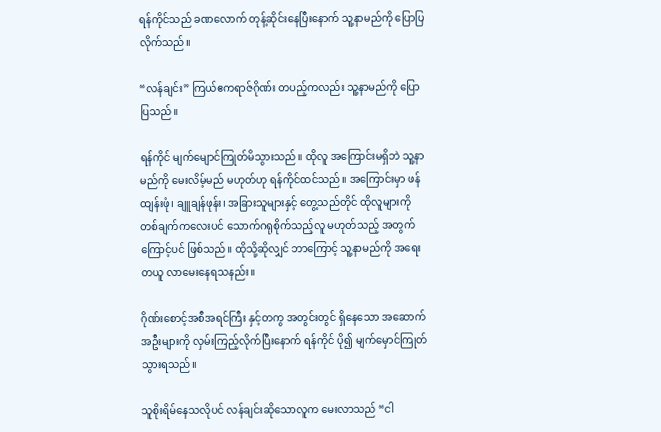ရန်ကိုင်သည် ခဏလောက် တုန့်ဆိုင်းနေပြီးနောက် သူ့နာမည်ကို ပြောပြလိုက်သည်။

“လန်ချင်း” ကြယ်ဧကရာဇ်ဂိုဏ်း တပည့်ကလည်း သူ့နာမည်ကို ပြောပြသည်။

ရန်ကိုင် မျက်မျောင်ကြုတ်မိသွားသည်။ ထိုလူ အကြောင်းမရှိဘဲ သူ့နာမည်ကို မေးလိမ့်မည် မဟုတ်ဟု ရန်ကိုင်ထင်သည်။ အကြောင်းမှာ ဖန်ထျန်းဖုံ၊ ချူချန်ဖုန်း၊ အခြားသူများနှင့် တွေ့သည်တိုင် ထိုလူများကို တစ်ချက်ကလေးပင် သောက်ဂရုစိုက်သည့်လူ မဟုတ်သည့် အတွက်ကြောင့်ပင် ဖြစ်သည်။ ထိုသို့ဆိုလျှင် ဘာကြောင့် သူ့နာမည်ကို အရေးတယူ လာမေးနေရသနည်း။

ဂိုဏ်းစောင့်အစီအရင်ကြီး နှင့်တကွ အတွင်းတွင် ရှိနေသော အဆောက်အဦးများကို လှမ်းကြည့်လိုက်ပြီးနောက် ရန်ကိုင် ပို၍ မျက်မှောင်ကြုတ်သွားရသည်။

သူစိုးရိမ်နေသလိုပင် လန်ချင်းဆိုသောလူက မေးလာသည် “ငါ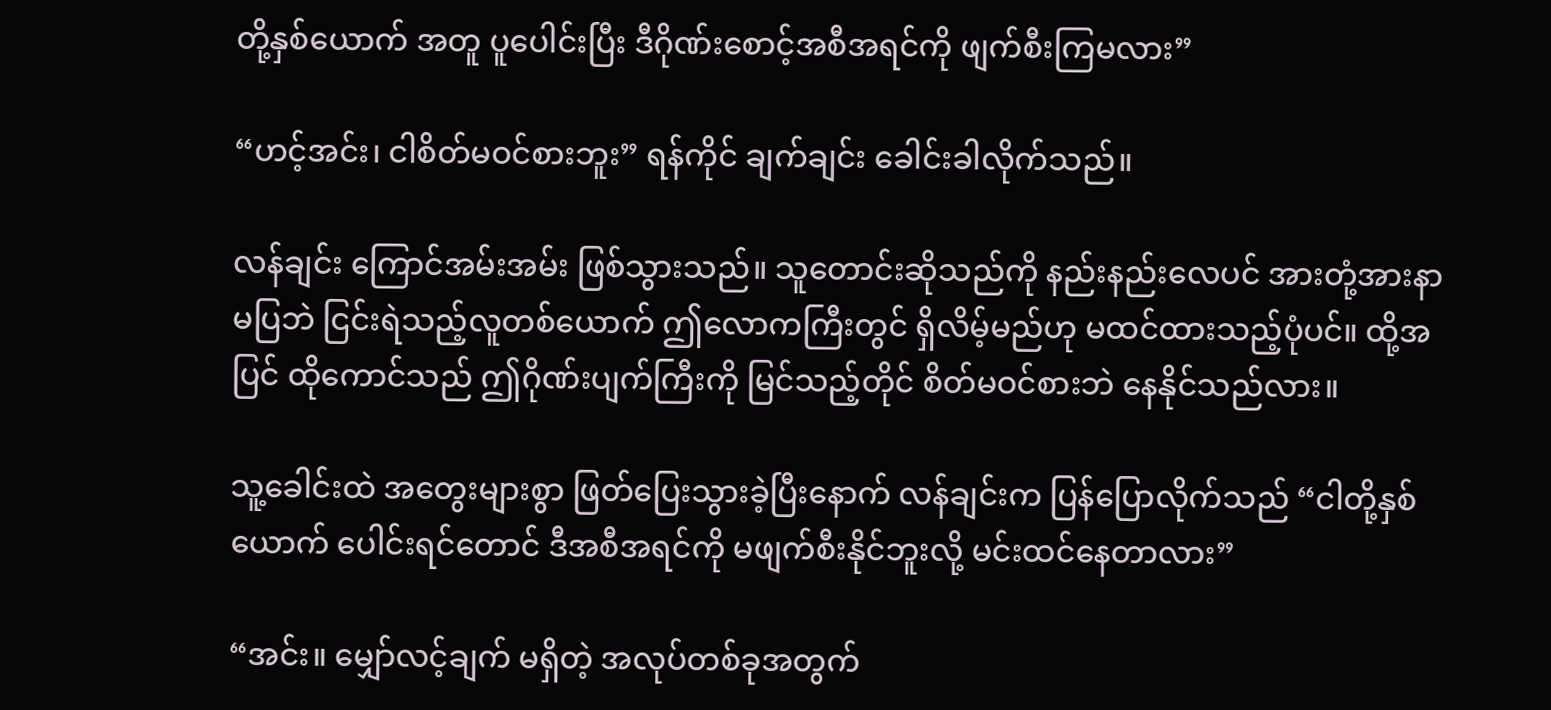တို့နှစ်ယောက် အတူ ပူပေါင်းပြီး ဒီဂိုဏ်းစောင့်အစီအရင်ကို ဖျက်စီးကြမလား”

“ဟင့်အင်း၊ ငါစိတ်မဝင်စားဘူး” ရန်ကိုင် ချက်ချင်း ခေါင်းခါလိုက်သည်။

လန်ချင်း ကြောင်အမ်းအမ်း ဖြစ်သွားသည်။ သူတောင်းဆိုသည်ကို နည်းနည်းလေပင် အားတုံ့အားနာ မပြဘဲ ငြင်းရဲသည့်လူတစ်ယောက် ဤလောကကြီးတွင် ရှိလိမ့်မည်ဟု မထင်ထားသည့်ပုံပင်။ ထို့အပြင် ထိုကောင်သည် ဤဂိုဏ်းပျက်ကြီးကို မြင်သည့်တိုင် စိတ်မဝင်စားဘဲ နေနိုင်သည်လား။

သူ့ခေါင်းထဲ အတွေးများစွာ ဖြတ်ပြေးသွားခဲ့ပြီးနောက် လန်ချင်းက ပြန်ပြောလိုက်သည် “ငါတို့နှစ်ယောက် ပေါင်းရင်တောင် ဒီအစီအရင်ကို မဖျက်စီးနိုင်ဘူးလို့ မင်းထင်နေတာလား”

“အင်း။ မျှော်လင့်ချက် မရှိတဲ့ အလုပ်တစ်ခုအတွက်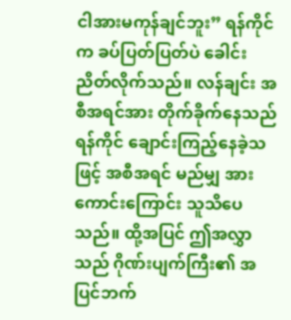ငါအားမကုန်ချင်ဘူး” ရန်ကိုင်က ခပ်ပြတ်ပြတ်ပဲ ခေါင်းညိတ်လိုက်သည်။ လန်ချင်း အစီအရင်အား တိုက်ခိုက်နေသည် ရန်ကိုင် ချောင်းကြည့်နေခဲ့သဖြင့် အစီအရင် မည်မျှ အားကောင်းကြောင်း သူသိပေသည်။ ထို့အပြင် ဤအလွှာသည် ဂိုဏ်းပျက်ကြီး၏ အပြင်ဘက်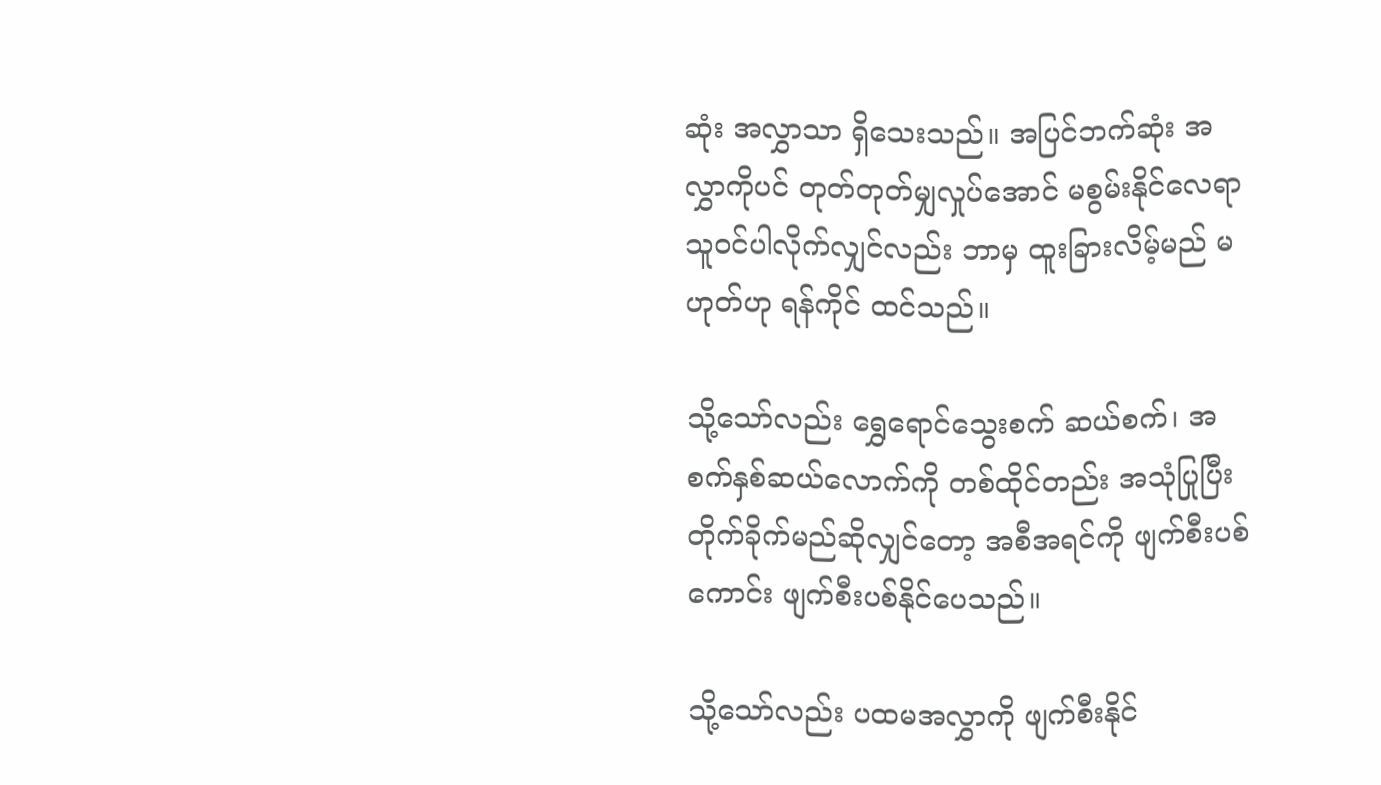ဆုံး အလွှာသာ ရှိသေးသည်။ အပြင်ဘက်ဆုံး အလွှာကိုပင် တုတ်တုတ်မျှလှုပ်အောင် မစွမ်းနိုင်လေရာ သူဝင်ပါလိုက်လျှင်လည်း ဘာမှ ထူးခြားလိမ့်မည် မဟုတ်ဟု ရန်ကိုင် ထင်သည်။

သို့သော်လည်း ရွှေရောင်သွေးစက် ဆယ်စက်၊ အစက်နှစ်ဆယ်လောက်ကို တစ်ထိုင်တည်း အသုံပြုပြီး တိုက်ခိုက်မည်ဆိုလျှင်တော့ အစီအရင်ကို ဖျက်စီးပစ်ကောင်း ဖျက်စီးပစ်နိုင်ပေသည်။

သို့သော်လည်း ပထမအလွှာကို ဖျက်စီးနိုင်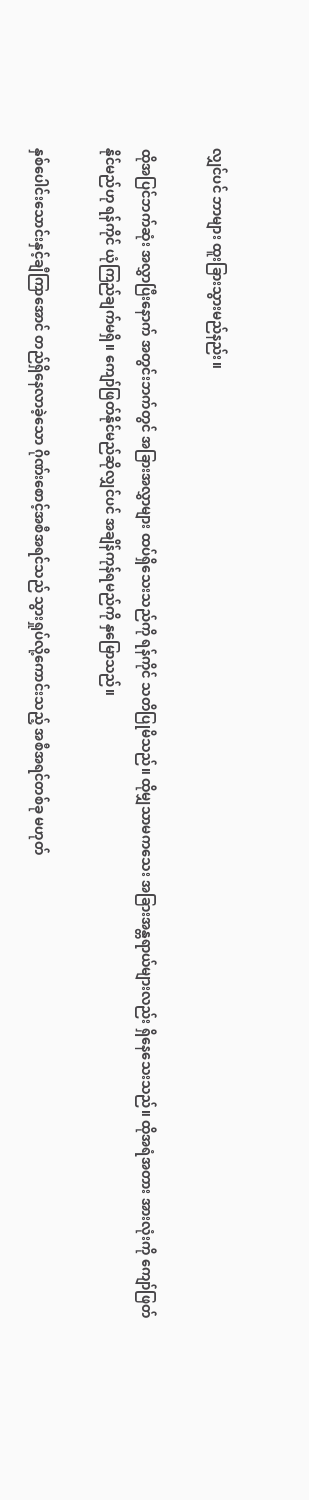လျှင်ပင် ဘာများ ထူးခြားသွားမည်နည်း။

ထိုအပြင်ဘက်ဆုံး အလွှာပြီးနောက် အတွင်းဘက်တွင် အခြားအလွှာများ ထပ်ရှိသေးသည်ကို ရန်ကိုင် သတိပြုမိသည်။ ထိုမျှသာမကသေး အခြားအန္တရာယ်များလည်း ရှိနေသေးသည်။ ထိုအရံအတား အားလုံးကို ကျော်ဖြတ်နိုင်မည်ဟု ရန်ကိုင် ယုံကြည်ချက်မရှိ။ ကျော်ဖြတ်နိုင်မည်ဆိုလျှင်ပင် အချိန်ကုန်ရမည်ကို နှမြောသည်။

နှစ်ပေါင်းသောင်းနှင့်ချီကြာအောင် တည်ရှိနေလာခဲ့သော ဂိုဏ်းစောင့်အစီအရင်သည် သွားရှုပ်လို့ကောင်းသည့် အစီအရင်တစ်ခု မဟုတ်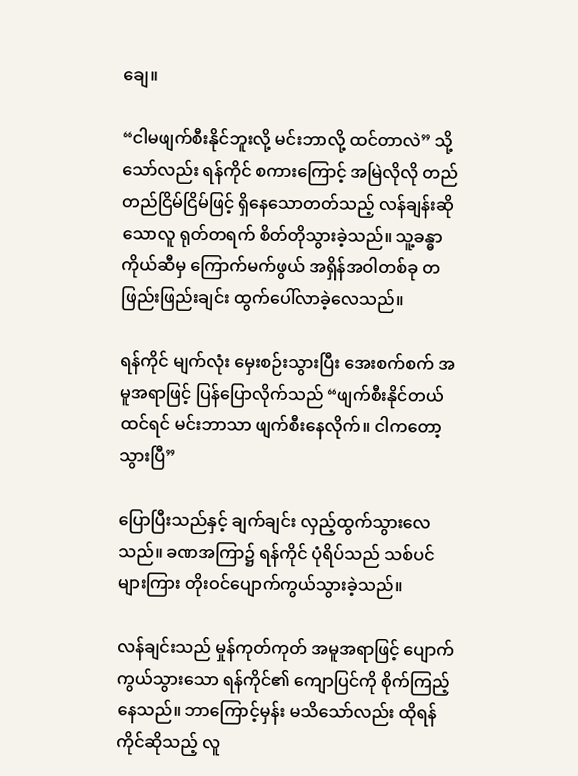ချေ။

“ငါမဖျက်စီးနိုင်ဘူးလို့ မင်းဘာလို့ ထင်တာလဲ” သို့သော်လည်း ရန်ကိုင် စကားကြောင့် အမြဲလိုလို တည်တည်ငြိမ်ငြိမ်ဖြင့် ရှိနေသောတတ်သည့် လန်ချန်းဆိုသောလူ ရုတ်တရက် စိတ်တိုသွားခဲ့သည်။ သူ့ခန္ဓာကိုယ်ဆီမှ ကြောက်မက်ဖွယ် အရှိန်အဝါတစ်ခု တဖြည်းဖြည်းချင်း ထွက်ပေါ်လာခဲ့လေသည်။

ရန်ကိုင် မျက်လုံး မှေးစဉ်းသွားပြီး အေးစက်စက် အမူအရာဖြင့် ပြန်ပြောလိုက်သည် “ဖျက်စီးနိုင်တယ်ထင်ရင် မင်းဘာသာ ဖျက်စီးနေလိုက်။ ငါကတော့ သွားပြီ”

ပြောပြီးသည်နှင့် ချက်ချင်း လှည့်ထွက်သွားလေသည်။ ခဏအကြာ၌ ရန်ကိုင် ပုံရိပ်သည် သစ်ပင်များကြား တိုးဝင်ပျောက်ကွယ်သွားခဲ့သည်။

လန်ချင်းသည် မှုန်ကုတ်ကုတ် အမူအရာဖြင့် ပျောက်ကွယ်သွားသော ရန်ကိုင်၏ ကျောပြင်ကို စိုက်ကြည့်နေသည်။ ဘာကြောင့်မှန်း မသိသော်လည်း ထိုရန်ကိုင်ဆိုသည့် လူ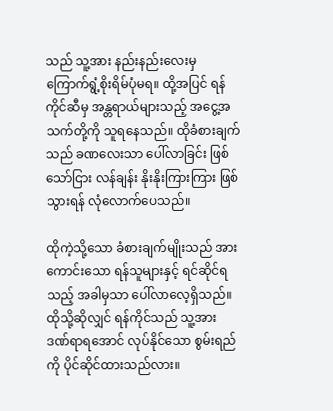သည် သူ့အား နည်းနည်းလေးမှ ကြောက်ရွံ့စိုးရိမ်ပုံမရ။ ထို့အပြင် ရန်ကိုင်ဆီမှ အန္တရာယ်များသည့် အငွေ့အသက်တို့ကို သူရနေသည်။ ထိုခံစားချက်သည် ခဏလေးသာ ပေါ်လာခြင်း ဖြစ်သော်ငြား လန်ချန်း နိုးနိုးကြားကြား ဖြစ်သွားရန် လုံလောက်ပေသည်။

ထိုကဲ့သို့သော ခံစားချက်မျိုးသည် အားကောင်းသော ရန်သူများနှင့် ရင်ဆိုင်ရသည့် အခါမှသာ ပေါ်လာလေ့ရှိသည်။ ထိုသို့ဆိုလျှင် ရန်ကိုင်သည် သူ့အား ဒဏ်ရာရအောင် လုပ်နိုင်သော စွမ်းရည်ကို ပိုင်ဆိုင်ထားသည်လား။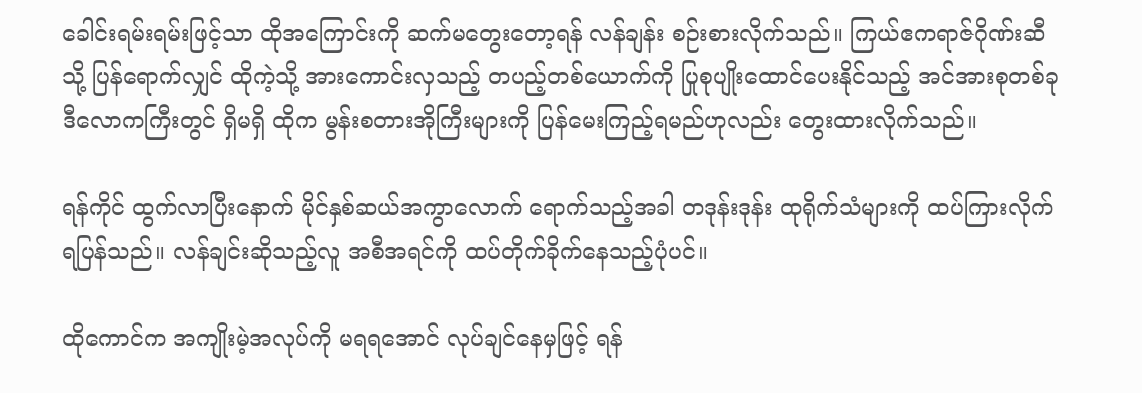ခေါင်းရမ်းရမ်းဖြင့်သာ ထိုအကြောင်းကို ဆက်မတွေးတော့ရန် လန်ချန်း စဉ်းစားလိုက်သည်။ ကြယ်ဧကရာဇ်ဂိုဏ်းဆီသို့ ပြန်ရောက်လျှင် ထိုကဲ့သို့ အားကောင်းလှသည့် တပည့်တစ်ယောက်ကို ပြုစုပျိုးထောင်ပေးနိုင်သည့် အင်အားစုတစ်ခု ဒီလောကကြီးတွင် ရှိမရှိ ထိုက မွန်းစတားအိုကြီးများကို ပြန်မေးကြည့်ရမည်ဟုလည်း တွေးထားလိုက်သည်။

ရန်ကိုင် ထွက်လာပြီးနောက် မိုင်နှစ်ဆယ်အကွာလောက် ရောက်သည့်အခါ တဒုန်းဒုန်း ထုရိုက်သံများကို ထပ်ကြားလိုက်ရပြန်သည်။ လန်ချင်းဆိုသည့်လူ အစီအရင်ကို ထပ်တိုက်ခိုက်နေသည့်ပုံပင်။

ထိုကောင်က အကျိုးမဲ့အလုပ်ကို မရရအောင် လုပ်ချင်နေမှဖြင့် ရန်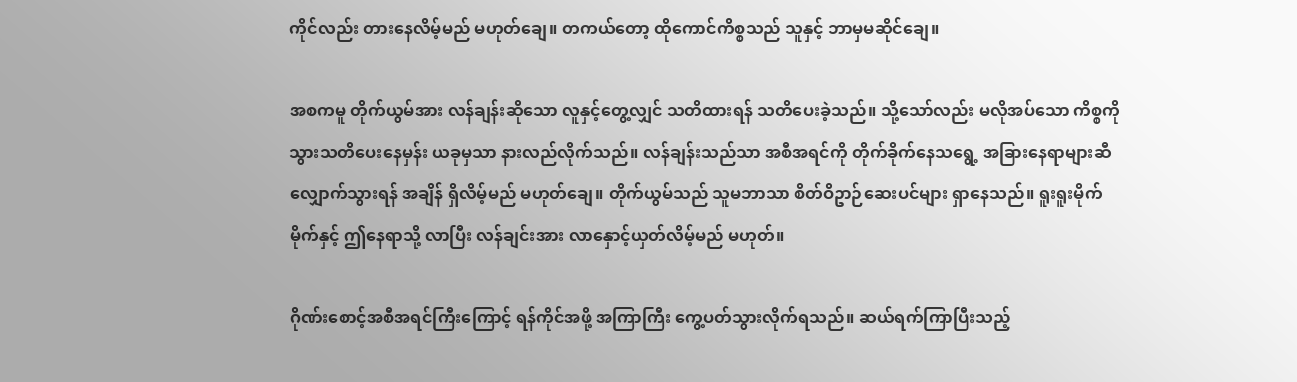ကိုင်လည်း တားနေလိမ့်မည် မဟုတ်ချေ။ တကယ်တော့ ထိုကောင်ကိစ္စသည် သူနှင့် ဘာမှမဆိုင်ချေ။

အစကမူ တိုက်ယွမ်အား လန်ချန်းဆိုသော လူနှင့်တွေ့လျှင် သတိထားရန် သတိပေးခဲ့သည်။ သို့သော်လည်း မလိုအပ်သော ကိစ္စကို သွားသတိပေးနေမှန်း ယခုမှသာ နားလည်လိုက်သည်။ လန်ချန်းသည်သာ အစီအရင်ကို တိုက်ခိုက်နေသရွေ့ အခြားနေရာများဆီ လျှောက်သွားရန် အချိန် ရှိလိမ့်မည် မဟုတ်ချေ။ တိုက်ယွမ်သည် သူမဘာသာ စိတ်ဝိဥာဉ်ဆေးပင်များ ရှာနေသည်။ ရူးရူးမိုက်မိုက်နှင့် ဤနေရာသို့ လာပြီး လန်ချင်းအား လာနှောင့်ယှတ်လိမ့်မည် မဟုတ်။

ဂိုဏ်းစောင့်အစီအရင်ကြီးကြောင့် ရန်ကိုင်အဖို့ အကြာကြီး ကွေ့ပတ်သွားလိုက်ရသည်။ ဆယ်ရက်ကြာပြီးသည့်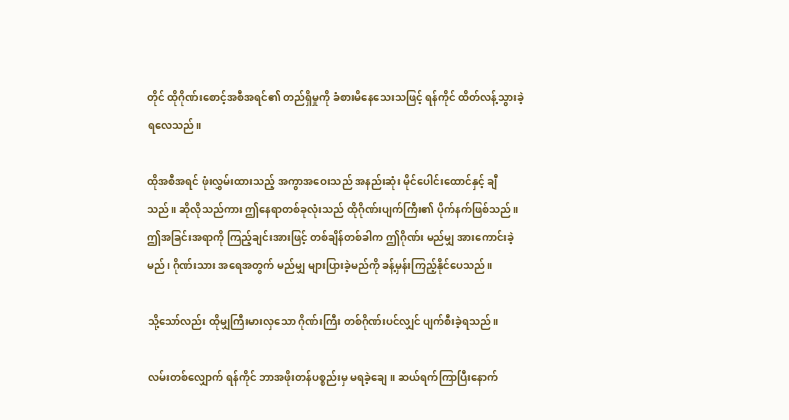တိုင် ထိုဂိုဏ်းစောင့်အစီအရင်၏ တည်ရှိမှုကို ခံစားမိနေသေးသဖြင့် ရန်ကိုင် ထိတ်လန့်သွားခဲ့ရလေသည်။

ထိုအစီအရင် ဖုံးလွှမ်းထားသည့် အကွာအဝေးသည် အနည်းဆုံး မိုင်ပေါင်းထောင်နှင့် ချီသည်။ ဆိုလိုသည်ကား ဤနေရာတစ်ခုလုံးသည် ထိုဂိုဏ်းပျက်ကြီး၏ ပိုက်နက်ဖြစ်သည်။ ဤအခြင်းအရာကို ကြည့်ချင်းအားဖြင့် တစ်ချိန်တစ်ခါက ဤဂိုဏ်း မည်မျှ အားကောင်းခဲ့မည်၊ ဂိုဏ်းသား အရေအတွက် မည်မျှ များပြားခဲ့မည်ကို ခန့်မှန်းကြည့်နိုင်ပေသည်။

သို့သော်လည်း ထိုမျှကြီးမားလှသော ဂိုဏ်းကြီး တစ်ဂိုဏ်းပင်လျှင် ပျက်စီးခဲ့ရသည်။

လမ်းတစ်လျှောက် ရန်ကိုင် ဘာအဖိုးတန်ပစ္စည်းမှ မရခဲ့ချေ။ ဆယ်ရက်ကြာပြီးနောက်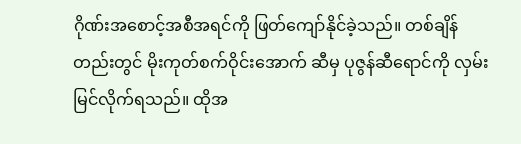ဂိုဏ်းအစောင့်အစီအရင်ကို ဖြတ်ကျော်နိုင်ခဲ့သည်။ တစ်ချိန်တည်းတွင် မိုးကုတ်စက်ဝိုင်းအောက် ဆီမှ ပုဇွန်ဆီရောင်ကို လှမ်းမြင်လိုက်ရသည်။ ထိုအ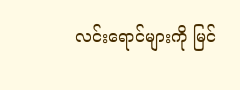လင်းရောင်များကို မြင်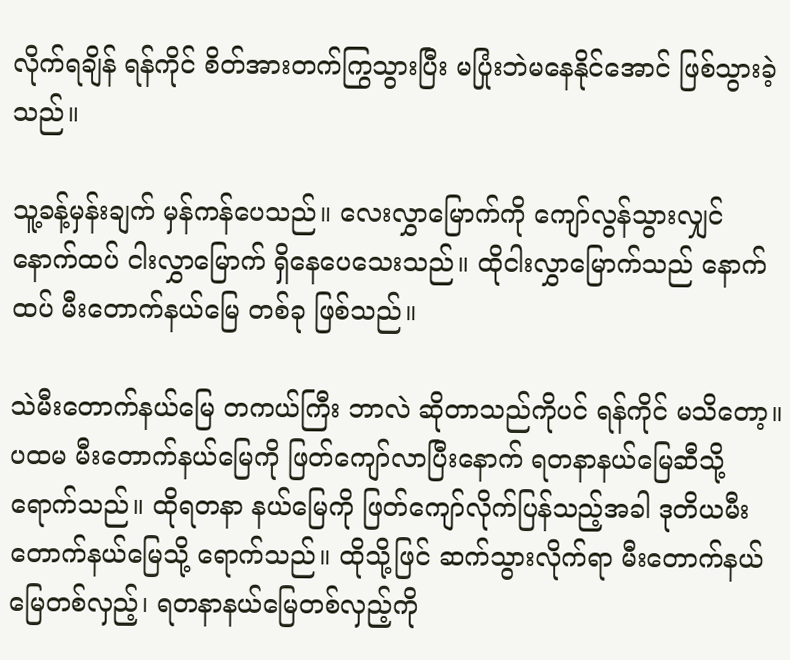လိုက်ရချိန် ရန်ကိုင် စိတ်အားတက်ကြွသွားပြီး မပြုံးဘဲမနေနိုင်အောင် ဖြစ်သွားခဲ့သည်။

သူ့ခန့်မှန်းချက် မှန်ကန်ပေသည်။ လေးလွှာမြောက်ကို ကျော်လွန်သွားလျှင် နောက်ထပ် ငါးလွှာမြောက် ရှိနေပေသေးသည်။ ထိုငါးလွှာမြောက်သည် နောက်ထပ် မီးတောက်နယ်မြေ တစ်ခု ဖြစ်သည်။

သဲမီးတောက်နယ်မြေ တကယ်ကြီး ဘာလဲ ဆိုတာသည်ကိုပင် ရန်ကိုင် မသိတော့။ ပထမ မီးတောက်နယ်မြေကို ဖြတ်ကျော်လာပြီးနောက် ရတနာနယ်မြေဆီသို့ ရောက်သည်။ ထိုရတနာ နယ်မြေကို ဖြတ်ကျော်လိုက်ပြန်သည့်အခါ ဒုတိယမီးတောက်နယ်မြေသို့ ရောက်သည်။ ထိုသို့ဖြင် ဆက်သွားလိုက်ရာ မီးတောက်နယ်မြေတစ်လှည့်၊ ရတနာနယ်မြေတစ်လှည့်ကို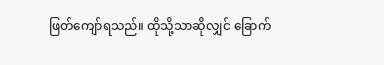ဖြတ်ကျော်ရသည်။ ထိုသို့သာဆိုလျှင် ခြောက်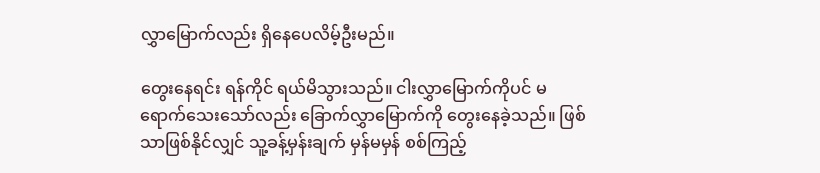လွှာမြောက်လည်း ရှိနေပေလိမ့်ဦးမည်။

တွေးနေရင်း ရန်ကိုင် ရယ်မိသွားသည်။ ငါးလွှာမြောက်ကိုပင် မရောက်သေးသော်လည်း ခြောက်လွှာမြောက်ကို တွေးနေခဲ့သည်။ ဖြစ်သာဖြစ်နိုင်လျှင် သူ့ခန့်မှန်းချက် မှန်မမှန် စစ်ကြည့်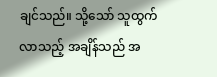ချင်သည်။ သို့သော် သူထွက်လာသည့် အချိန်သည် အ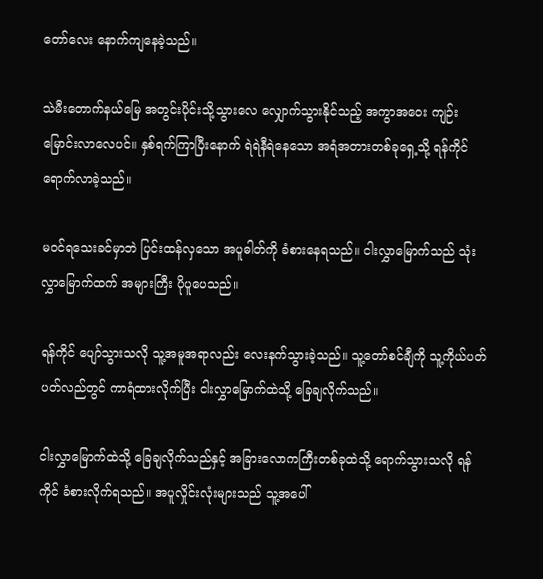တော်လေး နောက်ကျနေခဲ့သည်။

သဲမီးတောက်နယ်မြေ အတွင်းပိုင်းသို့သွားလေ လျှောက်သွားနိုင်သည့် အကွာအဝေး ကျဉ်းမြောင်းလာလေပင်။ နှစ်ရက်ကြာပြီးနောက် ရဲရဲနီရဲနေသော အရံအတားတစ်ခုရှေ့သို့ ရန်ကိုင် ရောက်လာခဲ့သည်။

မဝင်ရသေးခင်မှာဘဲ ပြင်းထန်လှသော အပူဓါတ်ကို ခံစားနေရသည်။ ငါးလွှာမြောက်သည် သုံးလွှာမြောက်ထက် အများကြီး ပိုပူပေသည်။

ရန်ကိုင် ပျော်သွားသလို သူ့အမူအရာလည်း လေးနက်သွားခဲ့သည်။ သူ့တော်စင်ချီကို သူ့ကိုယ်ပတ်ပတ်လည်တွင် ကာရံထားလိုက်ပြီး ငါးလွှာမြောက်ထဲသို့ ခြေချလိုက်သည်။

ငါးလွှာမြောက်ထဲသို့ ခြေချလိုက်သည်နှင့် အခြားလောကကြီးတစ်ခုထဲသို့ ရောက်သွားသလို ရန်ကိုင် ခံစားလိုက်ရသည်။ အပူလှိုင်းလုံးများသည် သူ့အပေါ်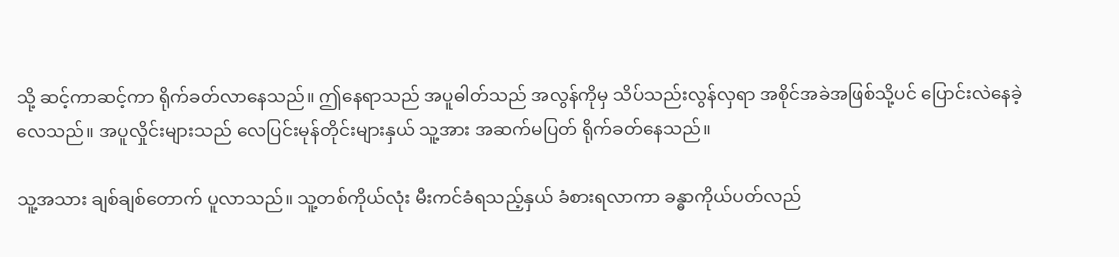သို့ ဆင့်ကာဆင့်ကာ ရိုက်ခတ်လာနေသည်။ ဤနေရာသည် အပူဓါတ်သည် အလွန်ကိုမှ သိပ်သည်းလွန်လှရာ အစိုင်အခဲအဖြစ်သို့ပင် ပြောင်းလဲနေခဲ့လေသည်။ အပူလှိုင်းများသည် လေပြင်းမုန်တိုင်းများနှယ် သူ့အား အဆက်မပြတ် ရိုက်ခတ်နေသည်။

သူ့အသား ချစ်ချစ်တောက် ပူလာသည်။ သူ့တစ်ကိုယ်လုံး မီးကင်ခံရသည့်နှယ် ခံစားရလာကာ ခန္ဓာကိုယ်ပတ်လည်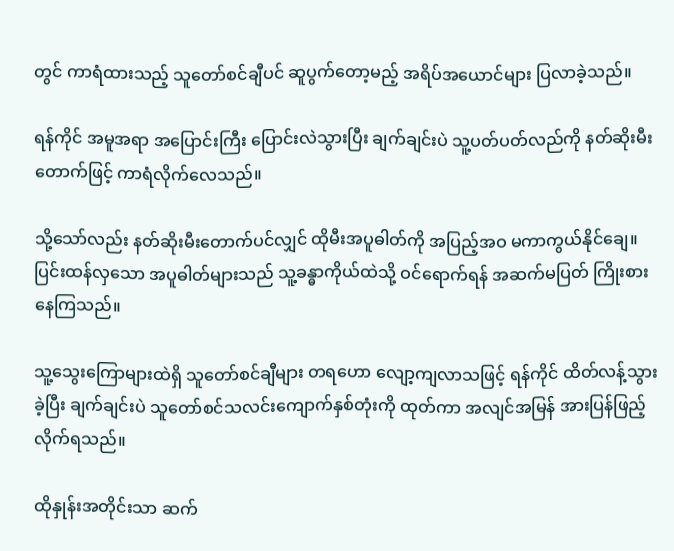တွင် ကာရံထားသည့် သူတော်စင်ချီပင် ဆူပွက်တော့မည့် အရိပ်အယောင်များ ပြလာခဲ့သည်။

ရန်ကိုင် အမူအရာ အပြောင်းကြီး ပြောင်းလဲသွားပြီး ချက်ချင်းပဲ သူ့ပတ်ပတ်လည်ကို နတ်ဆိုးမီးတောက်ဖြင့် ကာရံလိုက်လေသည်။

သို့သော်လည်း နတ်ဆိုးမီးတောက်ပင်လျှင် ထိုမီးအပူဓါတ်ကို အပြည့်အဝ မကာကွယ်နိုင်ချေ။ ပြင်းထန်လှသော အပူဓါတ်များသည် သူ့ခန္ဓာကိုယ်ထဲသို့ ဝင်ရောက်ရန် အဆက်မပြတ် ကြိုးစားနေကြသည်။

သူ့သွေးကြောများထဲရှိ သူတော်စင်ချီများ တရဟော လျော့ကျလာသဖြင့် ရန်ကိုင် ထိတ်လန့်သွားခဲ့ပြီး ချက်ချင်းပဲ သူတော်စင်သလင်းကျောက်နှစ်တုံးကို ထုတ်ကာ အလျင်အမြန် အားပြန်ဖြည့်လိုက်ရသည်။

ထိုနှုန်းအတိုင်းသာ ဆက်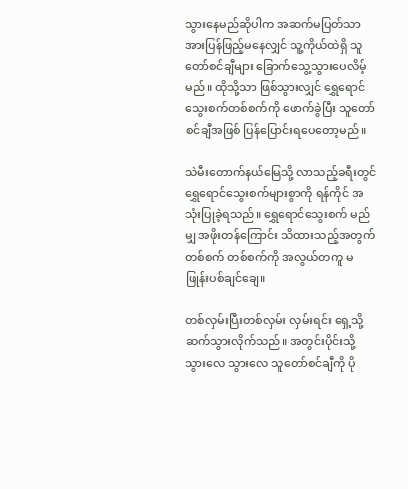သွားနေမည်ဆိုပါက အဆက်မပြတ်သာ အားပြန်ဖြည့်မနေလျှင် သူ့ကိုယ်ထဲရှိ သူတော်စင်ချီများ ခြောက်သွေ့သွားပေလိမ့်မည်။ ထိုသို့သာ ဖြစ်သွားလျှင် ရွှေရောင် သွေးစက်တစ်စက်ကို ဖောက်ခွဲပြီး သူတော်စင်ချီအဖြစ် ပြန်ပြောင်းရပေတော့မည်။

သဲမီးတောက်နယ်မြေသို့ လာသည့်ခရီးတွင် ရွှေရောင်သွေးစက်များစွာကို ရန်ကိုင် အသုံးပြုခဲ့ရသည်။ ရွှေရောင်သွေးစက် မည်မျှ အဖိုးတန်ကြောင်း သိထားသည့်အတွက် တစ်စက် တစ်စက်ကို အလွယ်တကူ မဖြုန်းပစ်ချင်ချေ။

တစ်လှမ်းပြီးတစ်လှမ်း လှမ်းရင်း ရှေ့သို့ ဆက်သွားလိုက်သည်။ အတွင်းပိုင်းသို့သွားလေ သွားလေ သူတော်စင်ချီကို ပို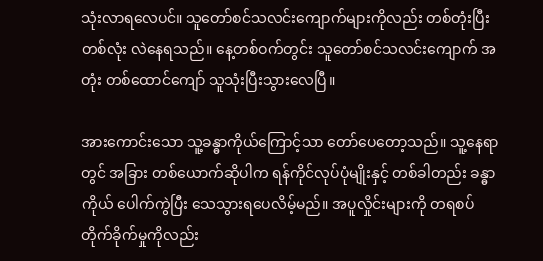သုံးလာရလေပင်။ သူတော်စင်သလင်းကျောက်များကိုလည်း တစ်တုံးပြီးတစ်လုံး လဲနေရသည်။ နေ့တစ်ဝက်တွင်း သူတော်စင်သလင်းကျောက် အတုံး တစ်ထောင်ကျော် သူသုံးပြီးသွားလေပြီ။

အားကောင်းသော သူ့ခန္ဓာကိုယ်ကြောင့်သာ တော်ပေတော့သည်။ သူ့နေရာတွင် အခြား တစ်ယောက်ဆိုပါက ရန်ကိုင်လုပ်ပုံမျိုးနှင့် တစ်ခါတည်း ခန္ဓာကိုယ် ပေါက်ကွဲပြီး သေသွားရပေလိမ့်မည်။ အပူလှိုင်းများကို တရစပ်တိုက်ခိုက်မှုကိုလည်း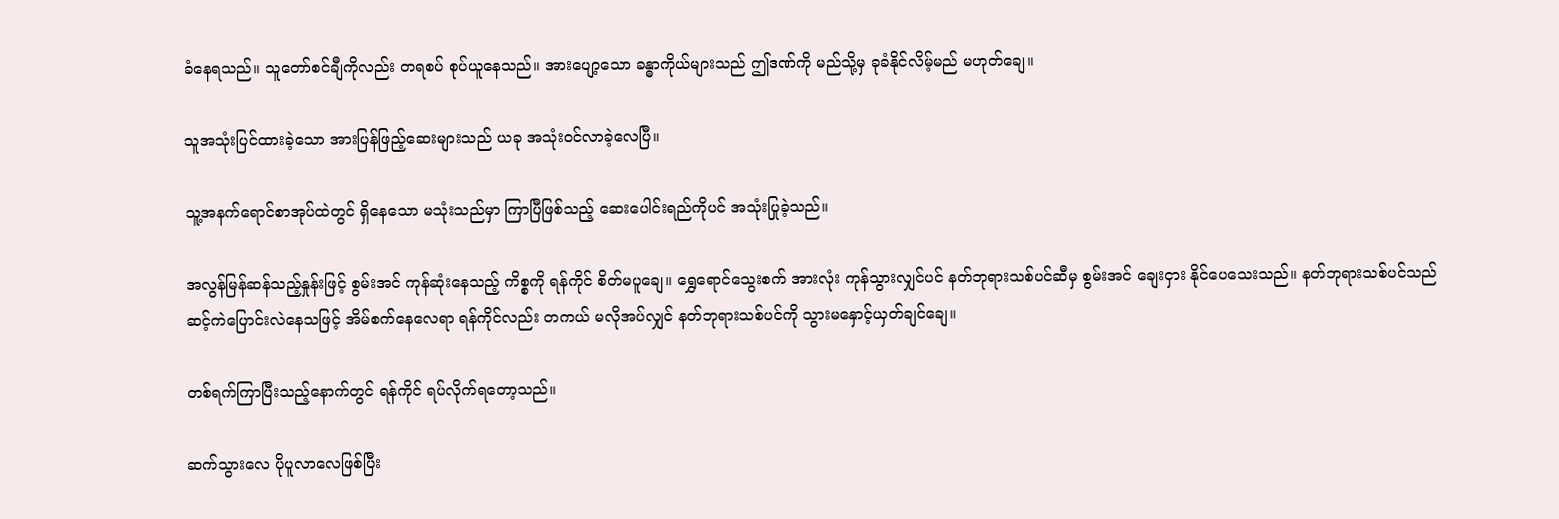ခံနေရသည်။ သူတော်စင်ချီကိုလည်း တရစပ် စုပ်ယူနေသည်။ အားပျော့သော ခန္ဓာကိုယ်များသည် ဤဒဏ်ကို မည်သို့မှ ခုခံနိုင်လိမ့်မည် မဟုတ်ချေ။

သူအသုံးပြင်ထားခဲ့သော အားပြန်ဖြည့်ဆေးများသည် ယခု အသုံးဝင်လာခဲ့လေပြီ။

သူ့အနက်ရောင်စာအုပ်ထဲတွင် ရှိနေသော မသုံးသည်မှာ ကြာပြီဖြစ်သည့် ဆေးပေါင်းရည်ကိုပင် အသုံးပြုခဲ့သည်။

အလွန်မြန်ဆန်သည့်နှုန်းဖြင့် စွမ်းအင် ကုန်ဆုံးနေသည့် ကိစ္စကို ရန်ကိုင် စိတ်မပူချေ။ ရွှေရောင်သွေးစက် အားလုံး ကုန်သွားလျှင်ပင် နတ်ဘုရားသစ်ပင်ဆီမှ စွမ်းအင် ချေးငှား နိုင်ပေသေးသည်။ နတ်ဘုရားသစ်ပင်သည် ဆင့်ကဲပြောင်းလဲနေသဖြင့် အိမ်စက်နေလေရာ ရန်ကိုင်လည်း တကယ် မလိုအပ်လျှင် နတ်ဘုရားသစ်ပင်ကို သွားမနှောင့်ယှတ်ချင်ချေ။

တစ်ရက်ကြာပြီးသည့်နောက်တွင် ရန်ကိုင် ရပ်လိုက်ရတော့သည်။

ဆက်သွားလေ ပိုပူလာလေဖြစ်ပြီး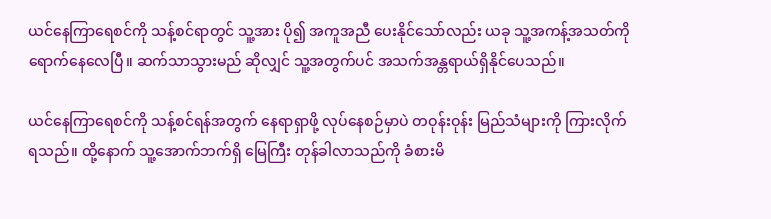ယင်နေကြာရေစင်ကို သန့်စင်ရာတွင် သူ့အား ပို၍ အကူအညီ ပေးနိုင်သော်လည်း ယခု သူ့အကန့်အသတ်ကို ရောက်နေလေပြီ။ ဆက်သာသွားမည် ဆိုလျှင် သူ့အတွက်ပင် အသက်အန္တရာယ်ရှိနိုင်ပေသည်။

ယင်နေကြာရေစင်ကို သန့်စင်ရန်အတွက် နေရာရှာဖို့ လုပ်နေစဉ်မှာပဲ တဝုန်းဝုန်း မြည်သံများကို ကြားလိုက်ရသည်။ ထို့နောက် သူ့အောက်ဘက်ရှိ မြေကြီး တုန်ခါလာသည်ကို ခံစားမိ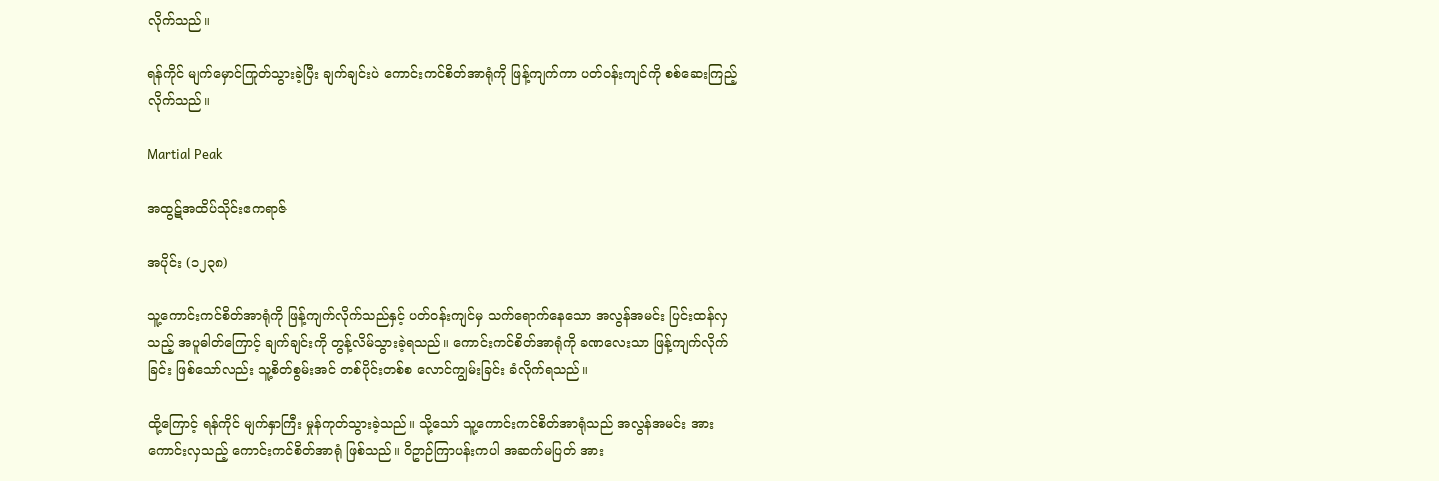လိုက်သည်။

ရန်ကိုင် မျက်မှောင်ကြုတ်သွားခဲ့ပြီး ချက်ချင်းပဲ ကောင်းကင်စိတ်အာရုံကို ဖြန့်ကျက်ကာ ပတ်ဝန်းကျင်ကို စစ်ဆေးကြည့်လိုက်သည်။

Martial Peak

အထွဋ်အထိပ်သိုင်းဧကရာဇ်

အပိုင်း (၁၂၃၈)

သူ့ကောင်းကင်စိတ်အာရုံကို ဖြန့်ကျက်လိုက်သည်နှင့် ပတ်ဝန်းကျင်မှ သက်ရောက်နေသော အလွန်အမင်း ပြင်းထန်လှသည့် အပူဓါတ်ကြောင့် ချက်ချင်းကို တွန့်လိမ်သွားခဲ့ရသည်။ ကောင်းကင်စိတ်အာရုံကို ခဏလေးသာ ဖြန့်ကျက်လိုက်ခြင်း ဖြစ်သော်လည်း သူ့စိတ်စွမ်းအင် တစ်ပိုင်းတစ်စ လောင်ကျွမ်းခြင်း ခံလိုက်ရသည်။

ထို့ကြောင့် ရန်ကိုင် မျက်နှာကြီး မှုန်ကုတ်သွားခဲ့သည်။ သို့သော် သူ့ကောင်းကင်စိတ်အာရုံသည် အလွန်အမင်း အားကောင်းလှသည့် ကောင်းကင်စိတ်အာရုံ ဖြစ်သည်။ ဝိဥာဉ်ကြာပန်းကပါ အဆက်မပြတ် အား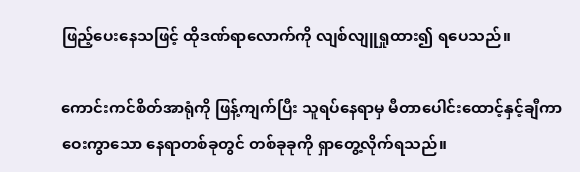ဖြည့်ပေးနေသဖြင့် ထိုဒဏ်ရာလောက်ကို လျစ်လျူရှုထား၍ ရပေသည်။

ကောင်းကင်စိတ်အာရုံကို ဖြန့်ကျက်ပြီး သူရပ်နေရာမှ မီတာပေါင်းထောင့်နှင့်ချီကာ ဝေးကွာသော နေရာတစ်ခုတွင် တစ်ခုခုကို ရှာတွေ့လိုက်ရသည်။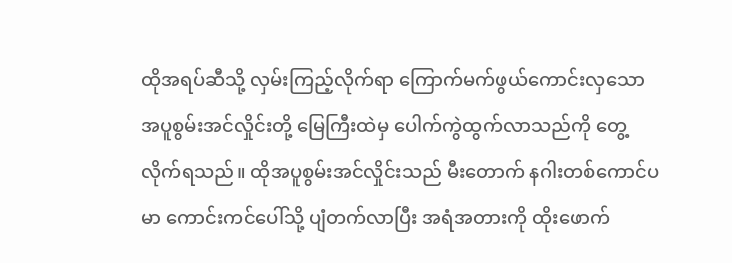ထိုအရပ်ဆီသို့ လှမ်းကြည့်လိုက်ရာ ကြောက်မက်ဖွယ်ကောင်းလှသော အပူစွမ်းအင်လှိုင်းတို့ မြေကြီးထဲမှ ပေါက်ကွဲထွက်လာသည်ကို တွေ့လိုက်ရသည်။ ထိုအပူစွမ်းအင်လှိုင်းသည် မီးတောက် နဂါးတစ်ကောင်ပမာ ကောင်းကင်ပေါ်သို့ ပျံတက်လာပြီး အရံအတားကို ထိုးဖောက်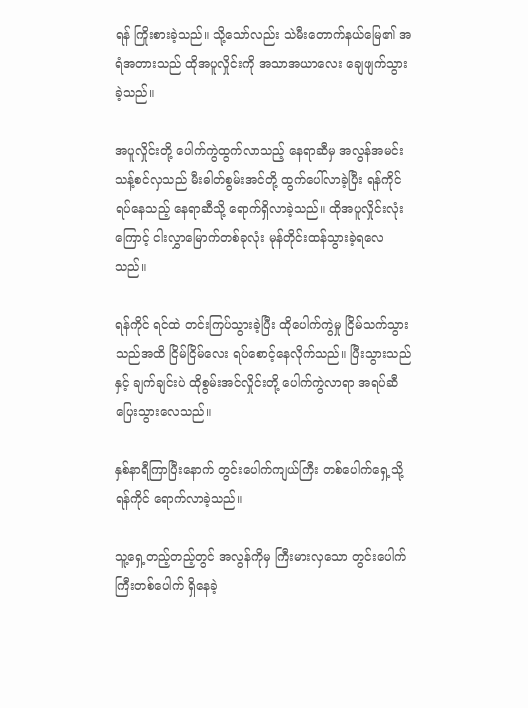ရန် ကြိုးစားခဲ့သည်။ သို့သော်လည်း သဲမီးတောက်နယ်မြေ၏ အရံအတားသည် ထိုအပူလှိုင်းကို အသာအယာလေး ချေဖျက်သွားခဲ့သည်။

အပူလှိုင်းတို့ ပေါက်ကွဲထွက်လာသည့် နေရာဆီမှ အလွန်အမင်း သန့်စင်လှသည် မီးဓါတ်စွမ်းအင်တို့ ထွက်ပေါ်လာခဲ့ပြီး ရန်ကိုင် ရပ်နေသည့်‌ နေရာဆီသို့ ရောက်ရှိလာခဲ့သည်။ ထိုအပူလှိုင်းလုံးကြောင့် ငါးလွှာမြောက်တစ်ခုလုံး မုန်တိုင်းထန်သွားခဲ့ရလေသည်။

ရန်ကိုင် ရင်ထဲ တင်းကြပ်သွားခဲ့ပြီး ထိုပေါက်ကွဲမှု ငြိမ်သက်သွားသည်အထိ ငြိမ်ငြိမ်လေး ရပ်စောင့်နေလိုက်သည်။ ပြီးသွားသည်နှင့် ချက်ချင်းပဲ ထိုစွမ်းအင်လှိုင်းတို့ ပေါက်ကွဲလာရာ အရပ်ဆီ ပြေးသွားလေသည်။

နှစ်နာရီကြာပြီးနောက် တွင်းပေါက်ကျယ်ကြီး တစ်ပေါက်ရှေ့သို့ ရန်ကိုင် ရောက်လာခဲ့သည်။

သူ့ရှေ့တည့်တည့်တွင် အလွန်ကိုမှ ကြီးမားလှသော တွင်းပေါက်ကြီးတစ်ပေါက် ရှိနေခဲ့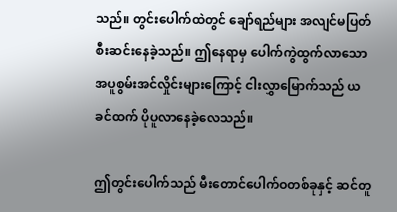သည်။ တွင်းပေါက်ထဲတွင် ချော်ရည်များ အလျင်မပြတ် စီးဆင်းနေခဲ့သည်။ ဤနေရာမှ ပေါက်ကွဲထွက်လာသော အပူစွမ်းအင်လှိုင်းများကြောင့် ငါးလွှာမြောက်သည် ယခင်ထက် ပိုပူလာနေခဲ့လေသည်။

ဤတွင်းပေါက်သည် မီးတောင်ပေါက်ဝတစ်ခုနှင့် ဆင်တူ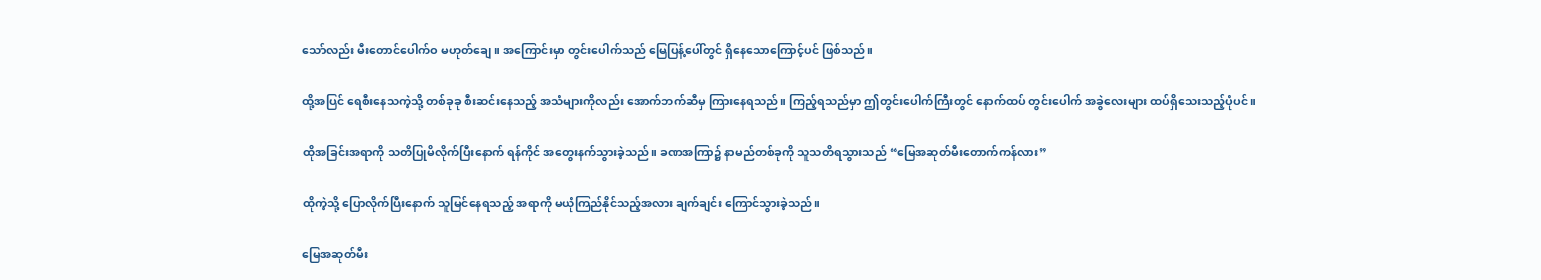သော်လည်း မီးတောင်ပေါက်ဝ မဟုတ်ချေ။ အကြောင်းမှာ တွင်းပေါက်သည် မြေပြန့်ပေါ်တွင် ရှိနေသောကြောင့်ပင် ဖြစ်သည်။

ထို့အပြင် ရေစီးနေသကဲ့သို့ တစ်ခုခု စီးဆင်းနေသည့် အသံများကိုလည်း အောက်ဘက်ဆီမှ ကြားနေရသည်။ ကြည့်ရသည်မှာ ဤတွင်းပေါက်ကြီးတွင် နောက်ထပ် တွင်းပေါက် အခွဲလေးများ ထပ်ရှိသေးသည့်ပုံပင်။

ထိုအခြင်းအရာကို သတိပြုမိလိုက်ပြီးနောက် ရန်ကိုင် အတွေးနက်သွားခဲ့သည်။ ခဏအကြာ၌ နာမည်တစ်ခုကို သူသတိရသွားသည် “မြေအဆုတ်မီးတောက်ကန်လား”

ထိုကဲ့သို့ ပြောလိုက်ပြီးနောက် သူမြင်နေရသည့် အရာကို မယုံကြည်နိုင်သည့်အလား ချက်ချင်း ကြောင်သွားခဲ့သည်။

မြေအဆုတ်မီး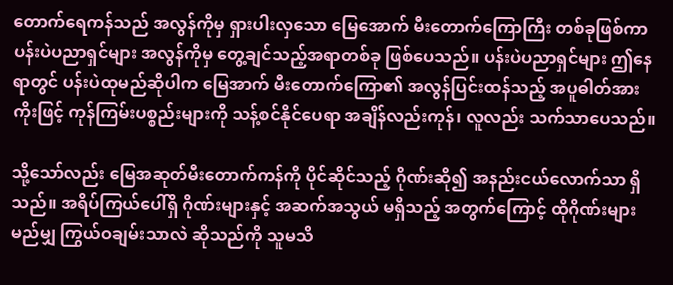တောက်ရေကန်သည် အလွန်ကိုမှ ရှားပါးလှသော မြေအောက် မီးတောက်ကြောကြီး တစ်ခုဖြစ်ကာ ပန်းပဲပညာရှင်များ အလွန်ကိုမှ တွေ့ချင်သည့်အရာတစ်ခု ဖြစ်ပေသည်။ ပန်းပဲပညာရှင်များ ဤနေရာတွင် ပန်းပဲထုမည်ဆိုပါက မြေအာက် မီးတောက်ကြော၏ အလွန်ပြင်းထန်သည့် အပူဓါတ်အားကိုးဖြင့် ကုန်ကြမ်းပစ္စည်းများကို သန့်စင်နိုင်ပေရာ အချိန်လည်းကုန်၊ လူလည်း သက်သာပေသည်။

သို့သော်လည်း မြေအဆုတ်မီးတောက်ကန်ကို ပိုင်ဆိုင်သည့် ဂိုဏ်းဆို၍ အနည်းငယ်လောက်သာ ရှိသည်။ အရိပ်ကြယ်ပေါ်ရှိ ဂိုဏ်းများနှင့် အဆက်အသွယ် မရှိသည့် အတွက်ကြောင့် ထိုဂိုဏ်းများ မည်မျှ ကြွယ်ဝချမ်းသာလဲ ဆိုသည်ကို သူမသိ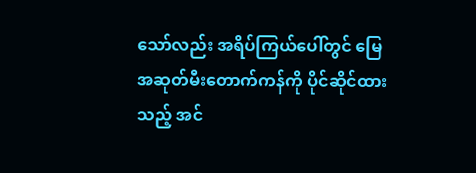သော်လည်း အရိပ်ကြယ်ပေါ်တွင် မြေအဆုတ်မီးတောက်ကန်ကို ပိုင်ဆိုင်ထားသည့် အင်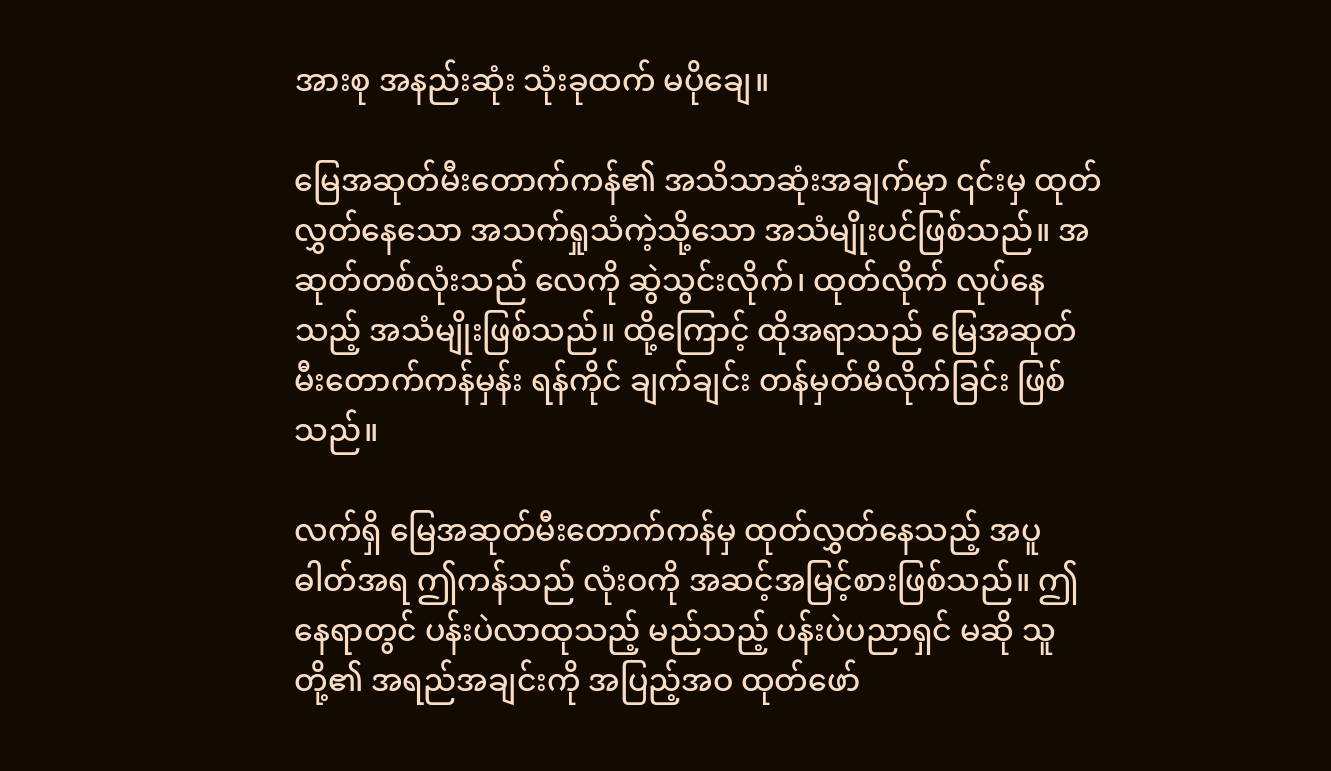အားစု အနည်းဆုံး သုံးခုထက် မပိုချေ။

မြေအဆုတ်မီးတောက်ကန်၏ အသိသာဆုံးအချက်မှာ ၎င်းမှ ထုတ်လွှတ်နေသော အသက်ရှုသံကဲ့သို့သော အသံမျိုးပင်ဖြစ်သည်။ အဆုတ်တစ်လုံးသည် လေကို ဆွဲသွင်းလိုက်၊ ထုတ်လိုက် လုပ်နေသည့် အသံမျိုးဖြစ်သည်။ ထို့ကြောင့် ထိုအရာသည် မြေအဆုတ်မီးတောက်ကန်မှန်း ရန်ကိုင် ချက်ချင်း တန်မှတ်မိလိုက်ခြင်း ဖြစ်သည်။

လက်ရှိ မြေအဆုတ်မီးတောက်ကန်မှ ထုတ်လွှတ်နေသည့် အပူဓါတ်အရ ဤကန်သည် လုံးဝကို အဆင့်အမြင့်စားဖြစ်သည်။ ဤနေရာတွင် ပန်းပဲလာထုသည့် မည်သည့် ပန်းပဲပညာရှင် မဆို သူတို့၏ အရည်အချင်းကို အပြည့်အဝ ထုတ်ဖော်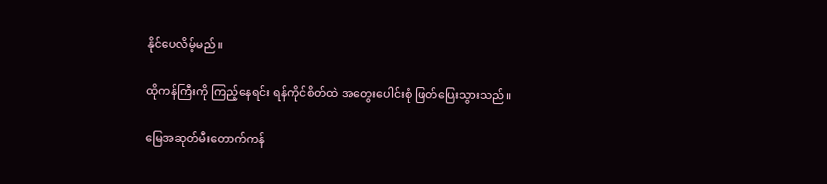နိုင်ပေလိမ့်မည်။

ထိုကန်ကြီးကို ကြည့်နေရင်း ရန်ကိုင်စိတ်ထဲ အတွေးပေါင်းစုံ ဖြတ်ပြေးသွားသည်။

မြေအဆုတ်မီးတောက်ကန်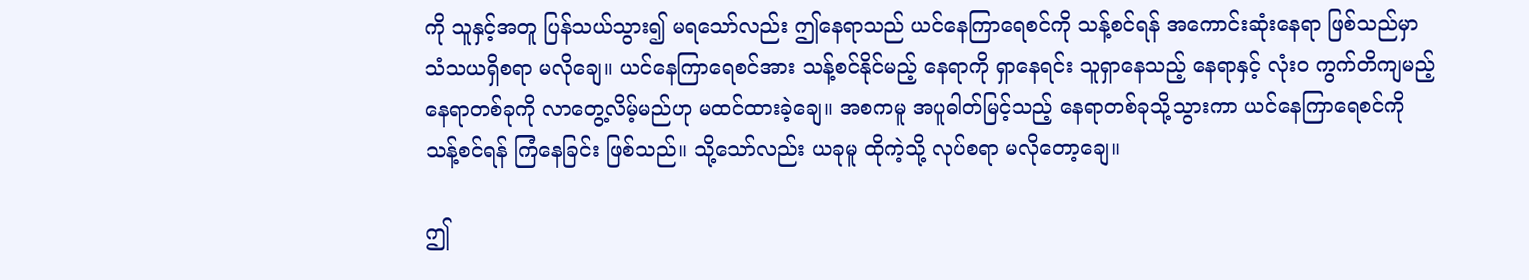ကို သူနှင့်အတူ ပြန်သယ်သွား၍ မရသော်လည်း ဤနေရာသည် ယင်နေကြာရေစင်ကို သန့်စင်ရန် အကောင်းဆုံးနေရာ ဖြစ်သည်မှာ သံသယရှိစရာ မလိုချေ။ ယင်နေကြာရေစင်အား သန့်စင်နိုင်မည့် နေရာကို ရှာနေရင်း သူရှာနေသည့် နေရာနှင့် လုံးဝ ကွက်တိကျမည့် နေရာတစ်ခုကို လာတွေ့လိမ့်မည်ဟု မထင်ထားခဲ့ချေ။ အစကမူ အပူဓါတ်မြင့်သည့် နေရာတစ်ခုသို့သွားကာ ယင်နေကြာရေစင်ကို သန့်စင်ရန် ကြံနေခြင်း ဖြစ်သည်။ သို့သော်လည်း ယခုမူ ထိုကဲ့သို့ လုပ်စရာ မလိုတော့ချေ။

ဤ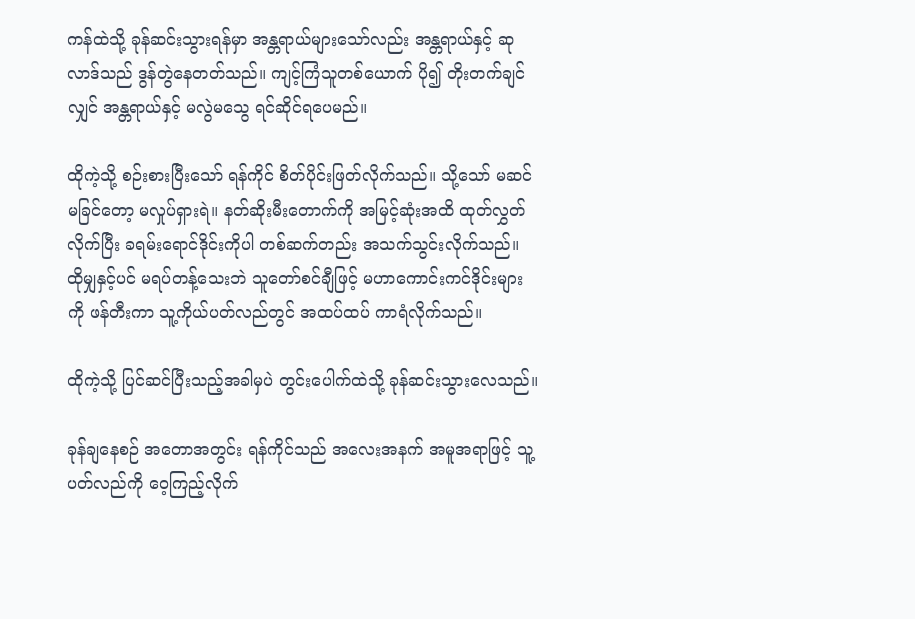ကန်ထဲသို့ ခုန်ဆင်းသွားရန်မှာ အန္တရာယ်များသော်လည်း အန္တရာယ်နှင့် ဆုလာဒ်သည် ဒွန်တွဲနေတတ်သည်။ ကျင့်ကြံသူတစ်ယောက် ပို၍ တိုးတက်ချင်လျှင် အန္တရာယ်နှင့် မလွဲမသွေ ရင်ဆိုင်ရပေမည်။

ထိုကဲ့သို့ စဉ်းစားပြီးသော် ရန်ကိုင် စိတ်ပိုင်းဖြတ်လိုက်သည်။ သို့သော် မဆင်မခြင်တော့ မလှုပ်ရှားရဲ။ နတ်ဆိုးမီးတောက်ကို အမြင့်ဆုံးအထိ ထုတ်လွှတ်လိုက်ပြီး ခရမ်းရောင်ဒိုင်းကိုပါ တစ်ဆက်တည်း အသက်သွင်းလိုက်သည်။ ထိုမျှနှင့်ပင် မရပ်တန့်သေးဘဲ သူတော်စင်ချီဖြင့် မဟာကောင်းကင်ဒိုင်းများကို ဖန်တီးကာ သူ့ကိုယ်ပတ်လည်တွင် အထပ်ထပ် ကာရံလိုက်သည်။

ထိုကဲ့သို့ ပြင်ဆင်ပြီးသည့်အခါမှပဲ တွင်းပေါက်ထဲသို့ ခုန်ဆင်းသွားလေသည်။

ခုန်ချနေစဉ် အတောအတွင်း ရန်ကိုင်သည် အလေးအနက် အမူအရာဖြင့် သူ့ပတ်လည်ကို ဝေ့ကြည့်လိုက်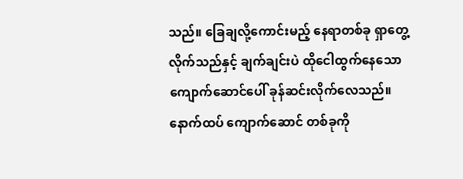သည်။ ခြေချလို့ကောင်းမည့် နေရာတစ်ခု ရှာတွေ့လိုက်သည်နှင့် ချက်ချင်းပဲ ထိုငေါထွက်နေသော ကျောက်ဆောင်ပေါ် ခုန်ဆင်းလိုက်လေသည်။ နောက်ထပ် ကျောက်ဆောင် တစ်ခုကို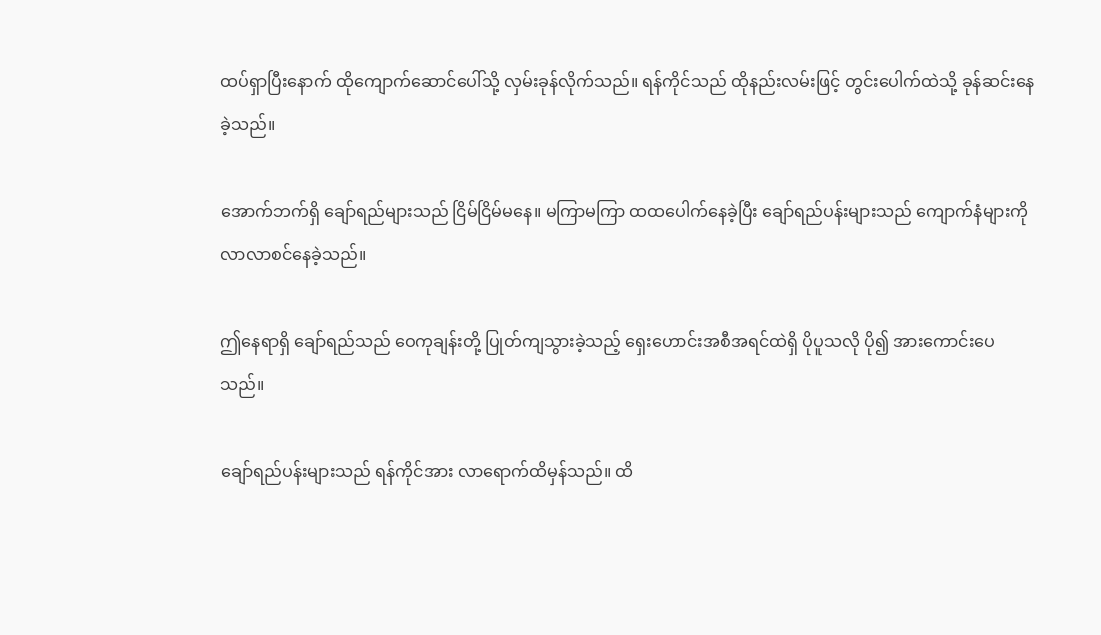ထပ်ရှာပြီးနောက် ထိုကျောက်ဆောင်ပေါ်သို့ လှမ်းခုန်လိုက်သည်။ ရန်ကိုင်သည် ထိုနည်းလမ်းဖြင့် တွင်းပေါက်ထဲသို့ ခုန်ဆင်းနေခဲ့သည်။

အောက်ဘက်ရှိ ချော်ရည်များသည် ငြိမ်ငြိမ်မနေ။ မကြာမကြာ ထထပေါက်နေခဲ့ပြီး ချော်ရည်ပန်းများသည် ကျောက်နံများကို လာလာစင်နေခဲ့သည်။

ဤနေရာရှိ ချော်ရည်သည် ဝေကုချန်းတို့ ပြုတ်ကျသွားခဲ့သည့် ရှေးဟောင်းအစီအရင်ထဲရှိ ပိုပူသလို ပို၍ အားကောင်းပေသည်။

ချော်ရည်ပန်းများသည် ရန်ကိုင်အား လာရောက်ထိမှန်သည်။ ထိ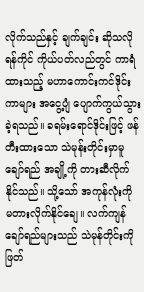လိုက်သည်နှင့် ချက်ချင်း ဆိုသလို ရန်ကိုင် ကိုယ်ပတ်လည်တွင် ကာရံထားသည့် မဟာကောင်းကင်ဒိုင်းကာများ အငွေ့ပျံ ပျောက်ကွယ်သွားခဲ့ရသည်။ ခရမ်းရောင်ဒိုင်းဖြင့် ဖန်တီးထားသော သဲမုန်းတိုင်းမှာမူ ချော်ရည် အချို့ကို တားဆီလိုက်နိုင်သည်။ သို့သော် အကုန်လုံးကို မတားလိုက်နိုင်ချေ။ လက်ကျန် ချော်ရည်များသည် သဲမုန်တိုင်းကို ဖြတ်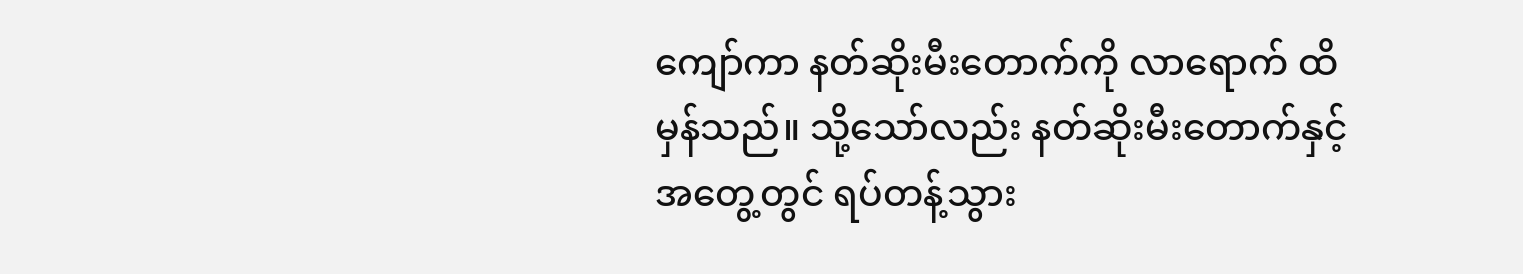ကျော်ကာ နတ်ဆိုးမီးတောက်ကို လာရောက် ထိမှန်သည်။ သို့သော်လည်း နတ်ဆိုးမီးတောက်နှင့် အတွေ့တွင် ရပ်တန့်သွား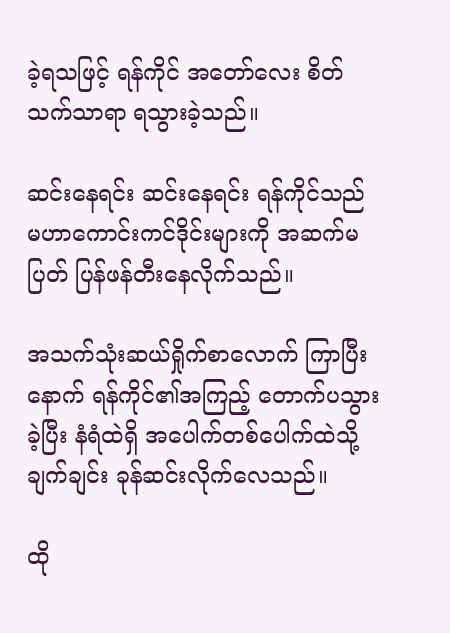ခဲ့ရသဖြင့် ရန်ကိုင် အတော်လေး စိတ်သက်သာရာ ရသွားခဲ့သည်။

ဆင်းနေရင်း ဆင်းနေရင်း ရန်ကိုင်သည် မဟာကောင်းကင်ဒိုင်းများကို အဆက်မပြတ် ပြန်ဖန်တီးနေလိုက်သည်။

အသက်သုံးဆယ်ရှိုက်စာလောက် ကြာပြီးနောက် ရန်ကိုင်၏အကြည့် တောက်ပသွားခဲ့ပြီး နံရံထဲရှိ အပေါက်တစ်ပေါက်ထဲသို့ ချက်ချင်း ခုန်ဆင်းလိုက်လေသည်။

ထို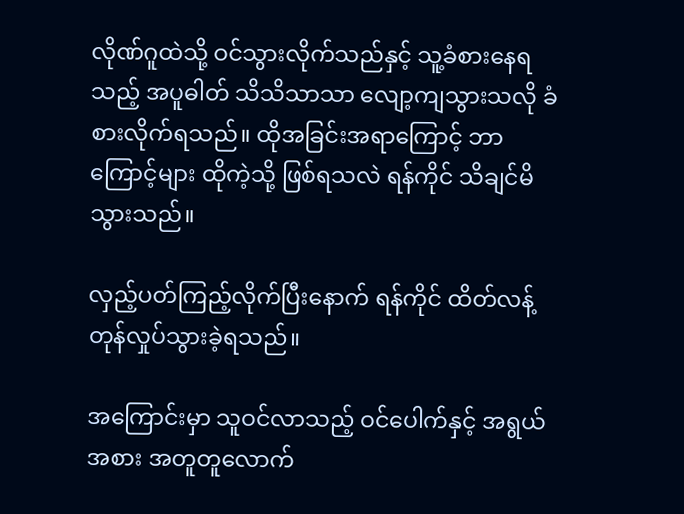လိုဏ်ဂူထဲသို့ ဝင်သွားလိုက်သည်နှင့် သူ့ခံစားနေရသည့် အပူဓါတ် သိသိသာသာ လျော့ကျသွားသလို ခံစားလိုက်ရသည်။ ထိုအခြင်းအရာကြောင့် ဘာကြောင့်များ ထိုကဲ့သို့ ဖြစ်ရသလဲ ရန်ကိုင် သိချင်မိသွားသည်။

လှည့်ပတ်ကြည့်လိုက်ပြီးနောက် ရန်ကိုင် ထိတ်လန့်တုန်လှုပ်သွားခဲ့ရသည်။

အကြောင်းမှာ သူဝင်လာသည့် ဝင်ပေါက်နှင့် အရွယ်အစား အတူတူလောက်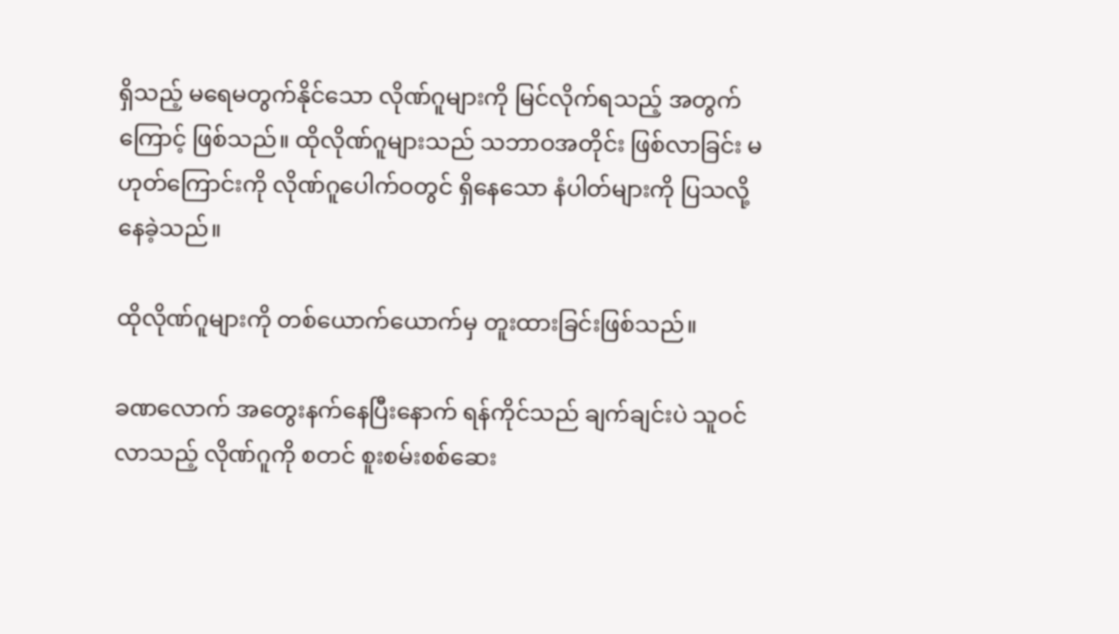ရှိသည့် မရေမတွက်နိုင်သော လိုဏ်ဂူများကို မြင်လိုက်ရသည့် အတွက်ကြောင့် ဖြစ်သည်။ ထိုလိုဏ်ဂူများသည် သဘာဝအတိုင်း ဖြစ်လာခြင်း မဟုတ်ကြောင်းကို လိုဏ်ဂူပေါက်ဝတွင် ရှိနေသော နံပါတ်များကို ပြသလို့နေခဲ့သည်။

ထိုလိုဏ်ဂူများကို တစ်ယောက်ယောက်မှ တူးထားခြင်းဖြစ်သည်။

ခဏလောက် အတွေးနက်နေပြီးနောက် ရန်ကိုင်သည် ချက်ချင်းပဲ သူဝင်လာသည့် လိုဏ်ဂူကို စတင် စူးစမ်းစစ်ဆေး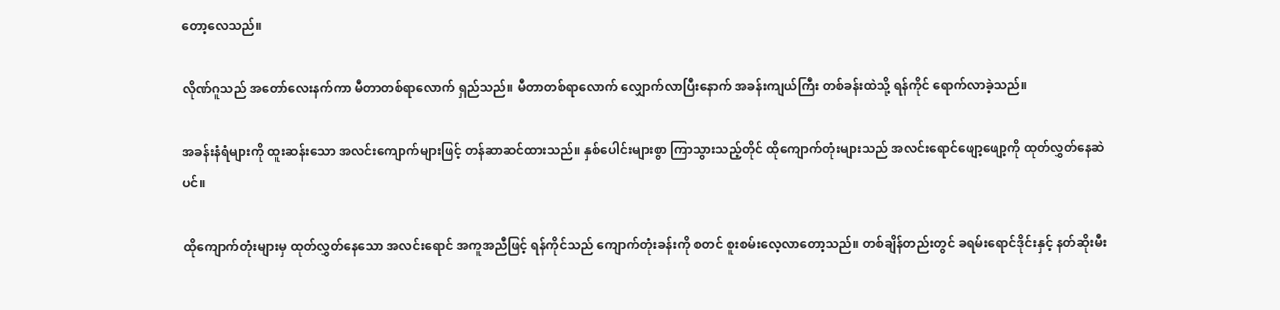တော့လေသည်။

လိုဏ်ဂူသည် အတော်လေးနက်ကာ မီတာတစ်ရာလောက် ရှည်သည်။ မီတာတစ်ရာလောက် လျှောက်လာပြီးနောက် အခန်းကျယ်ကြီး တစ်ခန်းထဲသို့ ရန်ကိုင် ရောက်လာခဲ့သည်။

အခန်းနံရံများကို ထူးဆန်းသော အလင်းကျောက်များဖြင့် တန်ဆာဆင်ထားသည်။ နှစ်ပေါင်းများစွာ ကြာသွားသည့်တိုင် ထိုကျောက်တုံးများသည် အလင်းရောင်ဖျော့ဖျော့ကို ထုတ်လွှတ်နေဆဲပင်။

ထိုကျောက်တုံးများမှ ထုတ်လွှတ်နေသော အလင်းရောင် အကူအညီဖြင့် ရန်ကိုင်သည် ကျောက်တုံးခန်းကို စတင် စူးစမ်းလေ့လာတော့သည်။ တစ်ချိန်တည်းတွင် ခရမ်းရောင်ဒိုင်းနှင့် နတ်ဆိုးမီး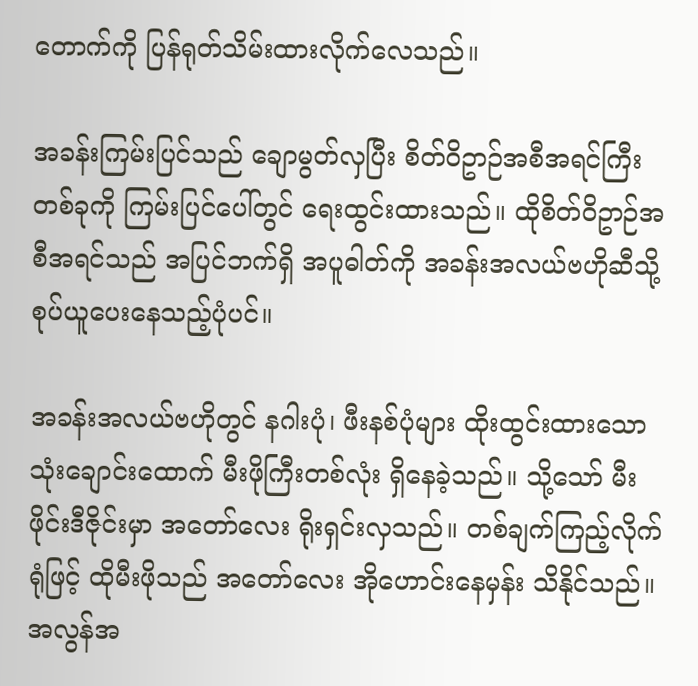တောက်ကို ပြန်ရုတ်သိမ်းထားလိုက်လေသည်။

အခန်းကြမ်းပြင်သည် ချောမွတ်လှပြီး စိတ်ဝိဥာဉ်အစီအရင်ကြီးတစ်ခုကို ကြမ်းပြင်ပေါ်တွင် ရေးထွင်းထားသည်။ ထိုစိတ်ဝိဥာဉ်အစီအရင်သည် အပြင်ဘက်ရှိ အပူဓါတ်ကို အခန်းအလယ်ဗဟိုဆီသို့ စုပ်ယူပေးနေသည့်ပုံပင်။

အခန်းအလယ်ဗဟိုတွင် နဂါးပုံ၊ ဖီးနစ်ပုံများ ထိုးထွင်းထားသော သုံးချောင်းထောက် မီးဖိုကြီးတစ်လုံး ရှိနေခဲ့သည်။ သို့သော် မီးဖိုင်းဒီဇိုင်းမှာ အတော်လေး ရိုးရှင်းလှသည်။ တစ်ချက်ကြည့်လိုက်ရုံဖြင့် ထိုမီးဖိုသည် အတော်လေး အိုဟောင်းနေမှန်း သိနိုင်သည်။ အလွန်အ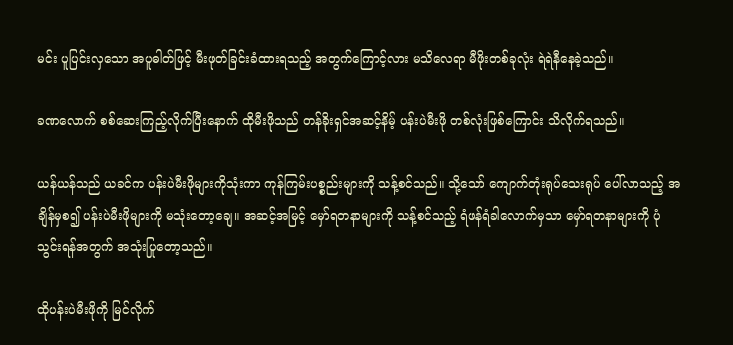မင်း ပူပြင်းလှသော အပူဓါတ်ဖြင့် မီးဖုတ်ခြင်းခံထားရသည့် အတွက်ကြောင့်လား မသိလေရာ မီဖိုးတစ်ခုလုံး ရဲရဲနီနေခဲ့သည်။

ခဏလောက် စစ်ဆေးကြည့်လိုက်ပြီးနောက် ထိုမီးဖိုသည် တန်ခိုးရှင်အဆင့်နိမ့် ပန်းပဲမီးဖို တစ်လုံးဖြစ်ကြောင်း သိလိုက်ရသည်။

ယန်ယန်သည် ယခင်က ပန်းပဲမီးဖိုများကိုသုံးကာ ကုန်ကြမ်းပစ္စည်းများကို သန့်စင်သည်။ သို့သော် ကျောက်တုံးရုပ်သေးရုပ် ပေါ်လာသည့် အချိန်မှစ၍ ပန်းပဲမီးဖိုများကို မသုံးတော့ချေ။ အဆင့်အမြင့် မှော်ရတနာများကို သန့်စင်သည့် ရံဖန်ရံခါလောက်မှသာ မှော်ရတနာများကို ပုံသွင်းရန်အတွက် အသုံးပြုတော့သည်။

ထိုပန်းပဲမီးဖိုကို မြင်လိုက်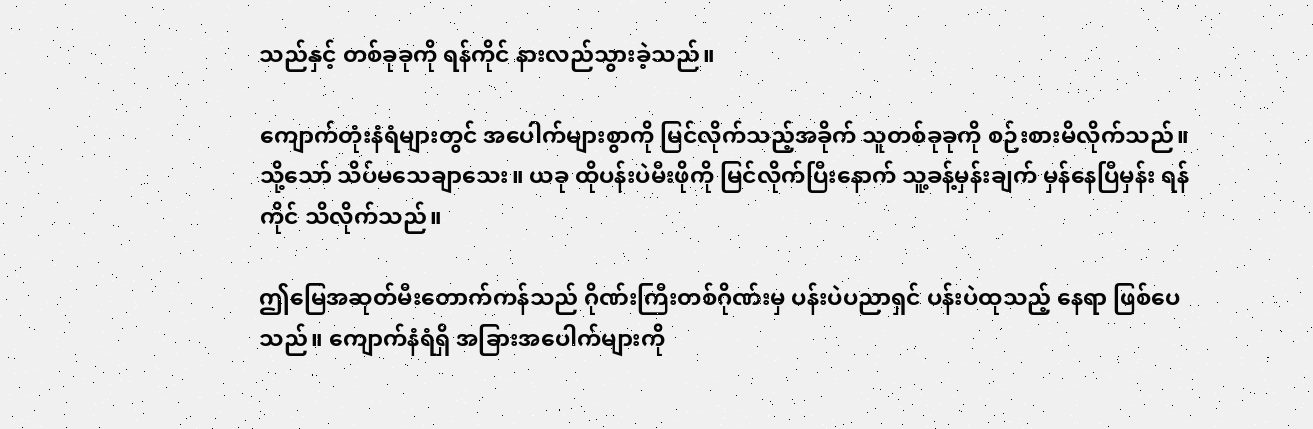သည်နှင့် တစ်ခုခုကို ရန်ကိုင် နားလည်သွားခဲ့သည်။

ကျောက်တုံးနံရံများတွင် အပေါက်များစွာကို မြင်လိုက်သည့်အခိုက် သူတစ်ခုခုကို စဉ်းစားမိလိုက်သည်။ သို့သော် သိပ်မသေချာသေး။ ယခု ထိုပန်းပဲမီးဖိုကို မြင်လိုက်ပြီးနောက် သူ့ခန့်မှန်းချက် မှန်နေပြီမှန်း ရန်ကိုင် သိလိုက်သည်။

ဤမြေအဆုတ်မီးတောက်ကန်သည် ဂိုဏ်းကြီးတစ်ဂိုဏ်းမှ ပန်းပဲပညာရှင် ပန်းပဲထုသည့် နေရာ ဖြစ်ပေသည်။ ကျောက်နံရံရှိ အခြားအပေါက်များကို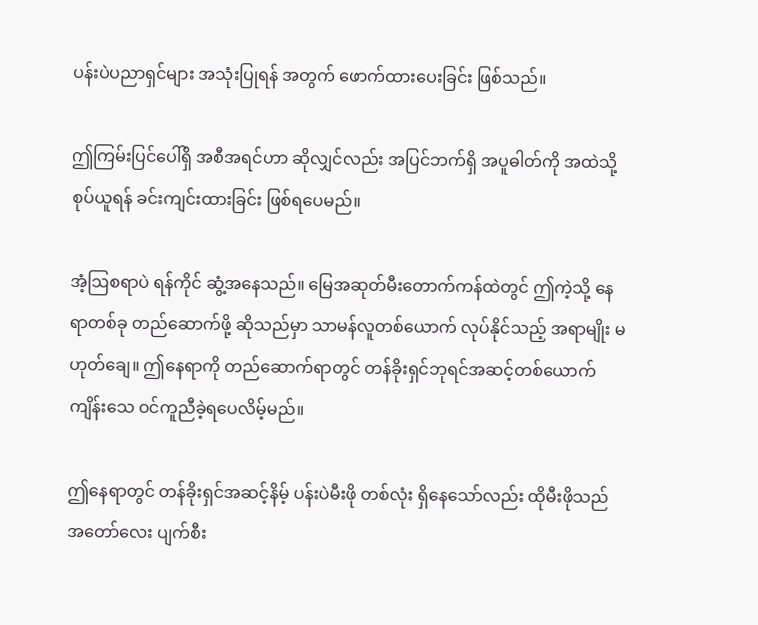ပန်းပဲပညာရှင်များ အသုံးပြုရန် အတွက် ဖောက်ထားပေးခြင်း ဖြစ်သည်။

ဤကြမ်းပြင်ပေါ်ရှိ အစီအရင်ဟာ ဆိုလျှင်လည်း အပြင်ဘက်ရှိ အပူဓါတ်ကို အထဲသို့ စုပ်ယူရန် ခင်းကျင်းထားခြင်း ဖြစ်ရပေမည်။

အံ့ဩစရာပဲ ရန်ကိုင် ဆွံ့အနေသည်။ မြေအဆုတ်မီးတောက်ကန်ထဲတွင် ဤကဲ့သို့ နေရာတစ်ခု တည်ဆောက်ဖို့ ဆိုသည်မှာ သာမန်လူတစ်ယောက် လုပ်နိုင်သည့် အရာမျိုး မဟုတ်ချေ။ ဤနေရာကို တည်ဆောက်ရာတွင် တန်ခိုးရှင်ဘုရင်အဆင့်တစ်ယောက် ကျိန်းသေ ဝင်ကူညီခဲ့ရပေလိမ့်မည်။

ဤနေရာတွင် တန်ခိုးရှင်အဆင့်နိမ့် ပန်းပဲမီးဖို တစ်လုံး ရှိနေသော်လည်း ထိုမီးဖိုသည် အတော်လေး ပျက်စီး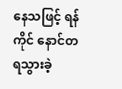နေသဖြင့် ရန်ကိုင် နောင်တရသွားခဲ့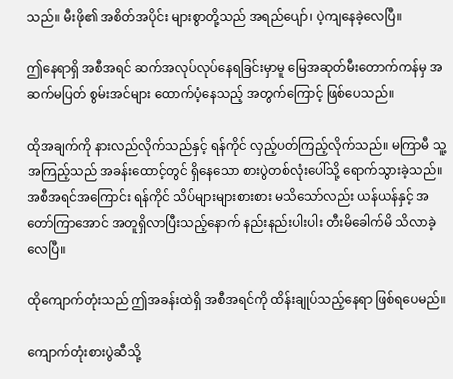သည်။ မီးဖို၏ အစိတ်အပိုင်း များစွာတို့သည် အရည်ပျော်၊ ပဲ့ကျနေခဲ့လေပြီ။

ဤနေရာရှိ အစီအရင် ဆက်အလုပ်လုပ်နေရခြင်းမှာမူ မြေအဆုတ်မီးတောက်ကန်မှ အဆက်မပြတ် စွမ်းအင်များ ထောက်ပံ့နေသည့် အတွက်ကြောင့် ဖြစ်ပေသည်။

ထိုအချက်ကို နားလည်လိုက်သည်နှင့် ရန်ကိုင် လှည့်ပတ်ကြည့်လိုက်သည်။ မကြာမီ သူ့အကြည့်သည် အခန်းထောင့်တွင် ရှိနေသော စားပွဲတစ်လုံးပေါ်သို့ ရောက်သွားခဲ့သည်။ အစီအရင်အကြောင်း ရန်ကိုင် သိပ်များများစားစား မသိသော်လည်း ယန်ယန်နှင့် အတော်ကြာအောင် အတူရှိလာပြီးသည့်နောက် နည်းနည်းပါးပါး တီးမိခေါက်မိ သိလာခဲ့လေပြီ။

ထိုကျောက်တုံးသည် ဤအခန်းထဲရှိ အစီအရင်ကို ထိန်းချုပ်သည့်နေရာ ဖြစ်ရပေမည်။

ကျောက်တုံးစားပွဲဆီသို့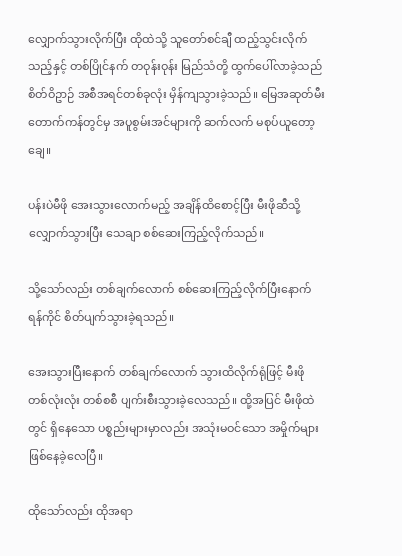လျှောက်သွားလိုက်ပြီး ထိုထဲသို့ သူတော်စင်ချီ ထည့်သွင်းလိုက်သည့်နှင့် တစ်ပြိုင်နက် တဝုန်းဝုန်း မြည်သံတို့ ထွက်ပေါ်လာခဲ့သည် စိတ်ဝိဥာဉ် အစီအရင်တစ်ခုလုံး မှိန်ကျသွားခဲ့သည်။ မြေအဆုတ်မီးတောက်ကန်တွင်မှ အပူစွမ်းအင်များကို ဆက်လက် မစုပ်ယူတော့ချေ။

ပန်းပဲမီဖို အေးသွားလောက်မည့် အချိန်ထိစောင့်ပြီး မီးဖိုဆီသို့ လျှောက်သွားပြီး သေချာ စစ်ဆေးကြည့်လိုက်သည်။

သို့သော်လည်း တစ်ချက်လောက် စစ်ဆေးကြည့်လိုက်ပြီးနောက် ရန်ကိုင် စိတ်ပျက်သွားခဲ့ရသည်။

အေးသွားပြီးနောက် တစ်ချက်လောက် သွားထိလိုက်ရုံဖြင့် မီးဖို တစ်လုံးလုံး တစ်စစီ ပျက်းစီးသွားခဲ့လေသည်။ ထို့အပြင် မီးဖိုထဲတွင် ရှိနေသော ပစ္စည်းများမှာလည်း အသုံးမဝင်သော အမှိုက်များ ဖြစ်နေခဲ့လေပြီ။

ထိုသော်လည်း ထိုအရာ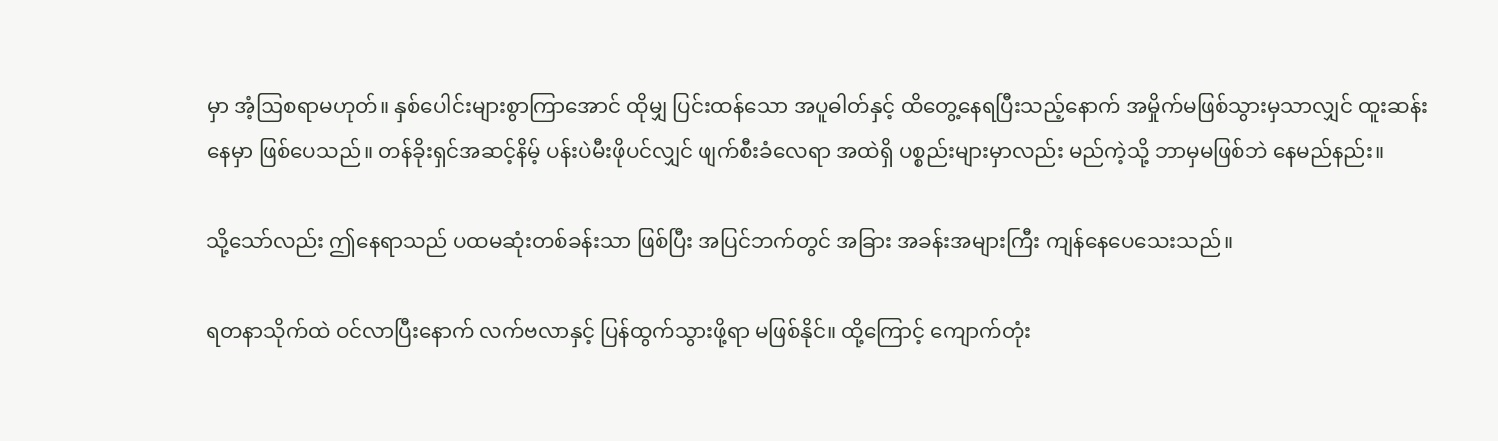မှာ အံ့ဩစရာမဟုတ်။ နှစ်ပေါင်းများစွာကြာအောင် ထိုမျှ ပြင်းထန်သော အပူဓါတ်နှင့် ထိတွေ့နေရပြီးသည့်နောက် အမှိုက်မဖြစ်သွားမှသာလျှင် ထူးဆန်းနေမှာ ဖြစ်ပေသည်။ တန်ခိုးရှင်အဆင့်နိမ့် ပန်းပဲမီးဖိုပင်လျှင် ဖျက်စီးခံလေရာ အထဲရှိ ပစ္စည်းများမှာလည်း မည်ကဲ့သို့ ဘာမှမဖြစ်ဘဲ နေမည်နည်း။

သို့သော်လည်း ဤနေရာသည် ပထမဆုံးတစ်ခန်းသာ ဖြစ်ပြီး အပြင်ဘက်တွင် အခြား အခန်းအများကြီး ကျန်နေပေသေးသည်။

ရတနာသိုက်ထဲ ဝင်လာပြီးနောက် လက်ဗလာနှင့် ပြန်ထွက်သွားဖို့ရာ မဖြစ်နိုင်။ ထို့ကြောင့် ကျောက်တုံး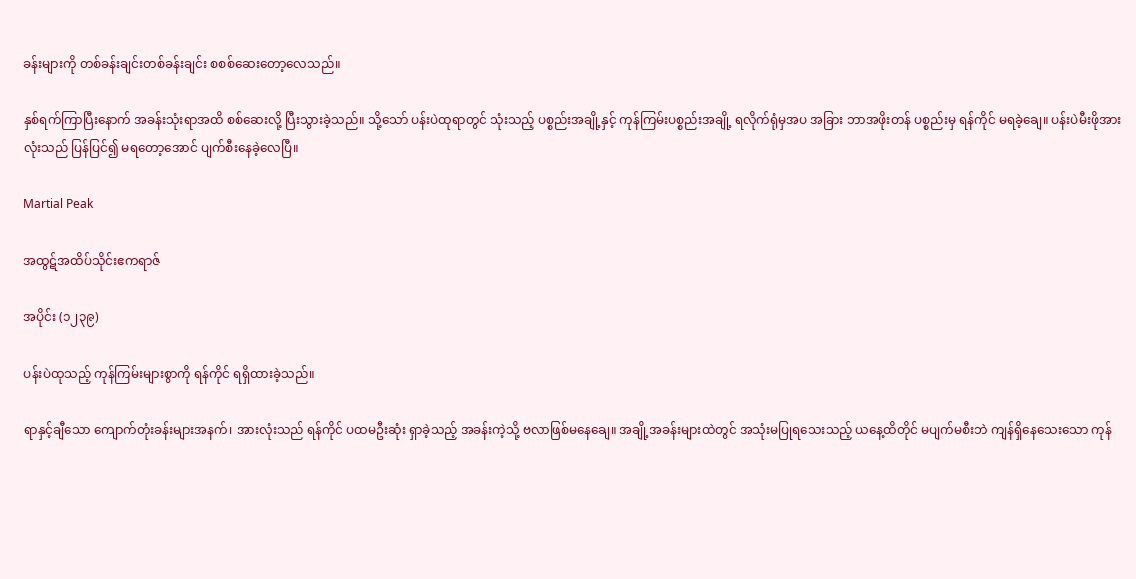ခန်းများကို တစ်ခန်းချင်းတစ်ခန်းချင်း စစစ်ဆေးတော့လေသည်။

နှစ်ရက်ကြာပြီးနောက် အခန်းသုံးရာအထိ စစ်ဆေးလို့ ပြီးသွားခဲ့သည်။ သို့သော် ပန်းပဲထုရာတွင် သုံးသည့် ပစ္စည်းအချို့နှင့် ကုန်ကြမ်းပစ္စည်းအချို့ ရလိုက်ရုံမှအပ အခြား ဘာအဖိုးတန် ပစ္စည်းမှ ရန်ကိုင် မရခဲ့ချေ။ ပန်းပဲမီးဖိုအားလုံးသည် ပြန်ပြင်၍ မရတော့အောင် ပျက်စီးနေခဲ့လေပြီ။

Martial Peak

အထွဋ်အထိပ်သိုင်းဧကရာဇ်

အပိုင်း (၁၂၃၉)

ပန်းပဲထုသည့် ကုန်ကြမ်းများစွာကို ရန်ကိုင် ရရှိထားခဲ့သည်။

ရာနှင့်ချီသော ကျောက်တုံးခန်းများအနက်၊ အားလုံးသည် ရန်ကိုင် ပထမဦးဆုံး ရှာခဲ့သည့် အခန်းကဲ့သို့ ဗလာဖြစ်မနေချေ။ အချို့အခန်းများထဲတွင် အသုံးမပြုရသေးသည့် ယနေ့ထိတိုင် မပျက်မစီးဘဲ ကျန်ရှိနေသေးသော ကုန်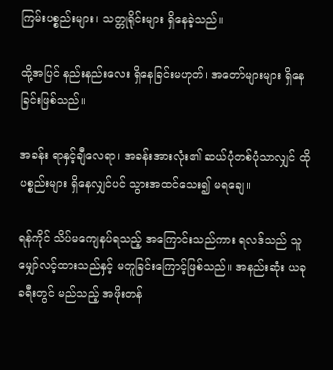ကြမ်းပစ္စည်းများ၊ သတ္တုရိုင်းများ ရှိနေခဲ့သည်။

ထို့အပြင် နည်းနည်းလေး ရှိနေခြင်းမဟုတ်၊ အတော်များများ ရှိနေခြင်းဖြစ်သည်။

အခန်း ရာနှင့်ချီလေရာ၊ အခန်းအားလုံး၏ ဆယ်ပုံတစ်ပုံသာလျှင် ထိုပစ္စည်းများ ရှိနေလျှင်ပင် သွားအထင်သေး၍ မရချေ။

ရန်ကိုင် သိပ်မကျေနပ်ရသည့် အကြောင်းသည်ကား ရလဒ်သည် သူမျှော်လင့်ထားသည်နှင့် မတူခြင်းကြောင့်ဖြစ်သည်။ အနည်းဆုံး ယခုခရီးတွင် မည်သည့် အဖိုးတန်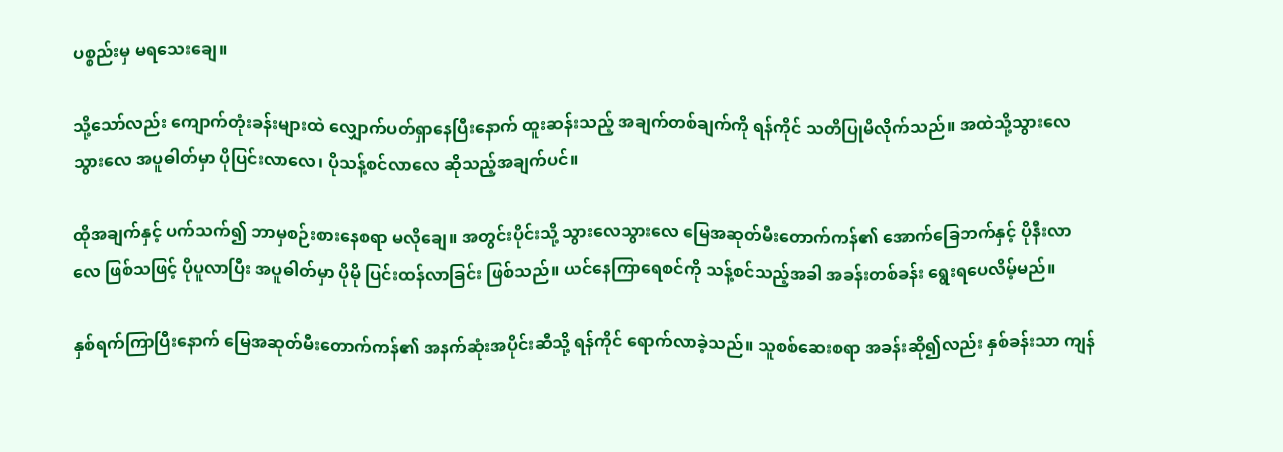ပစ္စည်းမှ မရသေးချေ။

သို့သော်လည်း ကျောက်တုံးခန်းများထဲ လျှောက်ပတ်ရှာနေပြီးနောက် ထူးဆန်းသည့် အချက်တစ်ချက်ကို ရန်ကိုင် သတိပြုမိလိုက်သည်။ အထဲသို့သွားလေ သွားလေ အပူဓါတ်မှာ ပိုပြင်းလာလေ၊ ပိုသန့်စင်လာလေ ဆိုသည့်အချက်ပင်။

ထိုအချက်နှင့် ပက်သက်၍ ဘာမှစဉ်းစားနေစရာ မလိုချေ။ အတွင်းပိုင်းသို့ သွားလေသွားလေ မြေအဆုတ်မီးတောက်ကန်၏ အောက်ခြေဘက်နှင့် ပိုနီးလာလေ ဖြစ်သဖြင့် ပိုပူလာပြီး အပူဓါတ်မှာ ပိုမို ပြင်းထန်လာခြင်း ဖြစ်သည်။ ယင်နေကြာရေစင်ကို သန့်စင်သည့်အခါ အခန်းတစ်ခန်း ရွေးရပေလိမ့်မည်။

နှစ်ရက်ကြာပြီးနောက် မြေအဆုတ်မီးတောက်ကန်၏ အနက်ဆုံးအပိုင်းဆီသို့ ရန်ကိုင် ရောက်လာခဲ့သည်။ သူစစ်ဆေးစရာ အခန်းဆို၍လည်း နှစ်ခန်းသာ ကျန်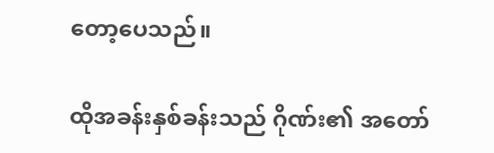တော့ပေသည်။

ထိုအခန်းနှစ်ခန်းသည် ဂိုဏ်း၏ အတော်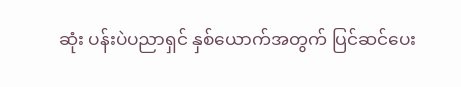ဆုံး ပန်းပဲပညာရှင် နှစ်ယောက်အတွက် ပြင်ဆင်ပေး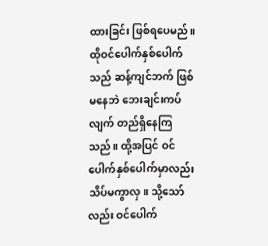ထားခြင်း ဖြစ်ရပေမည်။ ထိုဝင်ပေါက်နှစ်ပေါက်သည် ဆန့်ကျင်ဘက် ဖြစ်မနေဘဲ ဘေးချင်းကပ်လျက် တည်ရှိနေကြသည်။ ထို့အပြင် ဝင်ပေါက်နှစ်ပေါက်မှာလည်း သိပ်မကွာလှ။ သို့သော်လည်း ဝင်ပေါက်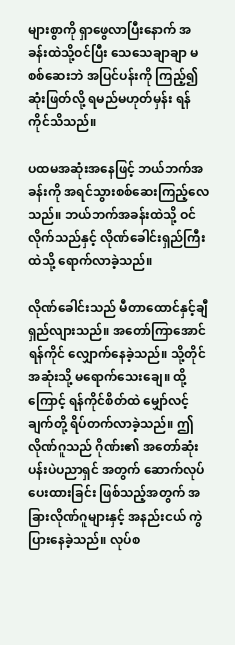များစွာကို ရှာဖွေလာပြီးနောက် အခန်းထဲသို့ဝင်ပြီး သေသေချာချာ မစစ်ဆေးဘဲ အပြင်ပန်းကို ကြည့်၍ ဆုံးဖြတ်လို့ ရမည်မဟုတ်မှန်း ရန်ကိုင်သိသည်။

ပထမအဆုံးအနေဖြင့် ဘယ်ဘက်အခန်းကို အရင်သွားစစ်ဆေးကြည့်လေသည်။ ဘယ်ဘက်အခန်းထဲသို့ ဝင်လိုက်သည်နှင့် လိုဏ်ခေါင်းရှည်ကြီးထဲသို့ ရောက်လာခဲ့သည်။

လိုဏ်ခေါင်းသည် မီတာထောင်နှင့်ချီ ရှည်လျားသည်။ အတော်ကြာအောင် ရန်ကိုင် လျှောက်နေခဲ့သည်။ သို့တိုင် အဆုံးသို့ မရောက်သေးချေ။ ထို့ကြောင့် ရန်ကိုင်စိတ်ထဲ မျှော်လင့်ချက်တို့ ရိပ်တက်လာခဲ့သည်။ ဤလိုဏ်ဂူသည် ဂိုဏ်း၏ အတော်ဆုံး ပန်းပဲပညာရှင် အတွက် ဆောက်လုပ်ပေးထားခြင်း ဖြစ်သည့်အတွက် အခြားလိုဏ်ဂူများနှင့် အနည်းငယ် ကွဲပြားနေခဲ့သည်။ လုပ်စ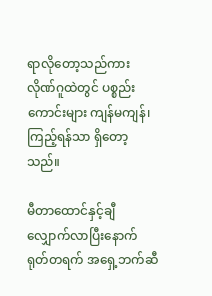ရာလိုတော့သည်ကား လိုဏ်ဂူထဲတွင် ပစ္စည်းကောင်းများ ကျန်မကျန်၊ ကြည့်ရန်သာ ရှိတော့သည်။

မီတာထောင်နှင့်ချီ လျှောက်လာပြီးနောက် ရုတ်တရက် အရှေ့ဘက်ဆီ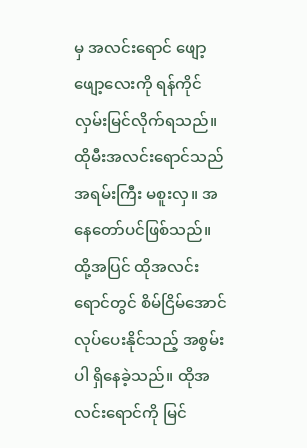မှ အလင်းရောင် ဖျော့ဖျော့လေးကို ရန်ကိုင် လှမ်းမြင်လိုက်ရသည်။ ထိုမီးအလင်းရောင်သည် အရမ်းကြီး မစူးလှ။ အနေတော်ပင်ဖြစ်သည်။ ထို့အပြင် ထိုအလင်းရောင်တွင် စိမ်ငြိမ်အောင် လုပ်ပေးနိုင်သည့် အစွမ်းပါ ရှိနေခဲ့သည်။ ထိုအလင်းရောင်ကို မြင်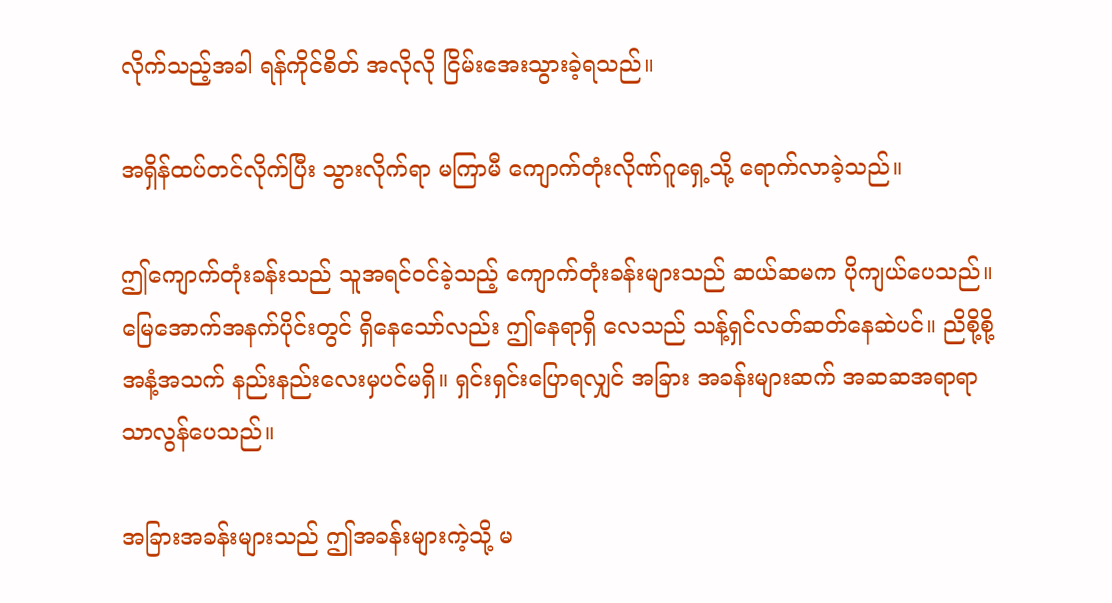လိုက်သည့်အခါ ရန်ကိုင်စိတ် အလိုလို ငြိမ်းအေးသွားခဲ့ရသည်။

အရှိန်ထပ်တင်လိုက်ပြီး သွားလိုက်ရာ မကြာမီ ကျောက်တုံးလိုဏ်ဂူရှေ့သို့ ရောက်လာခဲ့သည်။

ဤကျောက်တုံးခန်းသည် သူအရင်ဝင်ခဲ့သည့် ကျောက်တုံးခန်းများသည် ဆယ်ဆမက ပိုကျယ်ပေသည်။ မြေအောက်အနက်ပိုင်းတွင် ရှိနေသော်လည်း ဤနေရာရှိ လေသည် သန့်ရှင်လတ်ဆတ်နေဆဲပင်။ ညိစို့စို့အနံ့အသက် နည်းနည်းလေးမှပင်မရှိ။ ရှင်းရှင်းပြောရလျှင် အခြား အခန်းများဆက် အဆဆအရာရာ သာလွန်ပေသည်။

အခြားအခန်းများသည် ဤအခန်းများကဲ့သို့ မ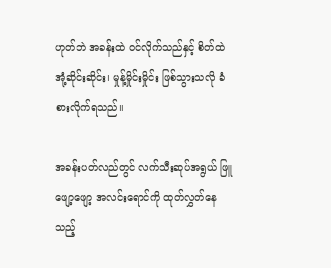ဟုတ်ဘဲ အခန်းထဲ ဝင်လိုက်သည်နှင့် စိတ်ထဲ အုံ့ဆိုင်းဆိုင်း၊ မှုန့်မှိုင်းမှိုင်း ဖြစ်သွားသလို ခံစားလိုက်ရသည်။

အခန်းပတ်လည်တွင် လက်သီးဆုပ်အရွယ် ဖြူဖျော့ဖျော့ အလင်းရောင်ကို ထုတ်လွှတ်နေသည့်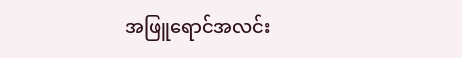အဖြူရောင်အလင်း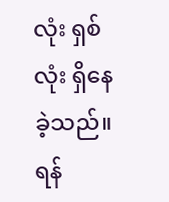လုံး ရှစ်လုံး ရှိနေခဲ့သည်။ ရန်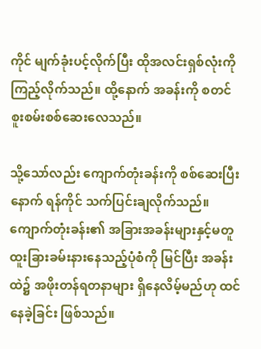ကိုင် မျက်ခုံးပင့်လိုက်ပြီး ထိုအလင်းရှစ်လုံးကို ကြည့်လိုက်သည်။ ထို့နောက် အခန်းကို စတင် စူးစမ်းစစ်ဆေးလေသည်။

သို့သော်လည်း ကျောက်တုံးခန်းကို စစ်ဆေးပြီးနောက် ရန်ကိုင် သက်ပြင်းချလိုက်သည်။ ကျောက်တုံးခန်း၏ အခြားအခန်းများနှင့်မတူ ထူးခြားခမ်းနားနေသည့်ပုံစံကို မြင်ပြီး အခန်းထဲ၌ အဖိုးတန်ရတနာများ ရှိနေလိမ့်မည်ဟု ထင်နေခဲ့ခြင်း ဖြစ်သည်။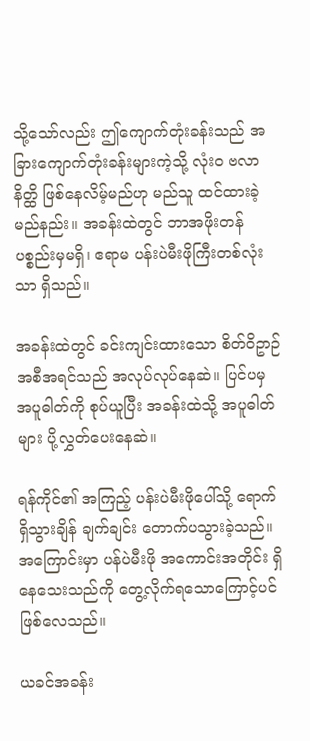သို့သော်လည်း ဤကျောက်တုံးခန်းသည် အခြားကျောက်တုံးခန်းများကဲ့သို့ လုံးဝ ဗလာနိတ္ထိ ဖြစ်နေလိမ့်မည်ဟု မည်သူ ထင်ထားခဲ့မည်နည်း။ အခန်းထဲတွင် ဘာအဖိုးတန်ပစ္စည်းမှမရှိ၊ ဧရာမ ပန်းပဲမီးဖိုကြီးတစ်လုံးသာ ရှိသည်။

အခန်းထဲတွင် ခင်းကျင်းထားသော စိတ်ဝိဥာဉ်အစီအရင်သည် အလုပ်လုပ်နေဆဲ။ ပြင်ပမှ အပူဓါတ်ကို စုပ်ယူပြီး အခန်းထဲသို့ အပူဓါတ်များ ပို့လွှတ်ပေးနေဆဲ။

ရန်ကိုင်၏ အကြည့် ပန်းပဲမီးဖိုပေါ်သို့ ရောက်ရှိသွားချိန် ချက်ချင်း တောက်ပသွားခဲ့သည်။ အကြောင်းမှာ ပန်ပဲမီးဖို အကောင်းအတိုင်း ရှိနေသေးသည်ကို တွေ့လိုက်ရသောကြောင့်ပင် ဖြစ်လေသည်။

ယခင်အခန်း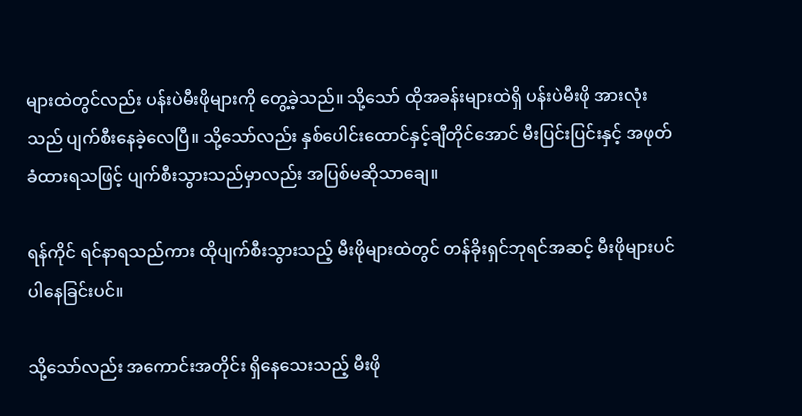များထဲတွင်လည်း ပန်းပဲမီးဖိုများကို တွေ့ခဲ့သည်။ သို့သော် ထိုအခန်းများထဲရှိ ပန်းပဲမီးဖို အားလုံးသည် ပျက်စီးနေခဲ့လေပြီ။ သို့သော်လည်း နှစ်ပေါင်းထောင်နှင့်ချီတိုင်အောင် မီးပြင်းပြင်းနှင့် အဖုတ်ခံထားရသဖြင့် ပျက်စီးသွားသည်မှာလည်း အပြစ်မဆိုသာချေ။

ရန်ကိုင် ရင်နာရသည်ကား ထိုပျက်စီးသွားသည့် မီးဖိုများထဲတွင် တန်ခိုးရှင်ဘုရင်အဆင့် မီးဖိုများပင် ပါနေခြင်းပင်။

သို့သော်လည်း အကောင်းအတိုင်း ရှိနေသေးသည့် မီးဖို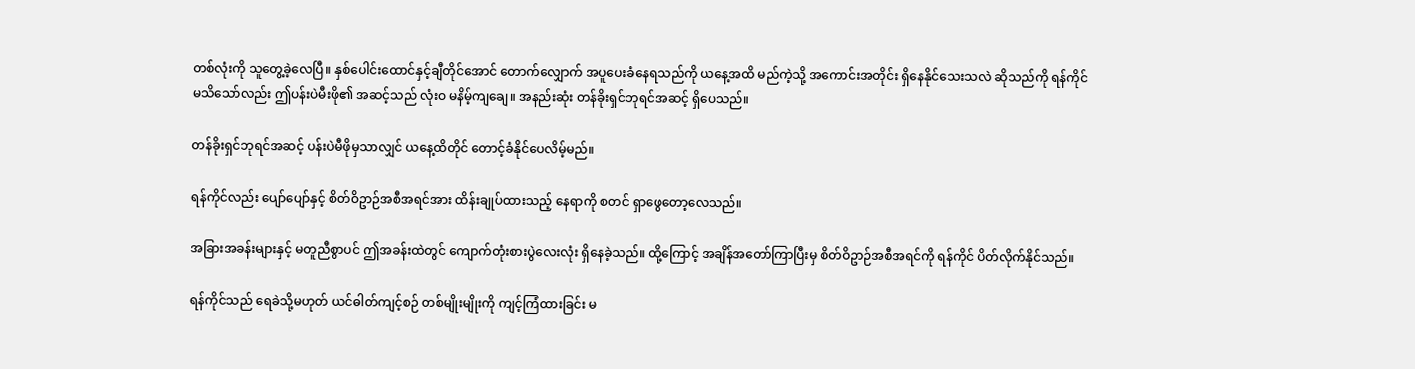တစ်လုံးကို သူတွေ့ခဲ့လေပြီ။ နှစ်ပေါင်းထောင်နှင့်ချီတိုင်အောင် တောက်လျှောက် အပူပေးခံနေရသည်ကို ယနေ့အထိ မည်ကဲ့သို့ အကောင်းအတိုင်း ရှိနေနိုင်သေးသလဲ ဆိုသည်ကို ရန်ကိုင် မသိသော်လည်း ဤပန်းပဲမီးဖို၏ အဆင့်သည် လုံးဝ မနိမ့်ကျချေ။ အနည်းဆုံး တန်ခိုးရှင်ဘုရင်အဆင့် ရှိပေသည်။

တန်ခိုးရှင်ဘုရင်အဆင့် ပန်းပဲမီဖိုမှသာလျှင် ယနေ့ထိတိုင် တောင့်ခံနိုင်ပေလိမ့်မည်။

ရန်ကိုင်လည်း ပျော်ပျော်နှင့် စိတ်ဝိဥာဉ်အစီအရင်အား ထိန်းချုပ်ထားသည့် နေရာကို စတင် ရှာဖွေတော့လေသည်။

အခြားအခန်းများနှင့် မတူညီစွာပင် ဤအခန်းထဲတွင် ကျောက်တုံးစားပွဲလေးလုံး ရှိနေခဲ့သည်။ ထို့ကြောင့် အချိန်အတော်ကြာပြီးမှ စိတ်ဝိဥာဉ်အစီအရင်ကို ရန်ကိုင် ပိတ်လိုက်နိုင်သည်။

ရန်ကိုင်သည် ရေခဲသို့မဟုတ် ယင်ဓါတ်ကျင့်စဉ် တစ်မျိုးမျိုးကို ကျင့်ကြံထားခြင်း မ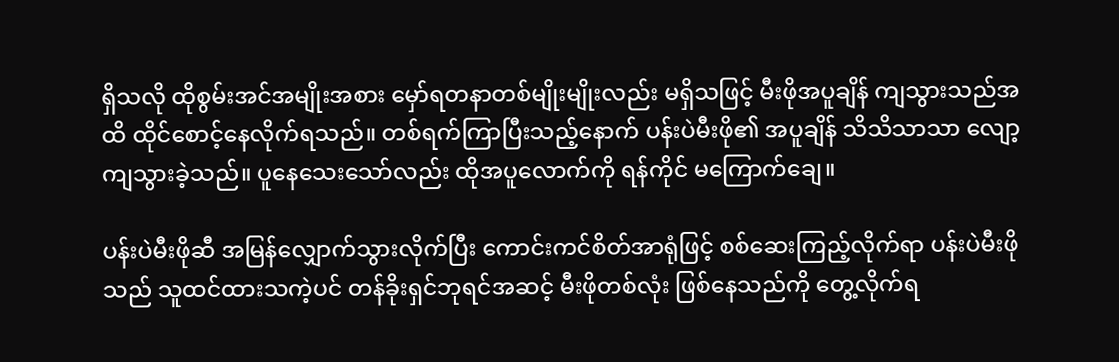ရှိသလို ထိုစွမ်းအင်အမျိုးအစား မှော်ရတနာတစ်မျိုးမျိုးလည်း မရှိသဖြင့် မီးဖိုအပူချိန် ကျသွားသည်အထိ ထိုင်စောင့်နေလိုက်ရသည်။ တစ်ရက်ကြာပြီးသည့်နောက် ပန်းပဲမီးဖို၏ အပူချိန် သိသိသာသာ လျော့ကျသွားခဲ့သည်။ ပူနေသေးသော်လည်း ထိုအပူလောက်ကို ရန်ကိုင် မကြောက်ချေ။

ပန်းပဲမီးဖိုဆီ အမြန်လျှောက်သွားလိုက်ပြီး ကောင်းကင်စိတ်အာရုံဖြင့် စစ်ဆေးကြည့်လိုက်ရာ ပန်းပဲမီးဖိုသည် သူထင်ထားသကဲ့ပင် တန်ခိုးရှင်ဘုရင်အဆင့် မီးဖိုတစ်လုံး ဖြစ်နေသည်ကို တွေ့လိုက်ရ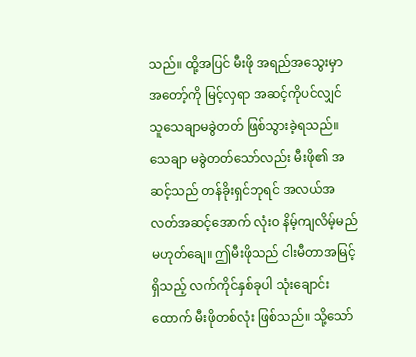သည်။ ထို့အပြင် မီးဖို အရည်အသွေးမှာ အတော့်ကို မြင့်လှရာ အဆင့်ကိုပင်လျှင် သူသေချာမခွဲတတ် ဖြစ်သွားခဲ့ရသည်။ သေချာ မခွဲတတ်သော်လည်း မီးဖို၏ အဆင့်သည် တန်ခိုးရှင်ဘုရင် အလယ်အလတ်အဆင့်အောက် လုံးဝ နိမ့်ကျလိမ့်မည် မဟုတ်ချေ။ ဤမီးဖိုသည် ငါးမီတာအမြင့်ရှိသည့် လက်ကိုင်နှစ်ခုပါ သုံးချောင်းထောက် မီးဖိုတစ်လုံး ဖြစ်သည်။ သို့သော်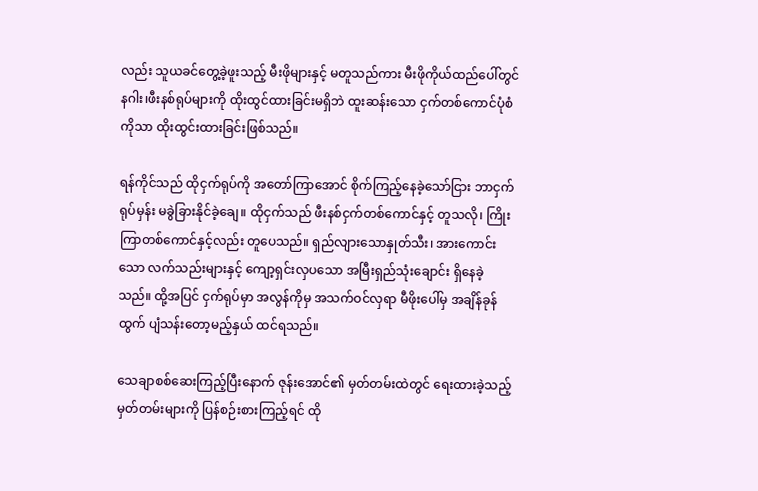လည်း သူယခင်တွေ့ခဲ့ဖူးသည့် မီးဖိုများနှင့် မတူသည်ကား မီးဖိုကိုယ်ထည်ပေါ်တွင် နဂါး၊ဖီးနစ်ရုပ်များကို ထိုးထွင်ထားခြင်းမရှိဘဲ ထူးဆန်းသော ငှက်တစ်ကောင်ပုံစံကိုသာ ထိုးထွင်းထားခြင်းဖြစ်သည်။

ရန်ကိုင်သည် ထိုငှက်ရုပ်ကို အတော်ကြာအောင် စိုက်ကြည့်နေခဲ့သော်ငြား ဘာငှက်ရုပ်မှန်း မခွဲခြားနိုင်ခဲ့ချေ။ ထိုငှက်သည် ဖီးနစ်ငှက်တစ်ကောင်နှင့် တူသလို၊ ကြိုးကြာတစ်ကောင်နှင့်လည်း တူပေသည်။ ရှည်လျားသောနှုတ်သီး၊ အားကောင်းသော လက်သည်းများနှင့် ကျော့ရှင်းလှပသော အမြီးရှည်သုံးချောင်း ရှိနေခဲ့သည်။ ထို့အပြင် ငှက်ရုပ်မှာ အလွန်ကိုမှ အသက်ဝင်လှရာ မီဖိုးပေါ်မှ အချိန်ခုန်ထွက် ပျံသန်းတော့မည့်နှယ် ထင်ရသည်။

သေချာစစ်ဆေးကြည့်ပြီးနောက် ဇုန်းအောင်၏ မှတ်တမ်းထဲတွင် ရေးထားခဲ့သည့် မှတ်တမ်းများကို ပြန်စဉ်းစားကြည့်ရင် ထို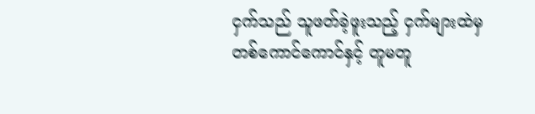ငှက်သည် သူဖတ်ခဲ့ဖူးသည့် ငှက်များထဲမှ တစ်ကောင်ကောင်နှင့် တူမတူ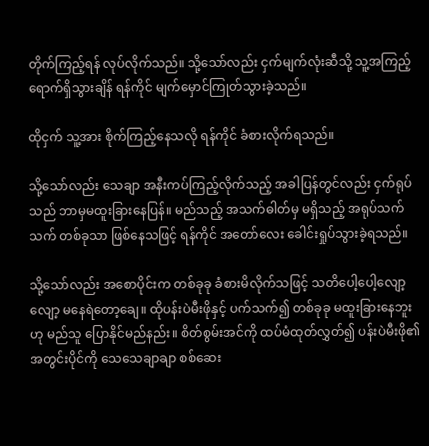တိုက်ကြည့်ရန် လုပ်လိုက်သည်။ သို့သော်လည်း ငှက်မျက်လုံးဆီသို့ သူ့အကြည့် ရောက်ရှိသွားချိန် ရန်ကိုင် မျက်မှောင်ကြုတ်သွားခဲ့သည်။

ထိုငှက် သူ့အား စိုက်ကြည့်နေသလို ရန်ကိုင် ခံစားလိုက်ရသည်။

သို့သော်လည်း သေချာ အနီးကပ်ကြည့်လိုက်သည့် အခါပြန်တွင်လည်း ငှက်ရုပ်သည် ဘာမှမထူးခြားနေပြန်။ မည်သည့် အသက်ဓါတ်မှ မရှိသည့် အရုပ်သက်သက် တစ်ခုသာ ဖြစ်နေသဖြင့် ရန်ကိုင် အတော်လေး ခေါင်းရှုပ်သွားခဲ့ရသည်။

သို့သော်လည်း အစောပိုင်းက တစ်ခုခု ခံစားမိလိုက်သဖြင့် သတိပေါ့ပေါ့လျော့လျော့ မနေရဲတော့ချေ။ ထိုပန်းပဲမီးဖိုနှင့် ပက်သက်၍ တစ်ခုခု မထူးခြားနေဘူးဟု မည်သူ ပြောနိုင်မည်နည်း။ စိတ်စွမ်းအင်ကို ထပ်မံထုတ်လွှတ်၍ ပန်းပဲမီးဖို၏ အတွင်းပိုင်ကို သေသေချာချာ စစ်ဆေး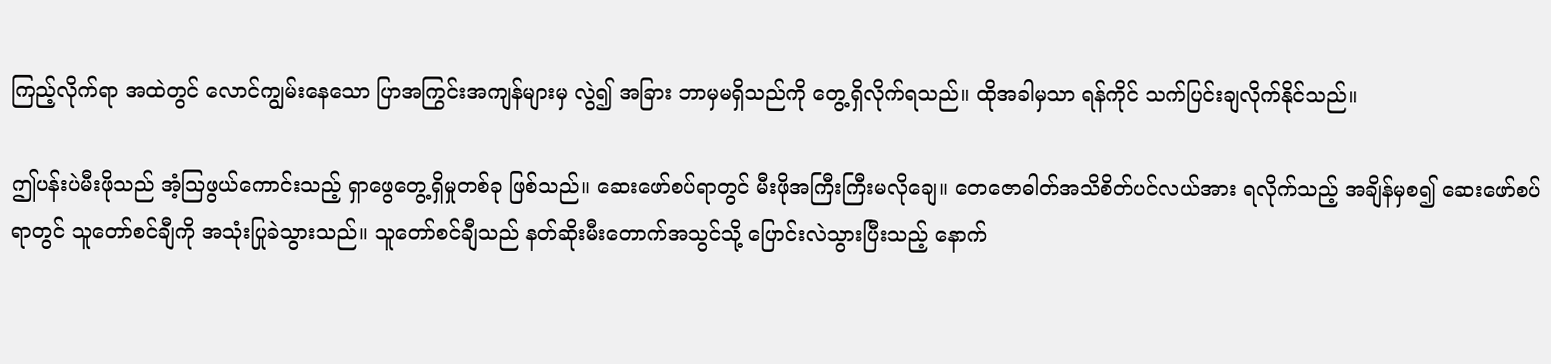ကြည့်လိုက်ရာ အထဲတွင် လောင်ကျွမ်းနေသော ပြာအကြွင်းအကျန်များမှ လွဲ၍ အခြား ဘာမှမရှိသည်ကို တွေ့ရှိလိုက်ရသည်။ ထိုအခါမှသာ ရန်ကိုင် သက်ပြင်းချလိုက်နိုင်သည်။

ဤပန်းပဲမီးဖိုသည် အံ့ဩဖွယ်ကောင်းသည့် ရှာဖွေတွေ့ရှိမှုတစ်ခု ဖြစ်သည်။ ဆေးဖော်စပ်ရာတွင် မီးဖိုအကြီးကြီးမလိုချေ။ တေဇောဓါတ်အသိစိတ်ပင်လယ်အား ရလိုက်သည့် အချိန်မှစ၍ ဆေးဖော်စပ်ရာတွင် သူတော်စင်ချီကို အသုံးပြုခဲသွားသည်။ သူတော်စင်ချီသည် နတ်ဆိုးမီးတောက်အသွင်သို့‌ ပြောင်းလဲသွားပြီးသည့် နောက်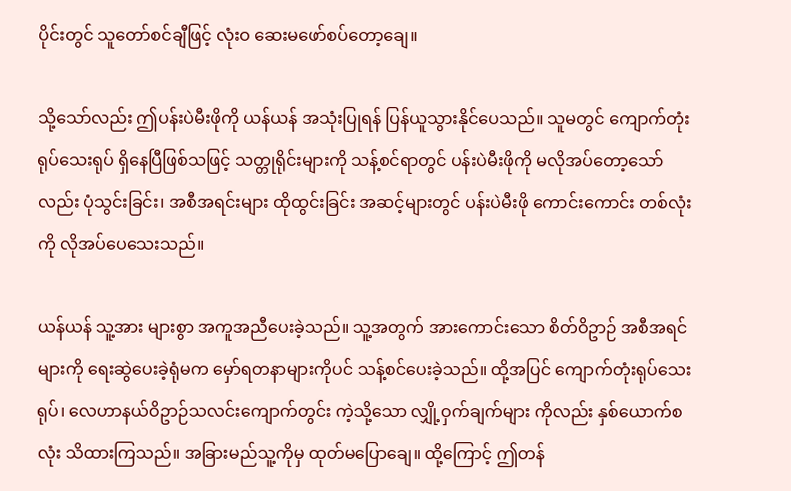ပိုင်းတွင် သူတော်စင်ချီဖြင့် လုံးဝ ဆေးမဖော်စပ်တော့ချေ။

သို့သော်လည်း ဤပန်းပဲမီးဖိုကို ယန်ယန် အသုံးပြုရန် ပြန်ယူသွားနိုင်ပေသည်။ သူမတွင် ကျောက်တုံးရုပ်သေးရုပ် ရှိနေပြီဖြစ်သဖြင့် သတ္တုရိုင်းများကို သန့်စင်ရာတွင် ပန်းပဲမီးဖိုကို မလိုအပ်တော့သော်လည်း ပုံသွင်းခြင်း၊ အစီအရင်းများ ထိုထွင်းခြင်း အဆင့်များတွင် ပန်းပဲမီးဖို ကောင်းကောင်း တစ်လုံးကို လိုအပ်ပေသေးသည်။

ယန်ယန် သူ့အား များစွာ အကူအညီပေးခဲ့သည်။ သူ့အတွက် အားကောင်းသော စိတ်ဝိဥာဉ် အစီအရင်များကို ရေးဆွဲပေးခဲ့ရုံမက မှော်ရတနာများကိုပင် သန့်စင်ပေးခဲ့သည်။ ထို့အပြင် ကျောက်တုံးရုပ်သေးရုပ်၊ လေဟာနယ်ဝိဥာဉ်သလင်းကျောက်တွင်း ကဲ့သို့သော လျှို့ဝှက်ချက်များ ကိုလည်း နှစ်ယောက်စလုံး သိထားကြသည်။ အခြားမည်သူ့ကိုမှ ထုတ်မပြောချေ။ ထို့ကြောင့် ဤတန်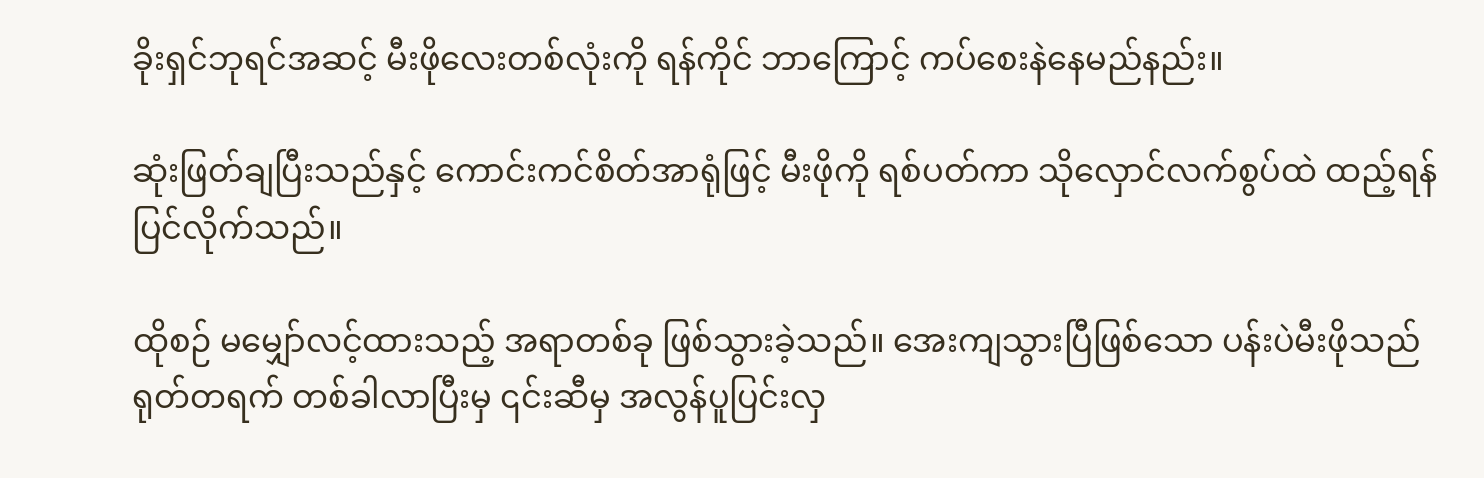ခိုးရှင်ဘုရင်အဆင့် မီးဖိုလေးတစ်လုံးကို ရန်ကိုင် ဘာကြောင့် ကပ်စေးနဲနေမည်နည်း။

ဆုံးဖြတ်ချပြီးသည်နှင့် ကောင်းကင်စိတ်အာရုံဖြင့် မီးဖိုကို ရစ်ပတ်ကာ သိုလှောင်လက်စွပ်ထဲ ထည့်ရန် ပြင်လိုက်သည်။

ထိုစဉ် မမျှော်လင့်ထားသည့် အရာတစ်ခု ဖြစ်သွားခဲ့သည်။ အေးကျသွားပြီဖြစ်သော ပန်းပဲမီးဖိုသည် ရုတ်တရက် တစ်ခါလာပြီးမှ ၎င်းဆီမှ အလွန်ပူပြင်းလှ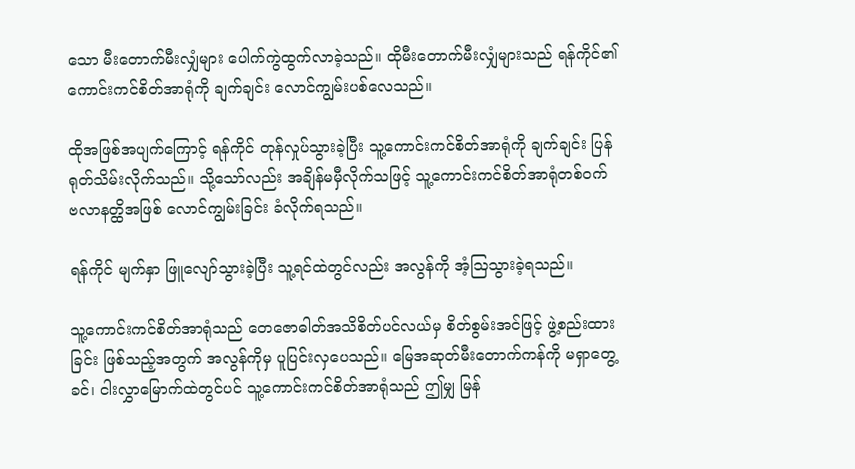သော မီးတောက်မီးလျှံများ ပေါက်ကွဲထွက်လာခဲ့သည်။ ထိုမီးတောက်မီးလျှံများသည် ရန်ကိုင်၏ ကောင်းကင်စိတ်အာရုံကို ချက်ချင်း လောင်ကျွမ်းပစ်လေသည်။

ထိုအဖြစ်အပျက်ကြောင့် ရန်ကိုင် တုန်လှုပ်သွားခဲ့ပြီး သူ့ကောင်းကင်စိတ်အာရုံကို ချက်ချင်း ပြန်ရုတ်သိမ်းလိုက်သည်။ သို့သော်လည်း အချိန်မမှီလိုက်သဖြင့် သူ့ကောင်းကင်စိတ်အာရုံတစ်ဝက် ဗလာနတ္ထိအဖြစ် လောင်ကျွမ်းခြင်း ခံလိုက်ရသည်။

ရန်ကိုင် မျက်နှာ ဖြူလျော်သွားခဲ့ပြီး သူ့ရင်ထဲတွင်လည်း အလွန်ကို အံ့ဩသွားခဲ့ရသည်။

သူ့ကောင်းကင်စိတ်အာရုံသည် တေဇောဓါတ်အသိစိတ်ပင်လယ်မှ စိတ်စွမ်းအင်ဖြင့် ဖွဲ့စည်းထားခြင်း ဖြစ်သည့်အတွက် အလွန်ကိုမှ ပူပြင်းလှပေသည်။ မြေအဆုတ်မီးတောက်ကန်ကို မရှာတွေ့ခင်၊ ငါးလွှာမြောက်ထဲတွင်ပင် သူ့ကောင်းကင်စိတ်အာရုံသည် ဤမျှ မြန်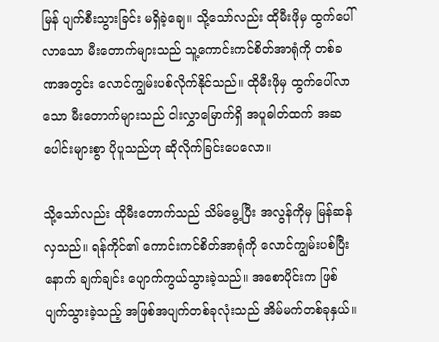မြန် ပျက်စီးသွားခြင်း မရှိခဲ့ချေ။ သို့သော်လည်း ထိုမီးဖိုမှ ထွက်ပေါ်လာ‌သော မီးတောက်များသည် သူ့ကောင်းကင်စိတ်အာရုံကို တစ်ခဏအတွင်း လောင်ကျွမ်းပစ်လိုက်နိုင်သည်။ ထိုမီးဖိုမှ ထွက်ပေါ်လာသော မီးတောက်များသည် ငါးလွှာမြောက်ရှိ အပူဓါတ်ထက် အဆပေါင်းများစွာ ပိုပူသည်ဟု ဆိုလိုက်ခြင်းပေလော။

သို့သော်လည်း ထိုမီးတောက်သည် သိမ်မွေ့ပြီး အလွန်ကိုမှ မြန်ဆန်လှသည်။ ရန်ကိုင်၏ ကောင်းကင်စိတ်အာရုံကို လောင်ကျွမ်းပစ်ပြီးနောက် ချက်ချင်း ပျောက်ကွယ်သွားခဲ့သည်။ အစောပိုင်းက ဖြစ်ပျက်သွားခဲ့သည့် အဖြစ်အပျက်တစ်ခုလုံးသည် အိမ်မက်တစ်ခုနှယ်။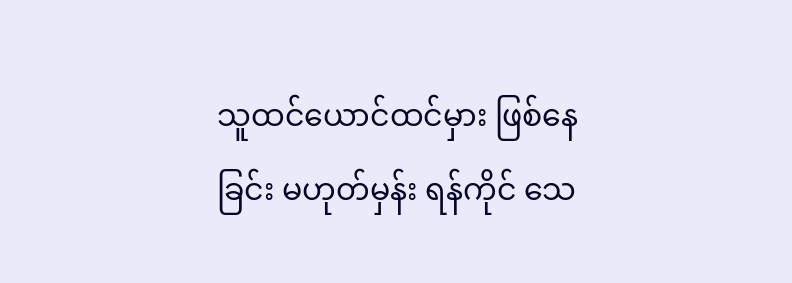သူထင်ယောင်ထင်မှား ဖြစ်နေခြင်း မဟုတ်မှန်း ရန်ကိုင် သေ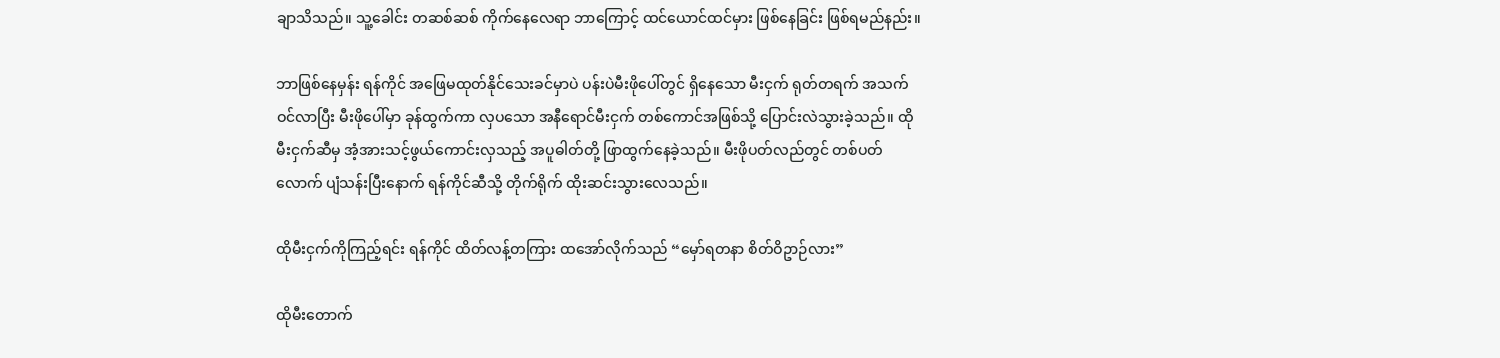ချာသိသည်။ သူ့ခေါင်း တဆစ်ဆစ် ကိုက်နေလေရာ ဘာကြောင့် ထင်ယောင်ထင်မှား ဖြစ်နေခြင်း ဖြစ်ရမည်နည်း။

ဘာဖြစ်နေမှန်း ရန်ကိုင် အဖြေမထုတ်နိုင်သေးခင်မှာပဲ ပန်းပဲမီးဖိုပေါ်တွင် ရှိနေသော မီးငှက် ရုတ်တရက် အသက်ဝင်လာပြီး မီးဖိုပေါ်မှာ ခုန်ထွက်ကာ လှပသော အနီရောင်မီးငှက် တစ်ကောင်အဖြစ်သို့ ပြောင်းလဲသွားခဲ့သည်။ ထိုမီးငှက်ဆီမှ အံ့အားသင့်ဖွယ်ကောင်းလှသည့် အပူဓါတ်တို့ ဖြာထွက်နေခဲ့သည်။ မီးဖိုပတ်လည်တွင် တစ်ပတ်လောက် ပျံသန်းပြီးနောက် ရန်ကိုင်ဆီသို့ တိုက်ရိုက် ထိုးဆင်းသွားလေသည်။

ထိုမီးငှက်ကိုကြည့်ရင်း ရန်ကိုင် ထိတ်လန့်တကြား ထအော်လိုက်သည် “မှော်ရတနာ စိတ်ဝိဥာဉ်လား”

ထိုမီးတောက်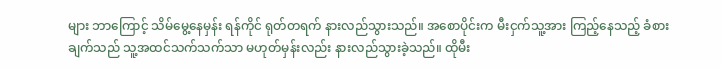များ ဘာကြောင့် သိမ်မွေ့နေမှန်း ရန်ကိုင် ရုတ်တရက် နားလည်သွားသည်။ အစောပိုင်းက မီးငှက်သူ့အား ကြည့်နေသည့် ခံစားချက်သည် သူ့အထင်သက်သက်သာ မဟုတ်မှန်းလည်း နားလည်သွားခဲ့သည်။ ထိုမီး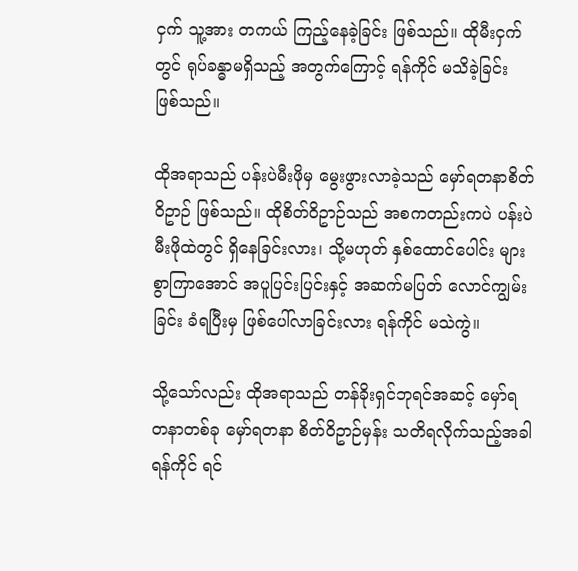ငှက် သူ့အား တကယ် ကြည့်နေခဲ့ခြင်း ဖြစ်သည်။ ထိုမီးငှက်တွင် ရုပ်ခန္ဓာမရှိသည့် အတွက်ကြောင့် ရန်ကိုင် မသိခဲ့ခြင်း ဖြစ်သည်။

ထိုအရာသည် ပန်းပဲမီးဖိုမှ မွေးဖွားလာခဲ့သည် မှော်ရတနာစိတ်ဝိဥာဉ် ဖြစ်သည်။ ထိုစိတ်ဝိဥာဉ်သည် အစကတည်းကပဲ ပန်းပဲမီးဖိုထဲတွင် ရှိနေခြင်းလား၊ သို့မဟုတ် နှစ်ထောင်ပေါင်း များစွာကြာအောင် အပူပြင်းပြင်းနှင့် အဆက်မပြတ် လောင်ကျွမ်းခြင်း ခံရပြီးမှ ဖြစ်ပေါ်လာခြင်းလား ရန်ကိုင် မသဲကွဲ။

သို့သော်လည်း ထိုအရာသည် တန်ခိုးရှင်ဘုရင်အဆင့် မှော်ရတနာတစ်ခု မှော်ရတနာ စိတ်ဝိဥာဉ်မှန်း သတိရလိုက်သည့်အခါ ရန်ကိုင် ရင်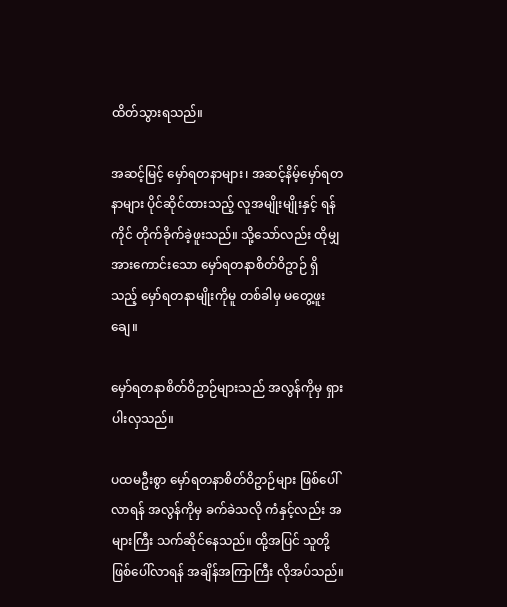ထိတ်သွားရသည်။

အဆင့်မြင့် မှော်ရတနာများ၊ အဆင့်နိမ့်မှော်ရတနာများ ပိုင်ဆိုင်ထားသည့် လူအမျိုးမျိုးနှင့် ရန်ကိုင် တိုက်ခိုက်ခဲ့ဖူးသည်။ သို့သော်လည်း ထိုမျှ အားကောင်းသော မှော်ရတနာစိတ်ဝိဥာဉ် ရှိသည့် မှော်ရတနာမျိုးကိုမူ တစ်ခါမှ မတွေ့ဖူးချေ။

မှော်ရတနာစိတ်ဝိဥာဉ်များသည် အလွန်ကိုမှ ရှားပါးလှသည်။

ပထမဦးစွာ မှော်ရတနာစိတ်ဝိဥာဉ်များ ဖြစ်ပေါ်လာရန် အလွန်ကိုမှ ခက်ခဲသလို ကံနှင့်လည်း အများကြီး သက်ဆိုင်နေသည်။ ထို့အပြင် သူတို့ ဖြစ်ပေါ်လာရန် အချိန်အကြာကြီး လိုအပ်သည်။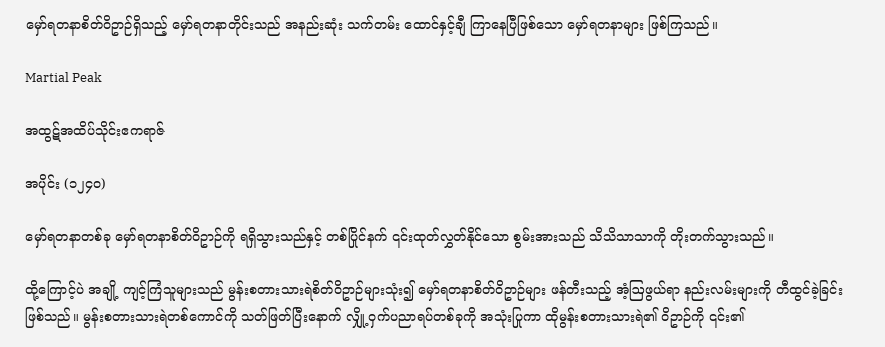မှော်ရတနာစိတ်ဝိဥာဉ်ရှိသည့် မှော်ရတနာတိုင်းသည် အနည်းဆုံး သက်တမ်း ထောင်နှင့်ချီ ကြာနေပြီဖြစ်သော မှော်ရတနာများ ဖြစ်ကြသည်။

Martial Peak

အထွဋ်အထိပ်သိုင်းဧကရာဇ်

အပိုင်း (၁၂၄၀)

မှော်ရတနာတစ်ခု မှော်ရတနာစိတ်ဝိဥာဉ်ကို ရရှိသွားသည်နှင့် တစ်ပြိုင်နက် ၎င်းထုတ်လွှတ်နိုင်သော စွမ်းအားသည် သိသိသာသာကို တိုးတက်သွားသည်။

ထို့ကြောင့်ပဲ အချို့ ကျင့်ကြံသူများသည် မွန်းစတားသားရဲစိတ်ဝိဥာဉ်များသုံး၍ မှော်ရတနာစိတ်ဝိဥာဉ်များ ဖန်တီးသည့် အံ့ဩဖွယ်ရာ နည်းလမ်းများကို တီထွင်ခဲ့ခြင်း ဖြစ်သည်။ မွန်းစတားသားရဲတစ်ကောင်ကို သတ်ဖြတ်ပြီးနောက် လျှို့ဝှက်ပညာရပ်တစ်ခုကို အသုံးပြုကာ ထိုမွန်းစတားသားရဲ၏ ဝိဥာဉ်ကို ၎င်း၏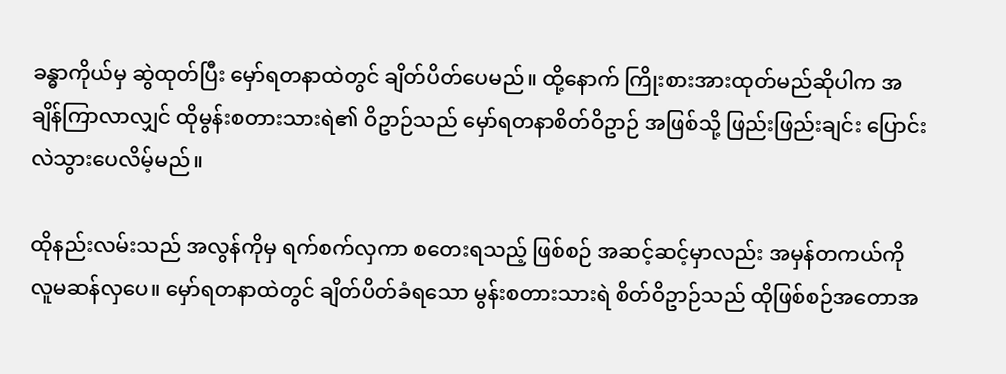ခန္ဓာကိုယ်မှ ဆွဲထုတ်ပြီး မှော်ရတနာထဲတွင် ချိတ်ပိတ်ပေမည်။ ထို့နောက် ကြိုးစားအားထုတ်မည်ဆိုပါက အချိန်ကြာလာလျှင် ထိုမွန်းစတားသားရဲ၏ ဝိဥာဉ်သည် မှော်ရတနာစိတ်ဝိဥာဉ် အဖြစ်သို့ ဖြည်းဖြည်းချင်း ပြောင်းလဲသွားပေလိမ့်မည်။

ထိုနည်းလမ်းသည် အလွန်ကိုမှ ရက်စက်လှကာ စတေးရသည့် ဖြစ်စဉ် အဆင့်ဆင့်မှာလည်း အမှန်တကယ်ကို လူမဆန်လှပေ။ မှော်ရတနာထဲတွင် ချိတ်ပိတ်ခံရသော မွန်းစတားသားရဲ စိတ်ဝိဥာဉ်သည် ထိုဖြစ်စဉ်အတောအ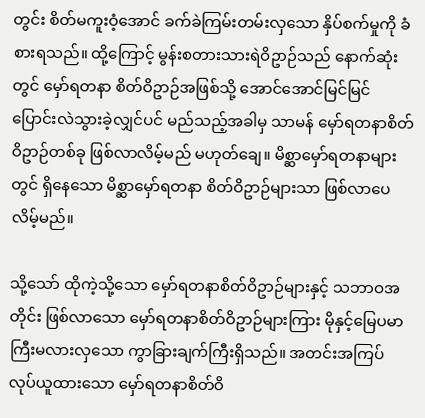တွင်း စိတ်မကူးဝံ့အောင် ခက်ခဲကြမ်းတမ်းလှသော နှိပ်စက်မှုကို ခံစားရသည်။ ထို့ကြောင့် မွန်းစတားသားရဲဝိဥာဉ်သည် နောက်ဆုံးတွင် မှော်ရတနာ စိတ်ဝိဥာဉ်အဖြစ်သို့ အောင်အောင်မြင်မြင် ပြောင်းလဲသွားခဲ့လျှင်ပင် မည်သည့်အခါမှ သာမန် မှော်ရတနာစိတ်ဝိဥာဉ်တစ်ခု ဖြစ်လာလိမ့်မည် မဟုတ်ချေ။ မိစ္ဆာမှော်ရတနာများတွင် ရှိနေသော မိစ္ဆာမှော်ရတနာ စိတ်ဝိဥာဉ်များသာ ဖြစ်လာပေလိမ့်မည်။

သို့သော် ထိုကဲ့သို့သော မှော်ရတနာစိတ်ဝိဥာဉ်များနှင့် သဘာဝအတိုင်း ဖြစ်လာသော မှော်ရတနာစိတ်ဝိဥာဉ်များကြား မိုနှင့်မြေပမာ ကြီးမလားလှသော ကွာခြားချက်ကြီးရှိသည်။ အတင်းအကြပ် လုပ်ယူထားသော မှော်ရတနာစိတ်ဝိ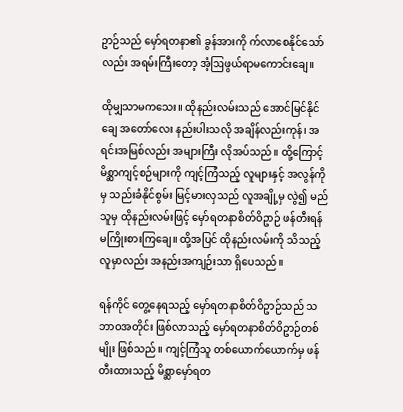ဥာဉ်သည် မှော်ရတနာ၏ ခွန်အားကို က်လာစေနိုင်သော်လည်း အရမ်းကြီးတော့ အံ့ဩဖွယ်ရာမကောင်းချေ။

ထိုမျှသာမကသေး။ ထိုနည်းလမ်းသည် အောင်မြင်နိုင်ချေ အတော်လေး နည်းပါးသလို အချိန်လည်းကုန်၊ အရင်းအမြစ်လည်း အများကြီး လိုအပ်သည်။ ထို့ကြောင့် မိစ္ဆာကျင့်စဉ်များကို ကျင့်ကြံသည့် လူများနှင့် အလွန်ကိုမှ သည်းခံနိုင်စွမ်း မြင့်မားလှသည် လူအချို့မှ လွဲ၍ မည်သူမှ ထိုနည်းလမ်းဖြင့် မှော်ရတနာစိတ်ဝိဥာဉ် ဖန်တီးရန် မကြိုးစားကြချေ။ ထို့အပြင် ထိုနည်းလမ်းကို သိသည့်လူမှာလည်း အနည်းအကျဉ်းသာ ရှိပေသည်။

ရန်ကိုင် တွေ့နေရသည့် မှော်ရတနာစိတ်ဝိဥာဉ်သည် သဘာဝအတိုင်း ဖြစ်လာသည့် မှော်ရတနာစိတ်ဝိဥာဉ်တစ်မျိုး ဖြစ်သည်။ ကျင့်ကြံသူ တစ်ယောက်ယောက်မှ ဖန်တီးထားသည့် မိစ္ဆာမှော်ရတ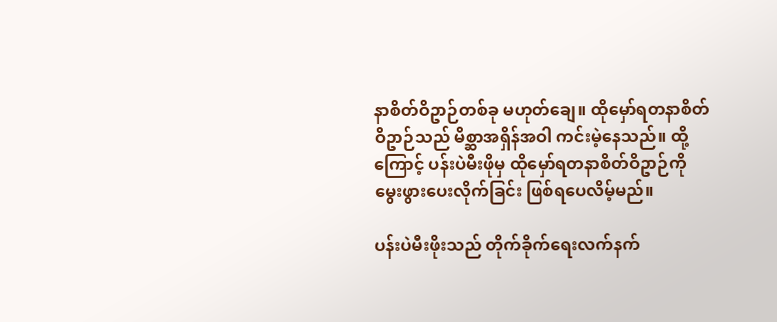နာစိတ်ဝိဥာဉ်တစ်ခု မဟုတ်ချေ။ ထိုမှော်ရတနာစိတ်ဝိဥာဉ်သည် မိစ္ဆာအရှိန်အဝါ ကင်းမဲ့နေသည်။ ထို့ကြောင့် ပန်းပဲမီးဖိုမှ ထိုမှော်ရတနာစိတ်ဝိဥာဉ်ကို မွေးဖွားပေးလိုက်ခြင်း ဖြစ်ရပေလိမ့်မည်။

ပန်းပဲမီးဖိုးသည် တိုက်ခိုက်ရေးလက်နက်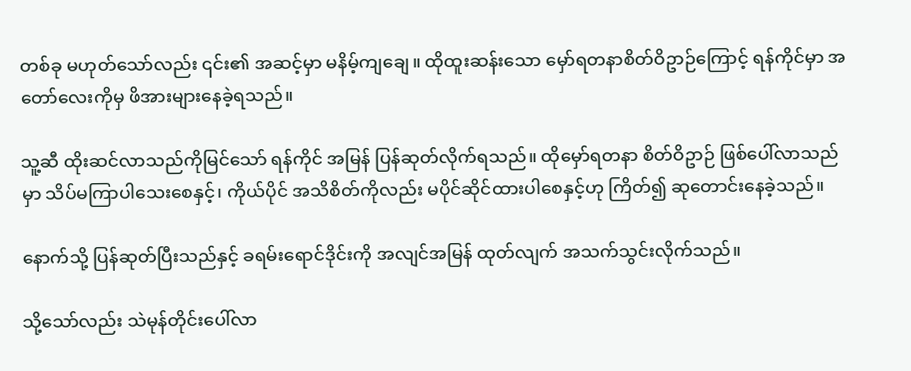တစ်ခု မဟုတ်သော်လည်း ၎င်း၏ အဆင့်မှာ မနိမ့်ကျချေ။ ထိုထူးဆန်းသော မှော်ရတနာစိတ်ဝိဥာဉ်ကြောင့် ရန်ကိုင်မှာ အတော်လေးကိုမှ ဖိအားများနေခဲ့ရသည်။

သူ့ဆီ ထိုးဆင်လာသည်ကိုမြင်သော် ရန်ကိုင် အမြန် ပြန်ဆုတ်လိုက်ရသည်။ ထိုမှော်ရတနာ စိတ်ဝိဥာဉ် ဖြစ်ပေါ်လာသည်မှာ သိပ်မကြာပါသေးစေနှင့်၊ ကိုယ်ပိုင် အသိစိတ်ကိုလည်း မပိုင်ဆိုင်ထားပါစေနှင့်ဟု ကြိတ်၍ ဆုတောင်းနေခဲ့သည်။

နောက်သို့ ပြန်ဆုတ်ပြီးသည်နှင့် ခရမ်းရောင်ဒိုင်းကို အလျင်အမြန် ထုတ်လျက် အသက်သွင်းလိုက်သည်။

သို့သော်လည်း သဲမုန်တိုင်းပေါ်လာ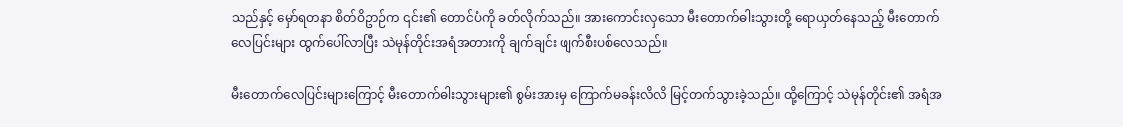သည်နှင့် မှော်ရတနာ စိတ်ဝိဥာဉ်က ၎င်း၏ တောင်ပံကို ခတ်လိုက်သည်။ အားကောင်းလှသော မီးတောက်ဓါးသွားတို့ ရောယှတ်နေသည့် မီးတောက် လေပြင်းများ ထွက်ပေါ်လာပြီး သဲမုန်တိုင်းအရံအတားကို ချက်ချင်း ဖျက်စီးပစ်လေသည်။

မီးတောက်လေပြင်းများကြောင့် မီးတောက်ဓါးသွားများ၏ စွမ်းအားမှ ကြောက်မခန်းလိလိ မြင့်တက်သွားခဲ့သည်။ ထို့ကြောင့် သဲမုန်တိုင်း၏ အရံအ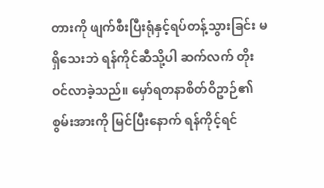တားကို ဖျက်စီးပြီးရုံနှင့်ရပ်တန့်သွားခြင်း မရှိသေးဘဲ ရန်ကိုင်ဆီသို့ပါ ဆက်လက် တိုးဝင်လာခဲ့သည်။ မှော်ရတနာစိတ်ဝိဥာဉ်၏ စွမ်းအားကို မြင်ပြီးနောက် ရန်ကိုင့်ရင်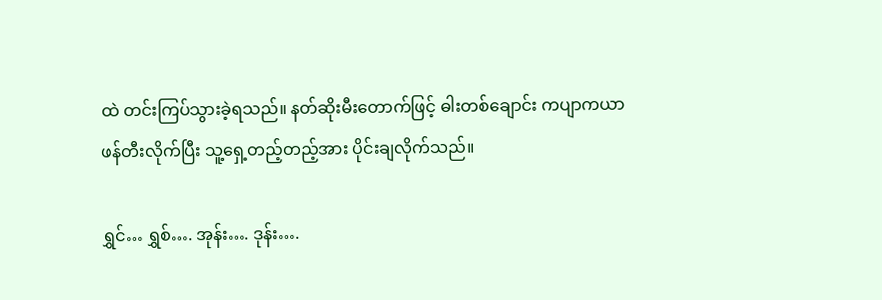ထဲ တင်းကြပ်သွားခဲ့ရသည်။ နတ်ဆိုးမီးတောက်ဖြင့် ဓါးတစ်ချောင်း ကပျာကယာ ဖန်တီးလိုက်ပြီး သူ့ရှေ့တည့်တည့်အား ပိုင်းချလိုက်သည်။

ရွှင်… ရွှစ်…. အုန်း…. ဒုန်း….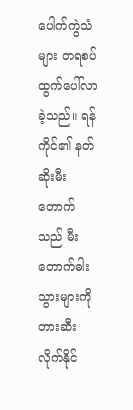ပေါက်ကွဲသံများ တရစပ် ထွက်ပေါ်လာခဲ့သည်။ ရန်ကိုင်၏ နတ်ဆိုးမီးတောက်သည် မီးတောက်ဓါးသွားများကို တားဆီးလိုက်နိုင်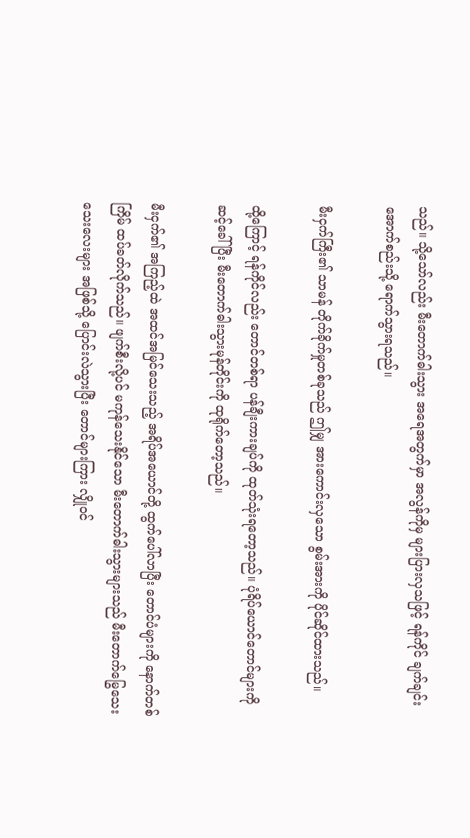သည်။ သို့သော်လည်း မီးတောက်ဓါးသွား အရေအတွက်မှာ အလွန်ကိုမှ များပြားလှသဖြင့် ရန်ကိုင် ချက်ချင်း အောက်စည်းသို့ ရောက်သွားရသည်။

မီးငှက်ကြီး၏ သာမန် တိုက်ခိုက်မှုတစ်ခုသည် ဤမျှ အားကောင်းလှသော စွမ်းအားကို ပိုင်ဆိုင်ထားသည်။

ထို့ကြောင့် ရန်ကိုင်လည်း တောင်တစ်ရာ ပန်ချီးကားချပ်ကို ထုတ်သုံးရတော့သည်။ ပုံရိပ်ယောင်တောင်များကို ဆင့်ခေါ်ပြီး မီးတောက်ဓါးသွားမုန်တိုင်းကို ထုရိုက်တော့သည်။

မီးငှက်၏ အကြည့်ထဲ အထင်အမြင်သေးသည့် အရိပ်အယောင်တို့ ထွက်ပေါ်လာပြီး တောင်ပံများကို နောက်တစ်ကြိမ် ထပ်ခတ်လိုက်သည်။ ဖျက်စီးလို့ပင် မကုန်သေးနိုင်သော မီးတောက်ဓါးသွားများသည် မီးတောက်မြွေသေးသေးလေးများ အဖြစ်သို့ ပြောင်းလဲသွားပြီး တောင်များကြား လျှိုဝင်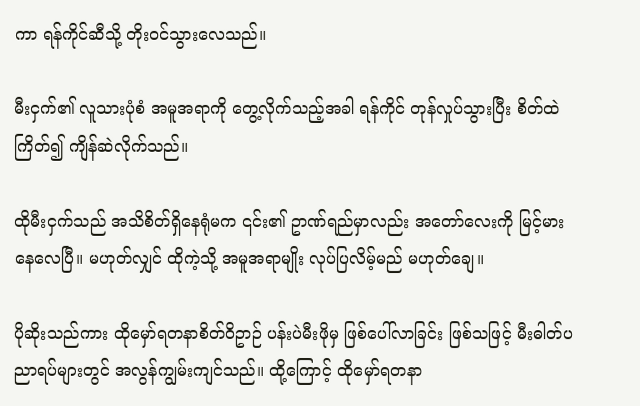ကာ ရန်ကိုင်ဆီသို့ တိုးဝင်သွားလေသည်။

မီးငှက်၏ လူသားပုံစံ အမူအရာကို တွေ့လိုက်သည့်အခါ ရန်ကိုင် တုန်လှုပ်သွားပြီး စိတ်ထဲ ကြိတ်၍ ကျိန်ဆဲလိုက်သည်။

ထိုမီးငှက်သည် အသိစိတ်ရှိနေရုံမက ၎င်း၏ ဥာဏ်ရည်မှာလည်း အတော်လေးကို မြင့်မားနေလေပြီ။ မဟုတ်လျှင် ထိုကဲ့သို့ အမူအရာမျိုး လုပ်ပြလိမ့်မည် မဟုတ်ချေ။

ပိုဆိုးသည်ကား ထိုမှော်ရတနာစိတ်ဝိဥာဉ် ပန်းပဲမီးဖိုမှ ဖြစ်ပေါ်လာခြင်း ဖြစ်သဖြင့် မီးဓါတ်ပညာရပ်များတွင် အလွန်ကျွမ်းကျင်သည်။ ထို့ကြောင့် ထိုမှော်ရတနာ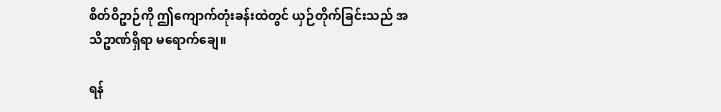စိတ်ဝိဥာဉ်ကို ဤကျောက်တုံးခန်းထဲတွင် ယှဉ်တိုက်ခြင်းသည် အသိဥာဏ်ရှိရာ မရောက်ချေ။

ရန်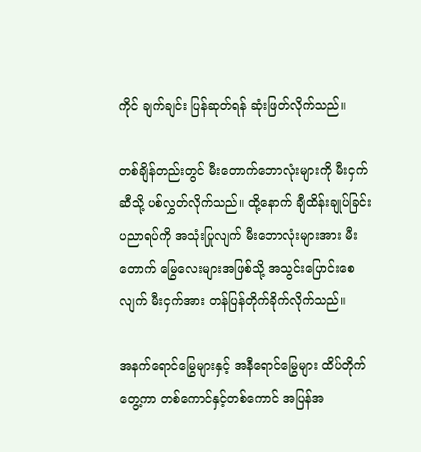ကိုင် ချက်ချင်း ပြန်ဆုတ်ရန် ဆုံးဖြတ်လိုက်သည်။

တစ်ချိန်တည်းတွင် မီးတောက်ဘောလုံးများကို မီးငှက်ဆီသို့ ပစ်လွှတ်လိုက်သည်။ ထို့နောက် ချီထိန်းချုပ်ခြင်း ပညာရပ်ကို အသုံးပြုလျက် မီးဘောလုံးများအား မီးတောက် မြွေလေးများအဖြစ်သို့ အသွင်းပြောင်းစေလျက် မီးငှက်အား တန်ပြန်တိုက်ခိုက်လိုက်သည်။

အနက်ရောင်မြွေများနှင့် အနီရောင်မြွေများ ထိပ်တိုက်တွေ့ကာ တစ်ကောင်နှင့်တစ်ကောင် အပြန်အ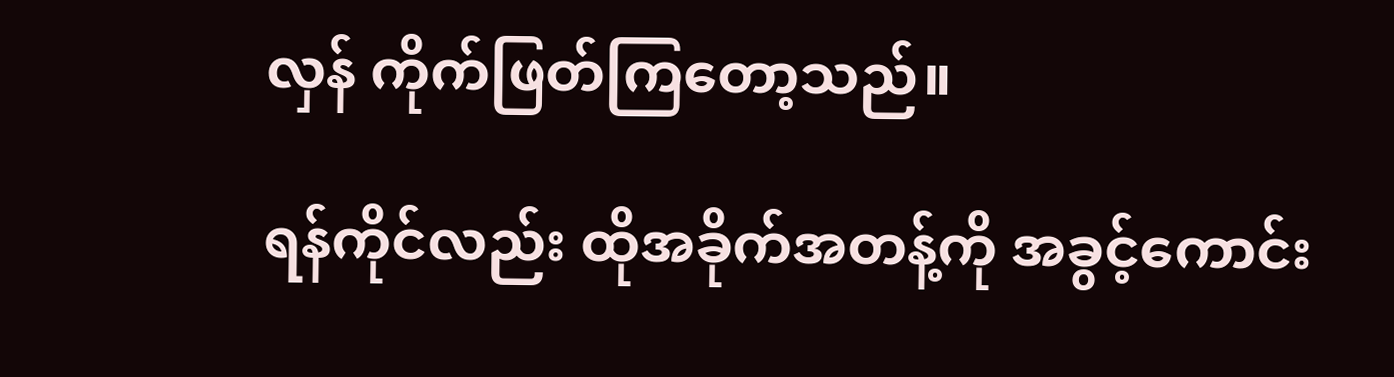လှန် ကိုက်ဖြတ်ကြတော့သည်။

ရန်ကိုင်လည်း ထိုအခိုက်အတန့်ကို အခွင့်ကောင်း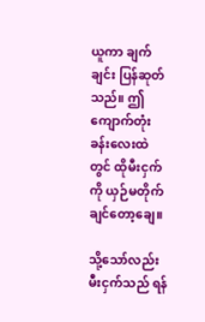ယူကာ ချက်ချင်း ပြန်ဆုတ်သည်။ ဤကျောက်တုံးခန်းလေးထဲတွင် ထိုမီးငှက်ကို ယှဉ်မတိုက်ချင်တော့ချေ။

သို့သော်လည်း မီးငှက်သည် ရန်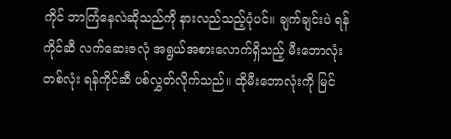ကိုင် ဘာကြံနေလဲဆိုသည်ကို နားလည်သည့်ပုံပင်။ ချက်ချင်းပဲ ရန်ကိုင်ဆီ လက်ဆေးဇလုံ အရွယ်အစားလောက်ရှိသည့် မီးဘောလုံးတစ်လုံး ရန်ကိုင်ဆီ ပစ်လွှတ်လိုက်သည်။ ထိုမီးဘောလုံးကို မြင်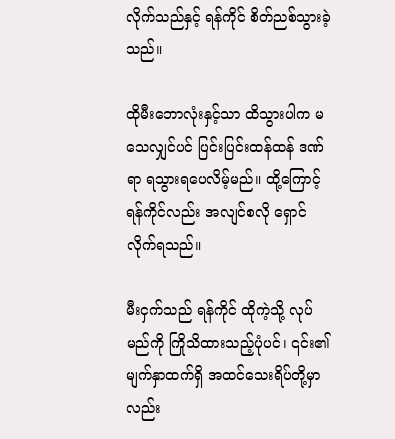လိုက်သည်နှင့် ရန်ကိုင် စိတ်ညစ်သွားခဲ့သည်။

ထိုမီးဘောလုံးနှင့်သာ ထိသွားပါက မသေလျှင်ပင် ပြင်းပြင်းထန်ထန် ဒဏ်ရာ ရသွားရပေလိမ့်မည်။ ထို့ကြောင့် ရန်ကိုင်လည်း အလျင်စလို ရှောင်လိုက်ရသည်။

မီးငှက်သည် ရန်ကိုင် ထိုကဲ့သို့ လုပ်မည်ကို ကြိုသိထားသည့်ပုံပင်၊ ၎င်း၏ မျက်နှာထက်ရှိ အထင်သေးရိပ်တို့မှာလည်း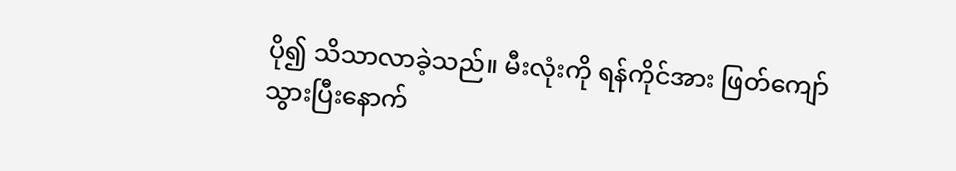ပို၍ သိသာလာခဲ့သည်။ မီးလုံးကို ရန်ကိုင်အား ဖြတ်ကျော်သွားပြီးနောက်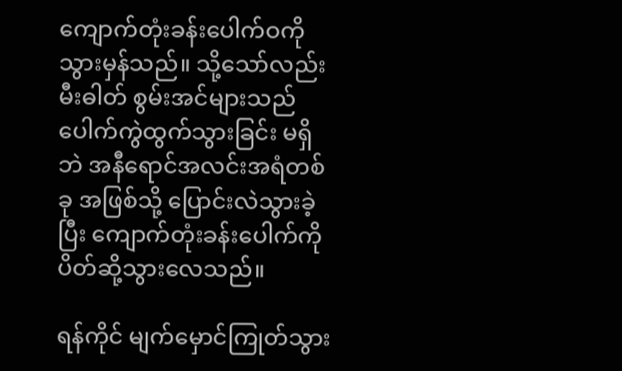ကျောက်တုံးခန်းပေါက်ဝကို သွားမှန်သည်။ သို့သော်လည်း မီးဓါတ် စွမ်းအင်များသည် ပေါက်ကွဲထွက်သွားခြင်း မရှိဘဲ အနီရောင်အလင်းအရံတစ်ခု အဖြစ်သို့ ပြောင်းလဲသွားခဲ့ပြီး ကျောက်တုံးခန်းပေါက်ကို ပိတ်ဆို့သွားလေသည်။

ရန်ကိုင် မျက်မှောင်ကြုတ်သွား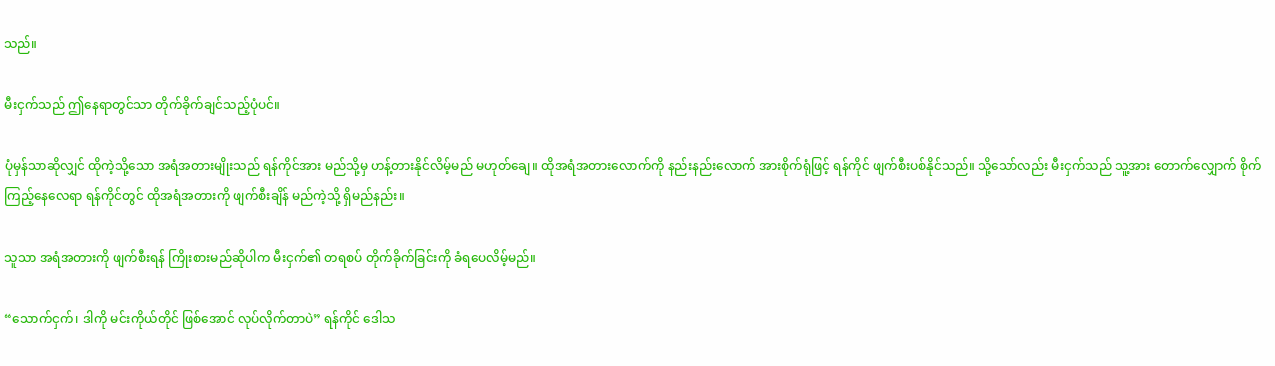သည်။

မီးငှက်သည် ဤနေရာတွင်သာ တိုက်ခိုက်ချင်သည့်ပုံပင်။

ပုံမှန်သာဆိုလျှင် ထိုကဲ့သို့သော အရံအတားမျိုးသည် ရန်ကိုင်အား မည်သို့မှ ဟန့်တားနိုင်လိမ့်မည် မဟုတ်ချေ။ ထိုအရံအတားလောက်ကို နည်းနည်းလောက် အားစိုက်ရုံဖြင့် ရန်ကိုင် ဖျက်စီးပစ်နိုင်သည်။ သို့သော်လည်း မီးငှက်သည် သူ့အား တောက်လျှောက် စိုက်ကြည့်နေလေရာ ရန်ကိုင်တွင် ထိုအရံအတားကို ဖျက်စီးချိန် မည်ကဲ့သို့ ရှိမည်နည်း။

သူသာ အရံအတားကို ဖျက်စီးရန် ကြိုးစားမည်ဆိုပါက မီးငှက်၏ တရစပ် တိုက်ခိုက်ခြင်းကို ခံရပေလိမ့်မည်။

“သောက်ငှက်၊ ဒါကို မင်းကိုယ်တိုင် ဖြစ်အောင် လုပ်လိုက်တာပဲ” ရန်ကိုင် ဒေါသ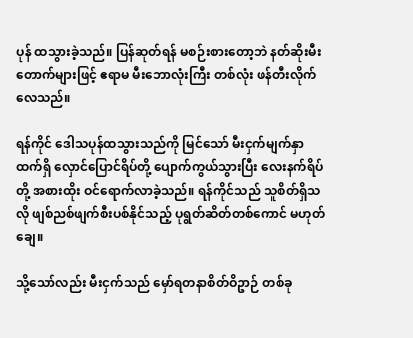ပုန် ထသွားခဲ့သည်။ ပြန်ဆုတ်ရန် မစဉ်းစားတော့ဘဲ နတ်ဆိုးမီးတောက်များဖြင့် ဧရာမ မီးဘောလုံးကြီး တစ်လုံး ဖန်တီးလိုက်လေသည်။

ရန်ကိုင် ဒေါသပုန်ထသွားသည်ကို မြင်သော် မီးငှက်မျက်နှာထက်ရှိ လှောင်ပြောင်ရိပ်တို့ ပျောက်ကွယ်သွားပြီး လေးနက်ရိပ်တို့ အစားထိုး ဝင်ရောက်လာခဲ့သည်။ ရန်ကိုင်သည် သူစိတ်ရှိသလို ဖျစ်ညစ်ဖျက်စီးပစ်နိုင်သည့် ပုရွတ်ဆိတ်တစ်ကောင် မဟုတ်ချေ။

သို့သော်လည်း မီးငှက်သည် မှော်ရတနာစိတ်ဝိဥာဉ် တစ်ခု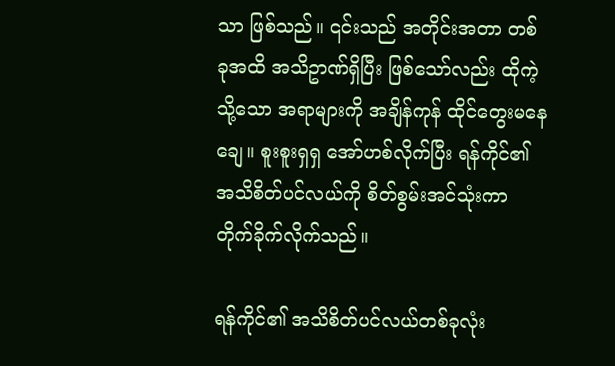သာ ဖြစ်သည်။ ၎င်းသည် အတိုင်းအတာ တစ်ခုအထိ အသိဥာဏ်ရှိပြီး ဖြစ်သော်လည်း ထိုကဲ့သို့သော အရာများကို အချိန်ကုန် ထိုင်တွေးမနေချေ။ စူးစူးရှရှ အော်ဟစ်လိုက်ပြီး ရန်ကိုင်၏ အသိစိတ်ပင်လယ်ကို စိတ်စွမ်းအင်သုံးကာ တိုက်ခိုက်လိုက်သည်။

ရန်ကိုင်၏ အသိစိတ်ပင်လယ်တစ်ခုလုံး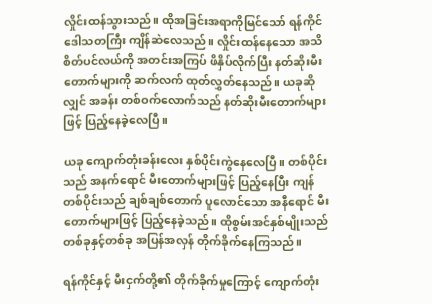လှိုင်းထန်သွားသည်။ ထိုအခြင်းအရာကိုမြင်သော် ရန်ကိုင် ဒေါသတကြီး ကျိန်ဆဲလေသည်။ လှိုင်းထန်နေသော အသိစိတ်ပင်လယ်ကို အတင်းအကြပ် ဖိနှိပ်လိုက်ပြီး နတ်ဆိုးမီးတောက်များကို ဆက်လက် ထုတ်လွှတ်နေသည်။ ယခုဆိုလျှင် အခန်း တစ်ဝက်လောက်သည် နတ်ဆိုးမီးတောက်များဖြင့် ပြည့်နေခဲ့လေပြီ။

ယခု ကျောက်တုံးခန်းလေး နှစ်ပိုင်းကွဲနေလေပြီ။ တစ်ပိုင်းသည် အနက်ရောင် မီးတောက်များဖြင့် ပြည့်နေပြီး ကျန်တစ်ပိုင်းသည် ချစ်ချစ်တောက် ပူလောင်သော အနီရောင် မီးတောက်များဖြင့် ပြည့်နေခဲ့သည်။ ထိုစွမ်းအင်နှစ်မျိုးသည် တစ်ခုနှင့်တစ်ခု အပြန်အလှန် တိုက်ခိုက်နေကြသည်။

ရန်ကိုင်နှင့် မီးငှက်တို့၏ တိုက်ခိုက်မှုကြောင့် ကျောက်တုံး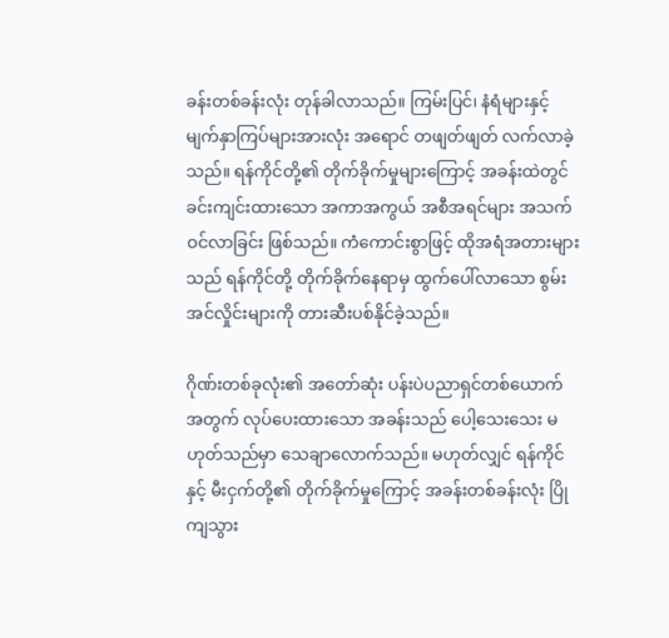ခန်းတစ်ခန်းလုံး တုန်ခါလာသည်။ ကြမ်းပြင်၊ နံရံများနှင့် မျက်နှာကြပ်များအားလုံး အရောင် တဖျတ်ဖျတ် လက်လာခဲ့သည်။ ရန်ကိုင်တို့၏ တိုက်ခိုက်မှုများကြောင့် အခန်းထဲတွင် ခင်းကျင်းထားသော အကာအကွယ် အစီအရင်များ အသက်ဝင်လာခြင်း ဖြစ်သည်။ ကံကောင်းစွာဖြင့် ထိုအရံအတားများသည် ရန်ကိုင်တို့ တိုက်ခိုက်နေရာမှ ထွက်ပေါ်လာသော စွမ်းအင်လှိုင်းများကို တားဆီးပစ်နိုင်ခဲ့သည်။

ဂိုဏ်းတစ်ခုလုံး၏ အတော်ဆုံး ပန်းပဲပညာရှင်တစ်ယောက် အတွက် လုပ်ပေးထားသော အခန်းသည် ပေါ့သေးသေး မဟုတ်သည်မှာ သေချာလောက်သည်။ မဟုတ်လျှင် ရန်ကိုင်နှင့် မီးငှက်တို့၏ တိုက်ခိုက်မှုကြောင့် အခန်းတစ်ခန်းလုံး ပြိုကျသွား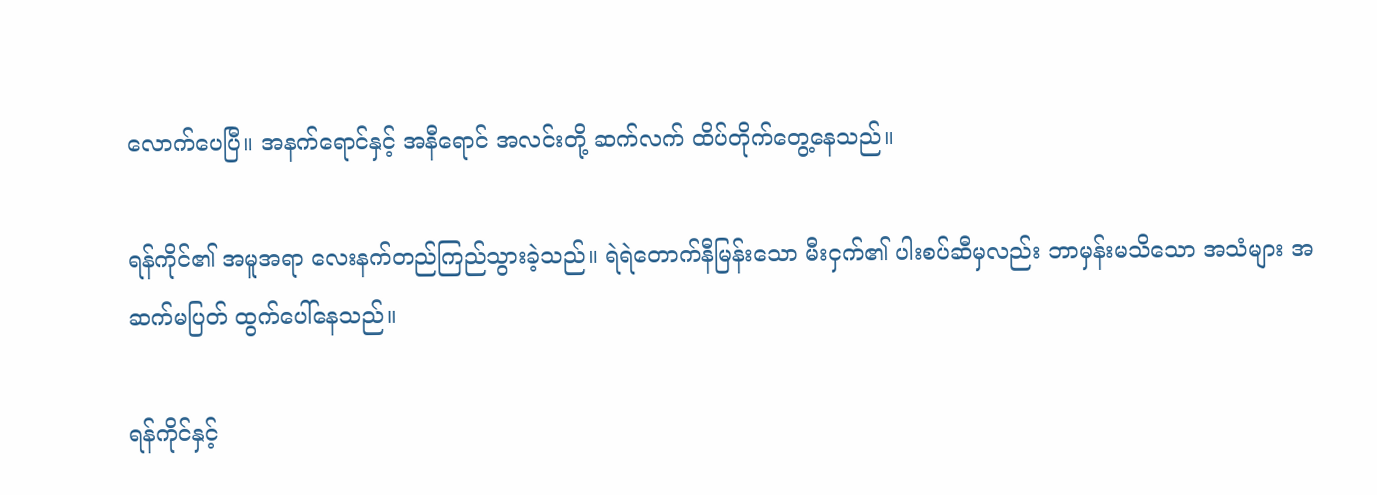လောက်ပေပြီ။ အနက်ရောင်နှင့် အနီရောင် အလင်းတို့ ဆက်လက် ထိပ်တိုက်တွေ့နေသည်။

ရန်ကိုင်၏ အမူအရာ လေးနက်တည်ကြည်သွားခဲ့သည်။ ရဲရဲတောက်နီမြန်းသော မီးငှက်၏ ပါးစပ်ဆီမှလည်း ဘာမှန်းမသိသော အသံများ အဆက်မပြတ် ထွက်ပေါ်နေသည်။

ရန်ကိုင်နှင့်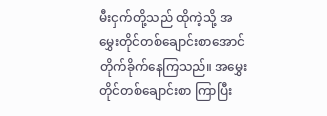မီးငှက်တို့သည် ထိုကဲ့သို့ အမွှေးတိုင်တစ်ချောင်းစာအောင် တိုက်ခိုက်နေကြသည်။ အမွှေးတိုင်တစ်ချောင်းစာ ကြာပြီး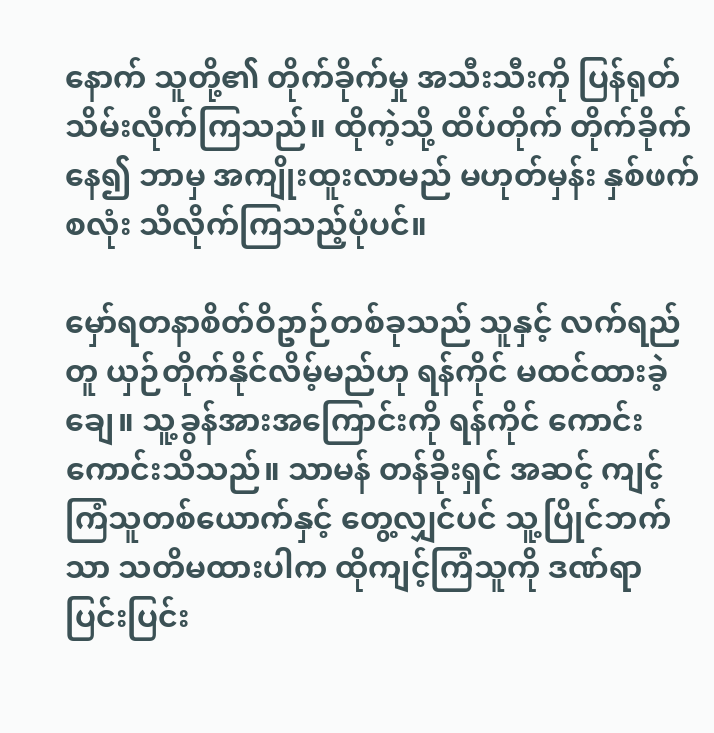နောက် သူတို့၏ တိုက်ခိုက်မှု အသီးသီးကို ပြန်ရုတ်သိမ်းလိုက်ကြသည်။ ထိုကဲ့သို့ ထိပ်တိုက် တိုက်ခိုက်နေ၍ ဘာမှ အကျိုးထူးလာမည် မဟုတ်မှန်း နှစ်ဖက်စလုံး သိလိုက်ကြသည့်ပုံပင်။

မှော်ရတနာစိတ်ဝိဥာဉ်တစ်ခုသည် သူနှင့် လက်ရည်တူ ယှဉ်တိုက်နိုင်လိမ့်မည်ဟု ရန်ကိုင် မထင်ထားခဲ့ချေ။ သူ့ခွန်အားအကြောင်းကို ရန်ကိုင် ကောင်းကောင်းသိသည်။ သာမန် တန်ခိုးရှင် အဆင့် ကျင့်ကြံသူတစ်ယောက်နှင့် တွေ့လျှင်ပင် သူ့ပြိုင်ဘက်သာ သတိမထားပါက ထိုကျင့်ကြံသူကို ဒဏ်ရာပြင်းပြင်း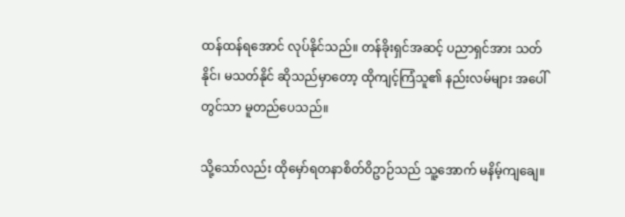ထန်ထန်ရအောင် လုပ်နိုင်သည်။ တန်ခိုးရှင်အဆင့် ပညာရှင်အား သတ်နိုင်၊ မသတ်နိုင် ဆိုသည်မှာတော့ ထိုကျင့်ကြံသူ၏ နည်းလမ်များ အပေါ်တွင်သာ မူတည်ပေသည်။

သို့သော်လည်း ထိုမှော်ရတနာစိတ်ဝိဥာဉ်သည် သူ့အောက် မနိမ့်ကျချေ။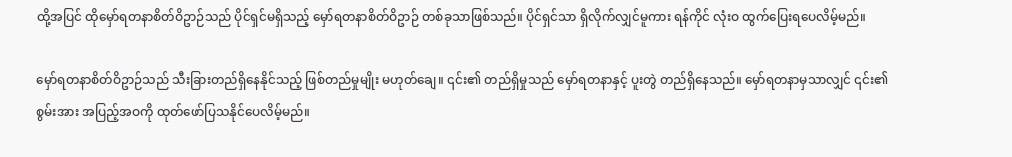ထို့အပြင် ထိုမှော်ရတနာစိတ်ဝိဥာဉ်သည် ပိုင်ရှင်မရှိသည့် မှော်ရတနာစိတ်ဝိဥာဉ် တစ်ခုသာဖြစ်သည်။ ပိုင်ရှင်သာ ရှိလိုက်လျှင်မူကား ရန်ကိုင် လုံးဝ ထွက်ပြေးရပေလိမ့်မည်။

မှော်ရတနာစိတ်ဝိဥာဉ်သည် သီးခြားတည်ရှိနေနိုင်သည့် ဖြစ်တည်မှုမျိုး မဟုတ်ချေ။ ၎င်း၏ တည်ရှိမှုသည် မှော်ရတနာနှင့် ပူးတွဲ တည်ရှိနေသည်။ မှော်ရတနာမှသာလျှင် ၎င်း၏ စွမ်းအား အပြည့်အဝကို ထုတ်ဖော်ပြသနိုင်ပေလိမ့်မည်။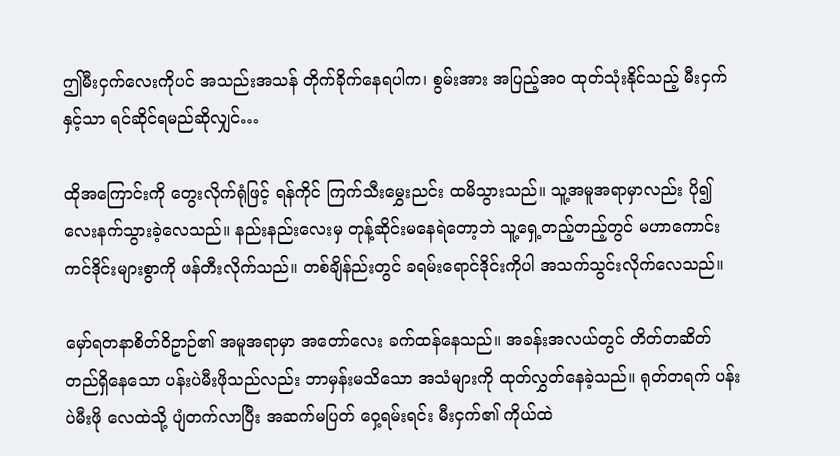ဤမီးငှက်လေးကိုပင် အသည်းအသန် တိုက်ခိုက်နေရပါက၊ စွမ်းအား အပြည့်အဝ ထုတ်သုံးနိုင်သည့် မီးငှက်နှင့်သာ ရင်ဆိုင်ရမည်ဆိုလျှင်…

ထိုအကြောင်းကို တွေးလိုက်ရုံဖြင့် ရန်ကိုင် ကြက်သီးမွှေးညင်း ထမိသွားသည်။ သူ့အမူအရာမှာလည်း ပို၍ လေးနက်သွားခဲ့လေသည်။ နည်းနည်းလေးမှ တုန့်ဆိုင်းမနေရဲတော့ဘဲ သူ့ရှေ့တည့်တည့်တွင် မဟာကောင်းကင်ဒိုင်းများစွာကို ဖန်တီးလိုက်သည်။ တစ်ချိန်ည်းတွင် ခရမ်းရောင်ဒိုင်းကိုပါ အသက်သွင်းလိုက်လေသည်။

မှော်ရတနာစိတ်ဝိဥာဉ်၏ အမူအရာမှာ အတော်လေး ခက်ထန်နေသည်။ အခန်းအလယ်တွင် တိတ်တဆိတ် တည်ရှိနေသော ပန်းပဲမီးဖိုသည်လည်း ဘာမှန်းမသိသော အသံများကို ထုတ်လွှတ်နေခဲ့သည်။ ရုတ်တရက် ပန်းပဲမီးဖို လေထဲသို့ ပျံတက်လာပြီး အဆက်မပြတ် ဝှေ့ရမ်းရင်း မီးငှက်၏ ကိုယ်ထဲ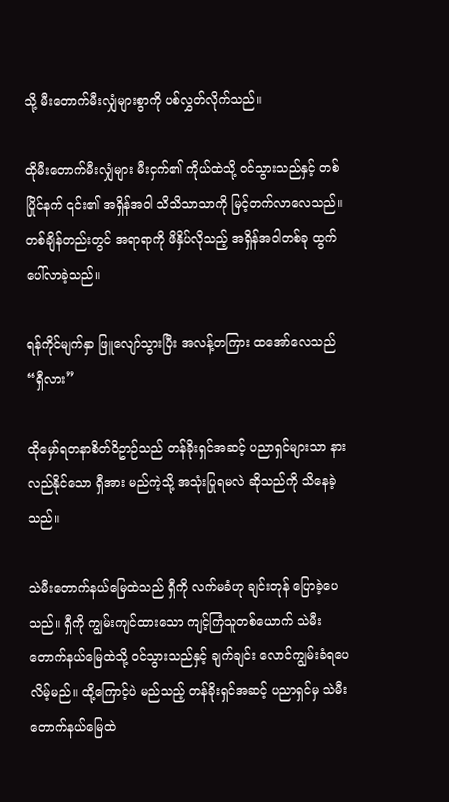သို့ မီးတောက်မီးလျှံများစွာကို ပစ်လွှတ်လိုက်သည်။

ထိုမီးတောက်မီးလျှံများ မီးငှက်၏ ကိုယ်ထဲသို့ ဝင်သွားသည်နှင့် တစ်ပြိုင်နက် ၎င်း၏ အရှိန်အဝါ သိသိသာသာကို မြင့်တက်လာလေသည်။ တစ်ချိန်တည်းတွင် အရာရာကို ဖိနှိပ်လိုသည့် အရှိန်အဝါတစ်ခု ထွက်ပေါ်လာခဲ့သည်။

ရန်ကိုင်မျက်နှာ ဖြူလျော်သွားပြီး အလန့်တကြား ထအော်လေသည် “ရှီလား”

ထိုမှော်ရတနာစိတ်ဝိဥာဉ်သည် တန်ခိုးရှင်အဆင့် ပညာရှင်များသာ နားလည်နိုင်သော ရှီအား မည်ကဲ့သို့ အသုံးပြုရမလဲ ဆိုသည်ကို သိနေခဲ့သည်။

သဲမီးတောက်နယ်မြေထဲသည် ရှီကို လက်မခံဟု ချင်းတုန် ပြောခဲ့ပေသည်။ ရှီကို ကျွမ်းကျင်ထားသော ကျင့်ကြံသူတစ်ယောက် သဲမီးတောက်နယ်မြေထဲသို့ ဝင်သွားသည်နှင့် ချက်ချင်း လောင်ကျွမ်းခံရပေလိမ့်မည်။ ထို့ကြောင့်ပဲ မည်သည့် တန်ခိုးရှင်အဆင့် ပညာရှင်မှ သဲမီးတောက်နယ်မြေထဲ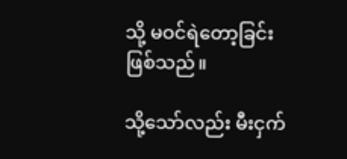သို့ မဝင်ရဲတော့ခြင်း ဖြစ်သည်။

သို့သော်လည်း မီးငှက်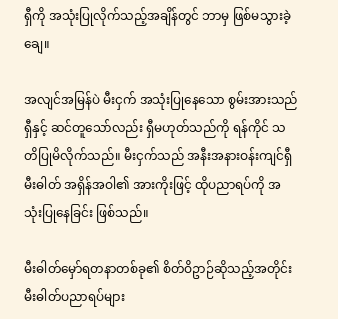ရှီကို အသုံးပြုလိုက်သည့်အချိန်တွင် ဘာမှ ဖြစ်မသွားခဲ့ချေ။

အလျင်အမြန်ပဲ မီးငှက် အသုံးပြုနေသော စွမ်းအားသည် ရှီနှင့် ဆင်တူသော်လည်း ရှီမဟုတ်သည်ကို ရန်ကိုင် သတိပြုမိလိုက်သည်။ မီးငှက်သည် အနီးအနားဝန်းကျင်ရှီ မီးဓါတ် အရှိန်အဝါ၏ အားကိုးဖြင့် ထိုပညာရပ်ကို အသုံးပြုနေခြင်း ဖြစ်သည်။

မီးဓါတ်မှော်ရတနာတစ်ခု၏ စိတ်ဝိဥာဉ်ဆိုသည့်အတိုင်း မီးဓါတ်ပညာရပ်များ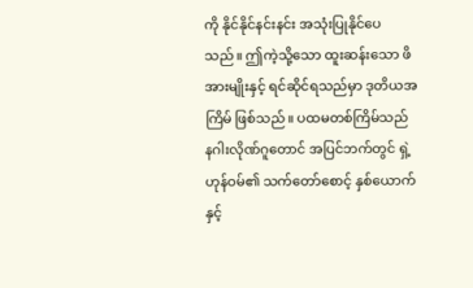ကို နိုင်နိုင်နင်းနင်း အသုံးပြုနိုင်ပေသည်။ ဤကဲ့သို့သော ထူးဆန်းသော ဖိအားမျိုးနှင့် ရင်ဆိုင်ရသည်မှာ ဒုတိယအကြိမ် ဖြစ်သည်။ ပထမတစ်ကြိမ်သည် နဂါးလိုဏ်ဂူတောင် အပြင်ဘက်တွင် ရှဲ့ဟုန်ဝမ်၏ သက်တော်စောင့် နှစ်ယောက်နှင့်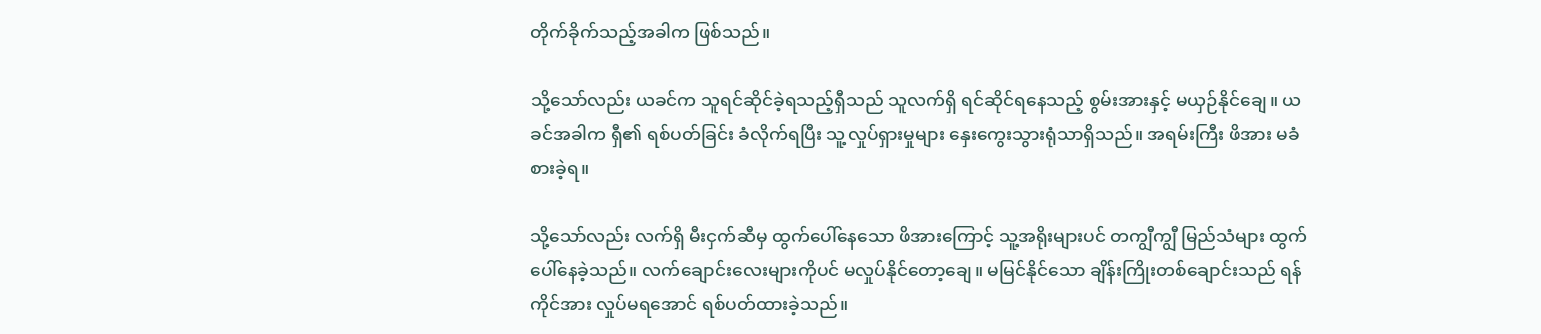တိုက်ခိုက်သည့်အခါက ဖြစ်သည်။

သို့သော်လည်း ယခင်က သူရင်ဆိုင်ခဲ့ရသည့်ရှီသည် သူလက်ရှိ ရင်ဆိုင်ရနေသည့် စွမ်းအားနှင့် မယှဉ်နိုင်ချေ။ ယခင်အခါက ရှီ၏ ရစ်ပတ်ခြင်း ခံလိုက်ရပြီး သူ့လှုပ်ရှားမှုများ နှေးကွေးသွားရုံသာရှိသည်။ အရမ်းကြီး ဖိအား မခံစားခဲ့ရ။

သို့သော်လည်း လက်ရှိ မီးငှက်ဆီမှ ထွက်ပေါ်နေသော ဖိအားကြောင့် သူ့အရိုးများပင် တကျွီကျွီ မြည်သံများ ထွက်ပေါ်နေခဲ့သည်။ လက်ချောင်းလေးများကိုပင် မလှုပ်နိုင်တော့ချေ။ မမြင်နိုင်သော ချိန်းကြိုးတစ်ချောင်းသည် ရန်ကိုင်အား လှုပ်မရအောင် ရစ်ပတ်ထားခဲ့သည်။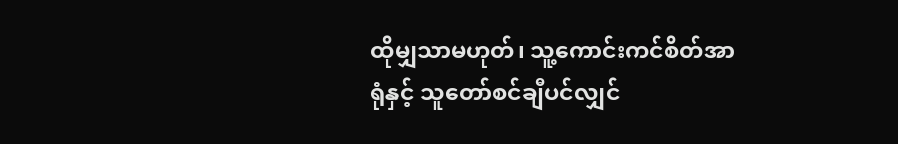ထိုမျှသာမဟုတ်၊ သူ့ကောင်းကင်စိတ်အာရုံနှင့် သူတော်စင်ချီပင်လျှင်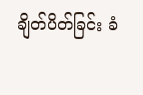ချိတ်ပိတ်ခြင်း ခံ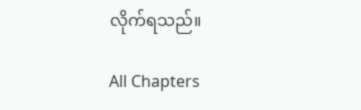လိုက်ရသည်။

All Chapters